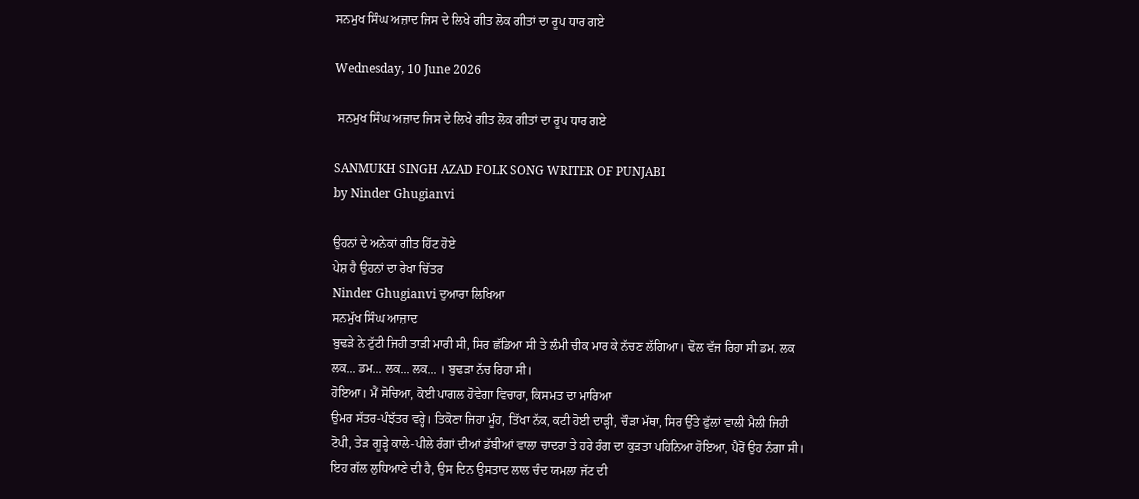ਸਨਮੁਖ ਸਿੰਘ ਅਜ਼ਾਦ ਜਿਸ ਦੇ ਲਿਖੇ ਗੀਤ ਲੋਕ ਗੀਤਾਂ ਦਾ ਰੂਪ ਧਾਰ ਗਏ

Wednesday, 10 June 2026

 ਸਨਮੁਖ ਸਿੰਘ ਅਜ਼ਾਦ ਜਿਸ ਦੇ ਲਿਖੇ ਗੀਤ ਲੋਕ ਗੀਤਾਂ ਦਾ ਰੂਪ ਧਾਰ ਗਏ

SANMUKH SINGH AZAD FOLK SONG WRITER OF PUNJABI
by Ninder Ghugianvi

ਉਹਨਾਂ ਦੇ ਅਨੇਕਾਂ ਗੀਤ ਹਿੱਟ ਹੋਏ
ਪੇਸ਼ ਹੈ ਉਹਨਾਂ ਦਾ ਰੇਖਾ ਚਿੱਤਰ
Ninder Ghugianvi ਦੁਆਰਾ ਲਿਖਿਆ
ਸਨਮੁੱਖ ਸਿੰਘ ਆਜ਼ਾਦ
ਬੁਢੜੇ ਨੇ ਟੁੱਟੀ ਜਿਹੀ ਤਾੜੀ ਮਾਰੀ ਸੀ, ਸਿਰ ਛੱਡਿਆ ਸੀ ਤੇ ਲੰਮੀ ਚੀਕ ਮਾਰ ਕੇ ਨੱਚਣ ਲੱਗਿਆ। ਢੋਲ ਵੱਜ ਰਿਹਾ ਸੀ ਡਮ. ਲਕ ਲਕ... ਡਮ... ਲਕ... ਲਕ... । ਬੁਢੜਾ ਨੱਚ ਰਿਹਾ ਸੀ।
ਹੋਇਆ। ਮੈਂ ਸੋਚਿਆ, ਕੋਈ ਪਾਗਲ ਹੋਵੇਗਾ ਵਿਚਾਰਾ, ਕਿਸਮਤ ਦਾ ਮਾਰਿਆ
ਉਮਰ ਸੱਤਰ-ਪੰਝੱਤਰ ਵਰ੍ਹੇ। ਤਿਕੋਣਾ ਜਿਹਾ ਮੂੰਹ, ਤਿੱਖਾ ਨੱਕ, ਕਟੀ ਹੋਈ ਦਾੜ੍ਹੀ, ਚੌੜਾ ਮੱਥਾ, ਸਿਰ ਉੱਤੇ ਫੁੱਲਾਂ ਵਾਲੀ ਮੈਲੀ ਜਿਹੀ ਟੋਪੀ, ਤੇੜ ਗੂੜ੍ਹੇ ਕਾਲੇ-ਪੀਲੇ ਰੰਗਾਂ ਦੀਆਂ ਡੱਬੀਆਂ ਵਾਲਾ ਚਾਦਰਾ ਤੇ ਹਰੇ ਰੰਗ ਦਾ ਕੁੜਤਾ ਪਹਿਨਿਆ ਹੋਇਆ, ਪੈਰੋਂ ਉਹ ਨੰਗਾ ਸੀ।
ਇਹ ਗੱਲ ਲੁਧਿਆਣੇ ਦੀ ਹੈ, ਉਸ ਦਿਨ ਉਸਤਾਦ ਲਾਲ ਚੰਦ ਯਮਲਾ ਜੱਟ ਦੀ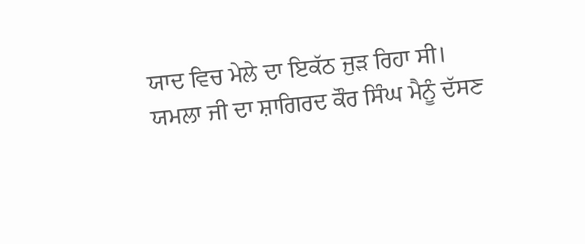ਯਾਦ ਵਿਚ ਮੇਲੇ ਦਾ ਇਕੱਠ ਜੁੜ ਰਿਹਾ ਸੀ।
ਯਮਲਾ ਜੀ ਦਾ ਸ਼ਾਗਿਰਦ ਕੌਰ ਸਿੰਘ ਮੈਨੂੰ ਦੱਸਣ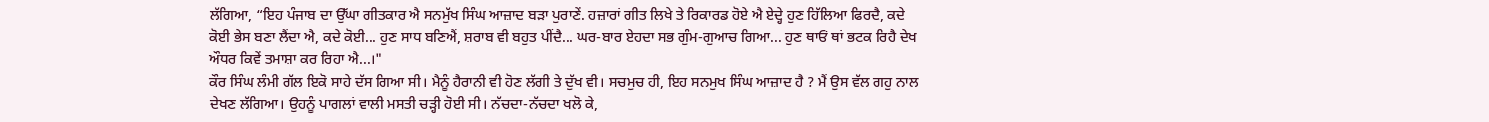ਲੱਗਿਆ, “ਇਹ ਪੰਜਾਬ ਦਾ ਉੱਘਾ ਗੀਤਕਾਰ ਐ ਸਨਮੁੱਖ ਸਿੰਘ ਆਜ਼ਾਦ ਬੜਾ ਪੁਰਾਣੇਂ. ਹਜ਼ਾਰਾਂ ਗੀਤ ਲਿਖੇ ਤੇ ਰਿਕਾਰਡ ਹੋਏ ਐ ਏਦ੍ਹੇ ਹੁਣ ਹਿੱਲਿਆ ਫਿਰਦੈ, ਕਦੇ ਕੋਈ ਭੇਸ ਬਣਾ ਲੈਂਦਾ ਐ, ਕਦੇ ਕੋਈ... ਹੁਣ ਸਾਧ ਬਣਿਐਂ, ਸ਼ਰਾਬ ਵੀ ਬਹੁਤ ਪੀਂਦੈ... ਘਰ-ਬਾਰ ਏਹਦਾ ਸਭ ਗੁੰਮ-ਗੁਆਚ ਗਿਆ... ਹੁਣ ਥਾਓਂ ਥਾਂ ਭਟਕ ਰਿਹੈ ਦੇਖ ਔਧਰ ਕਿਵੇਂ ਤਮਾਸ਼ਾ ਕਰ ਰਿਹਾ ਐ...।"
ਕੌਰ ਸਿੰਘ ਲੰਮੀ ਗੱਲ ਇਕੋ ਸਾਹੇ ਦੱਸ ਗਿਆ ਸੀ। ਮੈਨੂੰ ਹੈਰਾਨੀ ਵੀ ਹੋਣ ਲੱਗੀ ਤੇ ਦੁੱਖ ਵੀ। ਸਚਮੁਚ ਹੀ, ਇਹ ਸਨਮੁਖ ਸਿੰਘ ਆਜ਼ਾਦ ਹੈ ? ਮੈਂ ਉਸ ਵੱਲ ਗਹੁ ਨਾਲ ਦੇਖਣ ਲੱਗਿਆ। ਉਹਨੂੰ ਪਾਗਲਾਂ ਵਾਲੀ ਮਸਤੀ ਚੜ੍ਹੀ ਹੋਈ ਸੀ। ਨੱਚਦਾ-ਨੱਚਦਾ ਖਲੋ ਕੇ,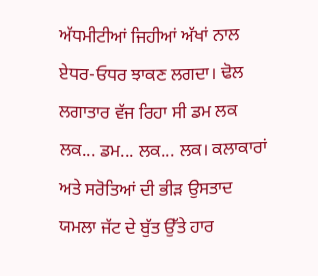ਅੱਧਮੀਟੀਆਂ ਜਿਹੀਆਂ ਅੱਖਾਂ ਨਾਲ ਏਧਰ-ਓਧਰ ਝਾਕਣ ਲਗਦਾ। ਢੋਲ ਲਗਾਤਾਰ ਵੱਜ ਰਿਹਾ ਸੀ ਡਮ ਲਕ ਲਕ... ਡਮ... ਲਕ... ਲਕ। ਕਲਾਕਾਰਾਂ ਅਤੇ ਸਰੋਤਿਆਂ ਦੀ ਭੀੜ ਉਸਤਾਦ ਯਮਲਾ ਜੱਟ ਦੇ ਬੁੱਤ ਉੱਤੇ ਹਾਰ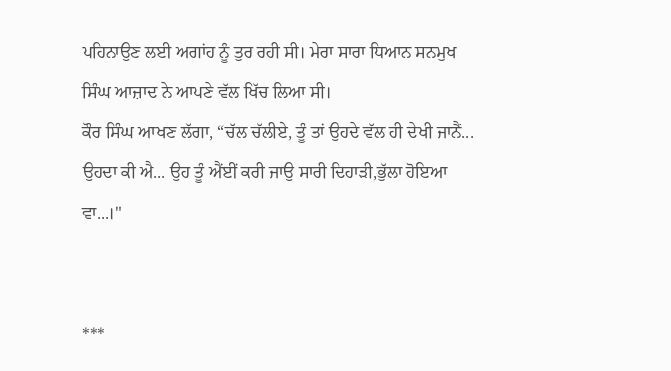ਪਹਿਨਾਉਣ ਲਈ ਅਗਾਂਹ ਨੂੰ ਤੁਰ ਰਹੀ ਸੀ। ਮੇਰਾ ਸਾਰਾ ਧਿਆਨ ਸਨਮੁਖ ਸਿੰਘ ਆਜ਼ਾਦ ਨੇ ਆਪਣੇ ਵੱਲ ਖਿੱਚ ਲਿਆ ਸੀ।
ਕੌਰ ਸਿੰਘ ਆਖਣ ਲੱਗਾ, “ਚੱਲ ਚੱਲੀਏ, ਤੂੰ ਤਾਂ ਉਹਦੇ ਵੱਲ ਹੀ ਦੇਖੀ ਜਾਨੈਂ... ਉਹਦਾ ਕੀ ਐ... ਉਹ ਤੂੰ ਐਂਈਂ ਕਰੀ ਜਾਉ ਸਾਰੀ ਦਿਹਾੜੀ,ਭੁੱਲਾ ਹੋਇਆ ਵਾ...।"


***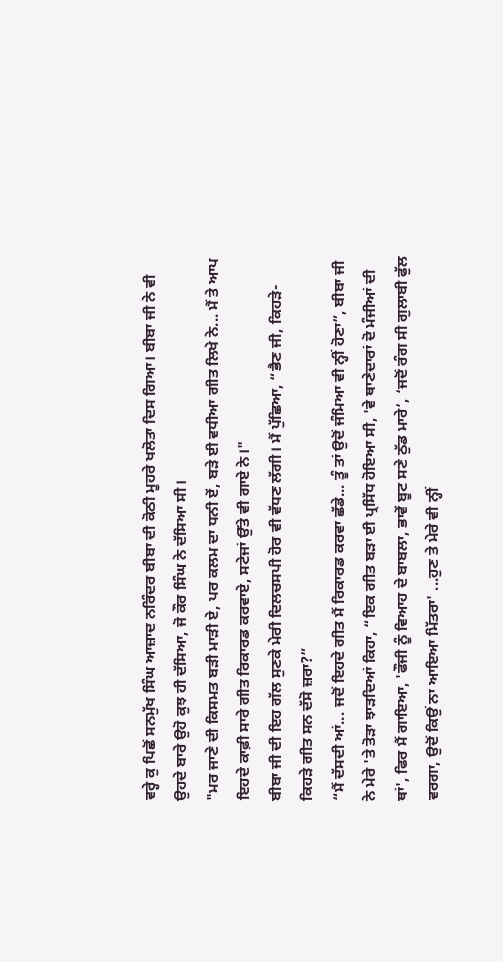ਵਰ੍ਹੇ ਕੁ ਪਿਛੋਂ ਸਨਮੁੱਖ ਸਿੰਘ ਆਜ਼ਾਦ ਨਰਿੰਦਰ ਬੀਬਾ ਦੀ ਕੋਠੀ ਮੂਹਰੇ ਖਲੋਤਾ ਦਿਸ ਗਿਆ। ਬੀਬਾ ਜੀ ਨੇ ਵੀ ਉਹਦੇ ਬਾਰੇ ਉਹੋ ਕੁਝ ਹੀ ਦੱਸਿਆ, ਜੋ ਕੌਰ ਸਿੰਘ ਨੇ ਦੱਸਿਆ ਸੀ।
"ਮਰ ਜਾਣੇ ਦੀ ਕਿਸਮਤ ਬੜੀ ਮਾੜੀ ਏ, ਪਰ ਕਲਮ ਦਾ ਧਨੀ ਏਂ, ਬੜੇ ਈ ਵਧੀਆ ਗੀਤ ਲਿਖੇ ਨੇ... ਮੈਂ ਤੇ ਆਪ ਇਹਦੇ ਕਾਫ਼ੀ ਸਾਰੇ ਗੀਤ ਰਿਕਾਰਡ ਕਰਵਾਏ, ਸਟੇਜਾਂ ਉੱਤੇ ਵੀ ਗਾਏ ਨੇ।"
ਬੀਬਾ ਜੀ ਦੀ ਇਹ ਗੱਲ ਸੁਣਕੇ ਮੇਰੀ ਦਿਲਚਸਪੀ ਹੋਰ ਵੀ ਵੱਧਣ ਲੱਗੀ। ਮੈਂ ਪੁੱਛਿਆ, “ਭੈਣ ਜੀ, ਕਿਹੜੇ-ਕਿਹੜੇ ਗੀਤ ਸਨ ਦੱਸੋ ਜ਼ਰਾ?”
“ਮੈਂ ਦੱਸਦੀ ਆਂ... ਜਦੋਂ ਇਹਦੇ ਗੀਤ ਮੈਂ ਰਿਕਾਰਡ ਕਰਵਾ ਛੱਡੇ... ਤੂੰ ਤਾਂ ਉਦੋਂ ਜੰਮਿਆ ਵੀ ਨ੍ਹੀਂ ਹੋਣਾ”, ਬੀਬਾ ਜੀ ਨੇ ਮੇਰੇ 'ਤੇ ਤੋੜਾ ਝਾੜਦਿਆਂ ਕਿਹਾ, “ਇਕ ਗੀਤ ਬੜਾ ਈ ਪ੍ਰਸਿੱਧ ਹੋਇਆ ਸੀ, 'ਵੇ ਥਾਣੇਦਾਰਾਂ ਦੋ ਮੰਜੀਆਂ ਦੀ ਥਾਂ', ਫਿਰ ਮੈਂ ਗਾਇਆ, 'ਫੌਜੀ ਨੂੰ ਵਿਆਹ ਦੇ ਬਾਬਲਾ, ਭਾਵੇਂ ਬੂਟ ਸਣੇ ਠੁੱਡ ਮਾਰੇ’, ‘ਜਦੋਂ ਰੰਗ ਸੀ ਗੁਲਾਬੀ ਫੁੱਲ ਵਰਗਾ, ਉਦੋਂ ਕਿਉਂ ਨਾ ਆਇਆ ਮਿੱਤਰਾ' ...ਹੁਣ ਤੇ ਮੇਰੇ ਵੀ ਨ੍ਹੀਂ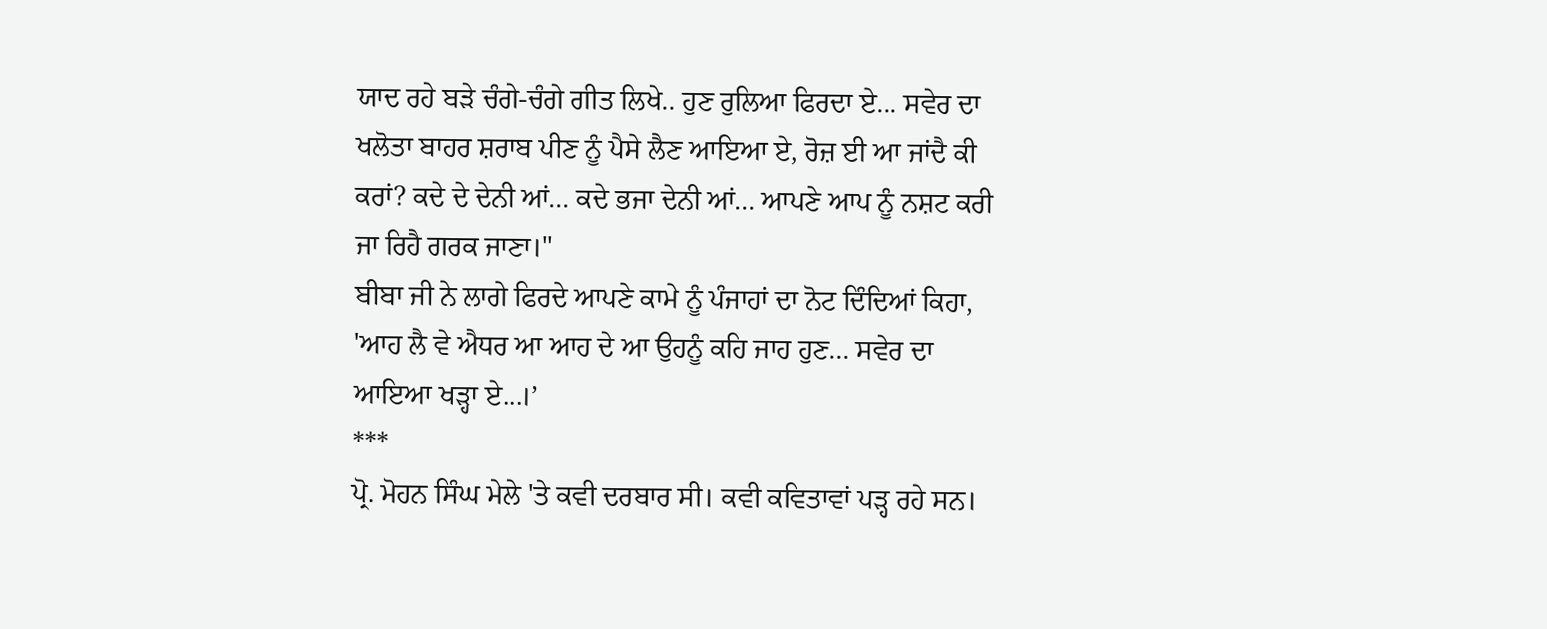ਯਾਦ ਰਹੇ ਬੜੇ ਚੰਗੇ-ਚੰਗੇ ਗੀਤ ਲਿਖੇ.. ਹੁਣ ਰੁਲਿਆ ਫਿਰਦਾ ਏ... ਸਵੇਰ ਦਾ ਖਲੋਤਾ ਬਾਹਰ ਸ਼ਰਾਬ ਪੀਣ ਨੂੰ ਪੈਸੇ ਲੈਣ ਆਇਆ ਏ, ਰੋਜ਼ ਈ ਆ ਜਾਂਦੈ ਕੀ ਕਰਾਂ? ਕਦੇ ਦੇ ਦੇਨੀ ਆਂ... ਕਦੇ ਭਜਾ ਦੇਨੀ ਆਂ... ਆਪਣੇ ਆਪ ਨੂੰ ਨਸ਼ਟ ਕਰੀ ਜਾ ਰਿਹੈ ਗਰਕ ਜਾਣਾ।"
ਬੀਬਾ ਜੀ ਨੇ ਲਾਗੇ ਫਿਰਦੇ ਆਪਣੇ ਕਾਮੇ ਨੂੰ ਪੰਜਾਹਾਂ ਦਾ ਨੋਟ ਦਿੰਦਿਆਂ ਕਿਹਾ, 'ਆਹ ਲੈ ਵੇ ਐਧਰ ਆ ਆਹ ਦੇ ਆ ਉਹਨੂੰ ਕਹਿ ਜਾਹ ਹੁਣ... ਸਵੇਰ ਦਾ ਆਇਆ ਖੜ੍ਹਾ ਏ...।’
***
ਪ੍ਰੋ. ਮੋਹਨ ਸਿੰਘ ਮੇਲੇ 'ਤੇ ਕਵੀ ਦਰਬਾਰ ਸੀ। ਕਵੀ ਕਵਿਤਾਵਾਂ ਪੜ੍ਹ ਰਹੇ ਸਨ।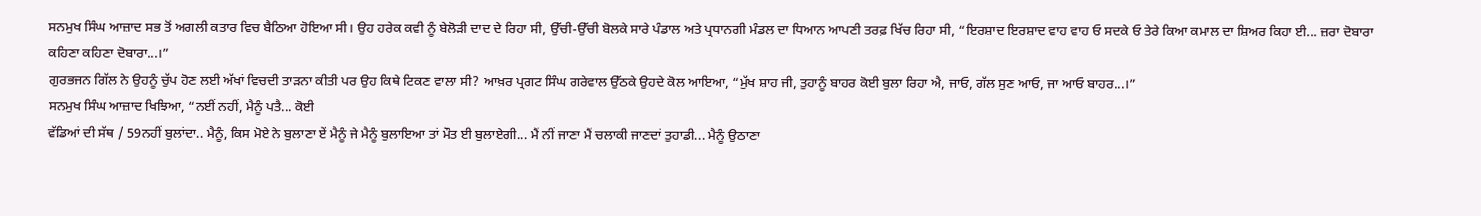ਸਨਮੁਖ ਸਿੰਘ ਆਜ਼ਾਦ ਸਭ ਤੋਂ ਅਗਲੀ ਕਤਾਰ ਵਿਚ ਬੈਠਿਆ ਹੋਇਆ ਸੀ। ਉਹ ਹਰੇਕ ਕਵੀ ਨੂੰ ਬੇਲੋੜੀ ਦਾਦ ਦੇ ਰਿਹਾ ਸੀ, ਉੱਚੀ-ਉੱਚੀ ਬੋਲਕੇ ਸਾਰੇ ਪੰਡਾਲ ਅਤੇ ਪ੍ਰਧਾਨਗੀ ਮੰਡਲ ਦਾ ਧਿਆਨ ਆਪਣੀ ਤਰਫ਼ ਖਿੱਚ ਰਿਹਾ ਸੀ, “ਇਰਸ਼ਾਦ ਇਰਸ਼ਾਦ ਵਾਹ ਵਾਹ ਓ ਸਦਕੇ ਓ ਤੇਰੇ ਕਿਆ ਕਮਾਲ ਦਾ ਸ਼ਿਅਰ ਕਿਹਾ ਈ... ਜ਼ਰਾ ਦੋਬਾਰਾ ਕਹਿਣਾ ਕਹਿਣਾ ਦੋਬਾਰਾ...।”
ਗੁਰਭਜਨ ਗਿੱਲ ਨੇ ਉਹਨੂੰ ਚੁੱਪ ਹੋਣ ਲਈ ਅੱਖਾਂ ਵਿਚਦੀ ਤਾੜਨਾ ਕੀਤੀ ਪਰ ਉਹ ਕਿਥੇ ਟਿਕਣ ਵਾਲਾ ਸੀ? ਆਖ਼ਰ ਪ੍ਰਗਟ ਸਿੰਘ ਗਰੇਵਾਲ ਉੱਠਕੇ ਉਹਦੇ ਕੋਲ ਆਇਆ, “ਮੁੱਖ ਸ਼ਾਹ ਜੀ, ਤੁਹਾਨੂੰ ਬਾਹਰ ਕੋਈ ਬੁਲਾ ਰਿਹਾ ਐ, ਜਾਓ, ਗੱਲ ਸੁਣ ਆਓ, ਜਾ ਆਓ ਬਾਹਰ...।”
ਸਨਮੁਖ ਸਿੰਘ ਆਜ਼ਾਦ ਖਿਝਿਆ, “ਨਈਂ ਨਹੀਂ, ਮੈਨੂੰ ਪਤੈ... ਕੋਈ
ਵੱਡਿਆਂ ਦੀ ਸੱਥ / 59ਨਹੀਂ ਬੁਲਾਂਦਾ.. ਮੈਨੂੰ, ਕਿਸ ਮੋਏ ਨੇ ਬੁਲਾਣਾ ਏਂ ਮੈਨੂੰ ਜੇ ਮੈਨੂੰ ਬੁਲਾਇਆ ਤਾਂ ਮੌਤ ਈ ਬੁਲਾਏਗੀ... ਮੈਂ ਨੀਂ ਜਾਣਾ ਮੈਂ ਚਲਾਕੀ ਜਾਣਦਾਂ ਤੁਹਾਡੀ... ਮੈਨੂੰ ਉਠਾਣਾ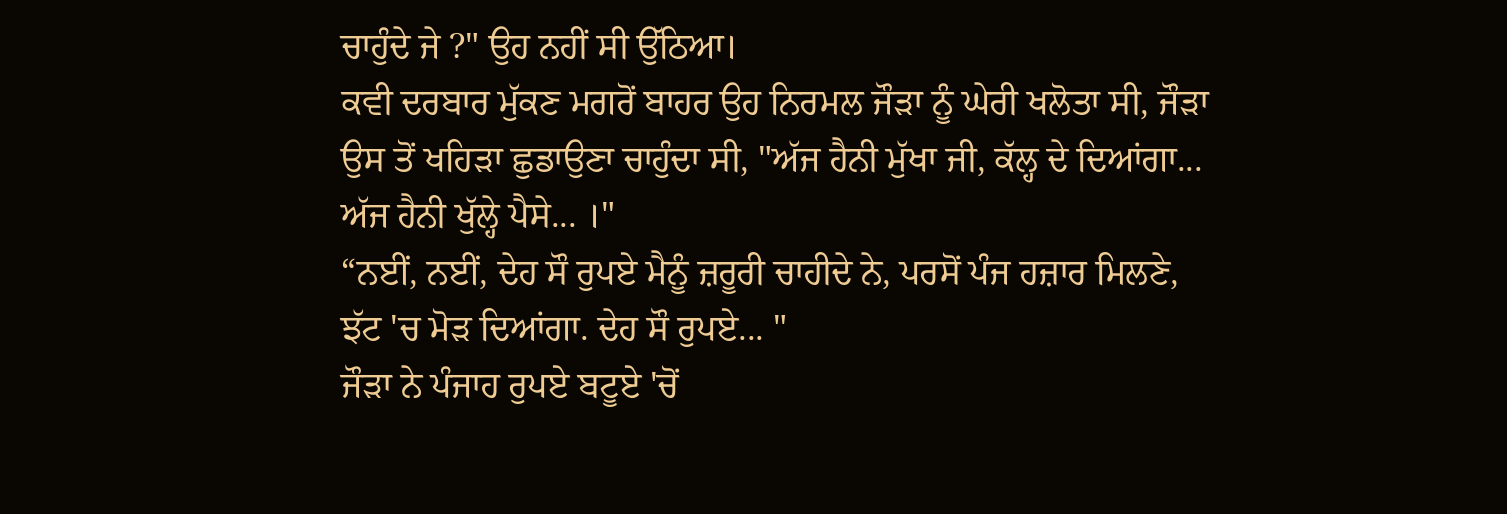ਚਾਹੁੰਦੇ ਜੇ ?" ਉਹ ਨਹੀਂ ਸੀ ਉੱਠਿਆ।
ਕਵੀ ਦਰਬਾਰ ਮੁੱਕਣ ਮਗਰੋਂ ਬਾਹਰ ਉਹ ਨਿਰਮਲ ਜੌੜਾ ਨੂੰ ਘੇਰੀ ਖਲੋਤਾ ਸੀ, ਜੌੜਾ ਉਸ ਤੋਂ ਖਹਿੜਾ ਛੁਡਾਉਣਾ ਚਾਹੁੰਦਾ ਸੀ, "ਅੱਜ ਹੈਨੀ ਮੁੱਖਾ ਜੀ, ਕੱਲ੍ਹ ਦੇ ਦਿਆਂਗਾ... ਅੱਜ ਹੈਨੀ ਖੁੱਲ੍ਹੇ ਪੈਸੇ... ।"
“ਨਈਂ, ਨਈਂ, ਦੇਹ ਸੌ ਰੁਪਏ ਮੈਨੂੰ ਜ਼ਰੂਰੀ ਚਾਹੀਦੇ ਨੇ, ਪਰਸੋਂ ਪੰਜ ਹਜ਼ਾਰ ਮਿਲਣੇ, ਝੱਟ 'ਚ ਮੋੜ ਦਿਆਂਗਾ. ਦੇਹ ਸੌ ਰੁਪਏ... "
ਜੌੜਾ ਨੇ ਪੰਜਾਹ ਰੁਪਏ ਬਟੂਏ 'ਚੋਂ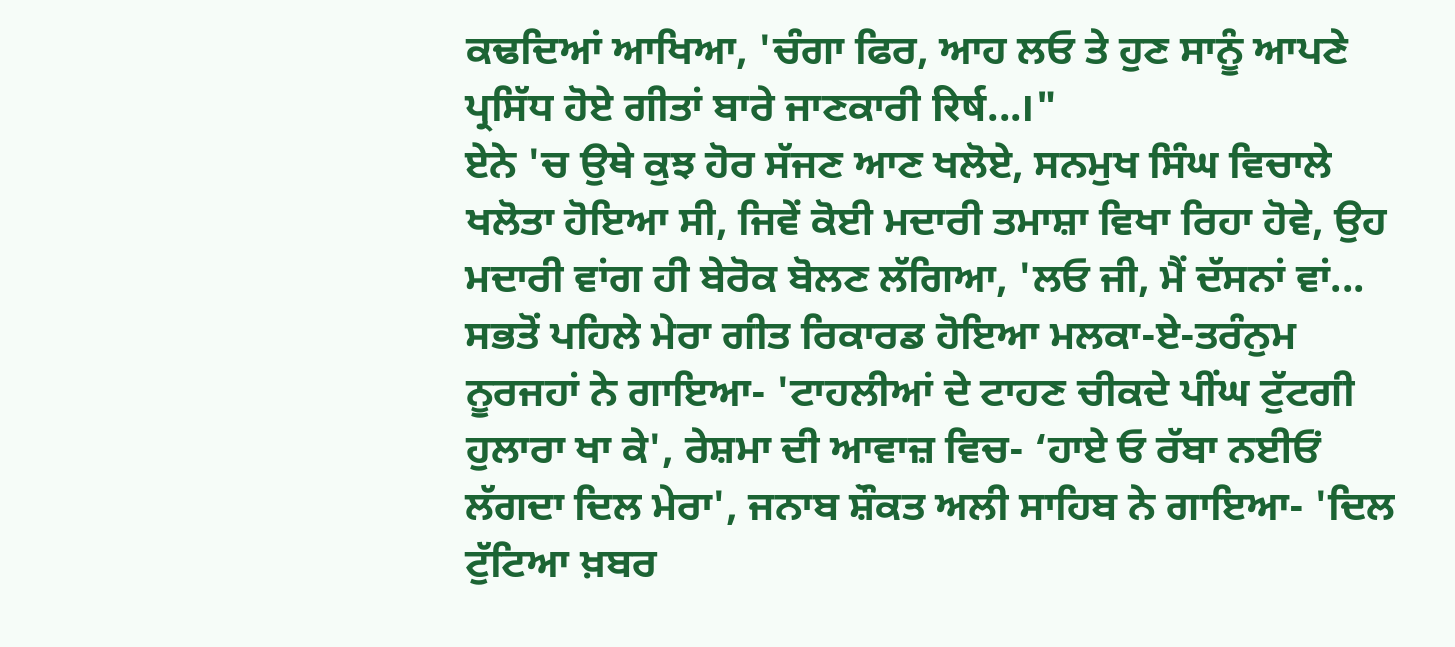ਕਢਦਿਆਂ ਆਖਿਆ, 'ਚੰਗਾ ਫਿਰ, ਆਹ ਲਓ ਤੇ ਹੁਣ ਸਾਨੂੰ ਆਪਣੇ ਪ੍ਰਸਿੱਧ ਹੋਏ ਗੀਤਾਂ ਬਾਰੇ ਜਾਣਕਾਰੀ रिर्ष...।"
ਏਨੇ 'ਚ ਉਥੇ ਕੁਝ ਹੋਰ ਸੱਜਣ ਆਣ ਖਲੋਏ, ਸਨਮੁਖ ਸਿੰਘ ਵਿਚਾਲੇ ਖਲੋਤਾ ਹੋਇਆ ਸੀ, ਜਿਵੇਂ ਕੋਈ ਮਦਾਰੀ ਤਮਾਸ਼ਾ ਵਿਖਾ ਰਿਹਾ ਹੋਵੇ, ਉਹ ਮਦਾਰੀ ਵਾਂਗ ਹੀ ਬੇਰੋਕ ਬੋਲਣ ਲੱਗਿਆ, 'ਲਓ ਜੀ, ਮੈਂ ਦੱਸਨਾਂ ਵਾਂ... ਸਭਤੋਂ ਪਹਿਲੇ ਮੇਰਾ ਗੀਤ ਰਿਕਾਰਡ ਹੋਇਆ ਮਲਕਾ-ਏ-ਤਰੰਨੁਮ ਨੂਰਜਹਾਂ ਨੇ ਗਾਇਆ- 'ਟਾਹਲੀਆਂ ਦੇ ਟਾਹਣ ਚੀਕਦੇ ਪੀਂਘ ਟੁੱਟਗੀ ਹੁਲਾਰਾ ਖਾ ਕੇ', ਰੇਸ਼ਮਾ ਦੀ ਆਵਾਜ਼ ਵਿਚ- ‘ਹਾਏ ਓ ਰੱਬਾ ਨਈਓਂ ਲੱਗਦਾ ਦਿਲ ਮੇਰਾ', ਜਨਾਬ ਸ਼ੌਕਤ ਅਲੀ ਸਾਹਿਬ ਨੇ ਗਾਇਆ- 'ਦਿਲ ਟੁੱਟਿਆ ਖ਼ਬਰ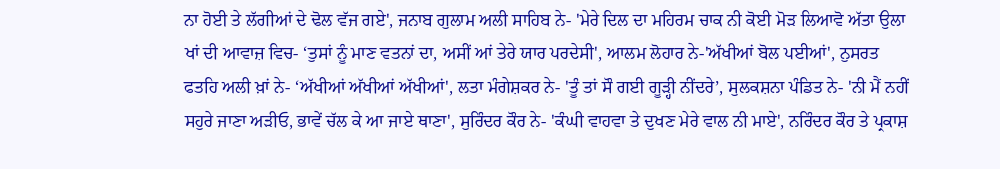ਨਾ ਹੋਈ ਤੇ ਲੱਗੀਆਂ ਦੇ ਢੋਲ ਵੱਜ ਗਏ', ਜਨਾਬ ਗੁਲਾਮ ਅਲੀ ਸਾਹਿਬ ਨੇ- 'ਮੇਰੇ ਦਿਲ ਦਾ ਮਹਿਰਮ ਚਾਕ ਨੀ ਕੋਈ ਮੋੜ ਲਿਆਵੋ ਅੱਤਾ ਉਲਾ ਖਾਂ ਦੀ ਆਵਾਜ਼ ਵਿਚ- ‘ਤੁਸਾਂ ਨੂੰ ਮਾਣ ਵਤਨਾਂ ਦਾ, ਅਸੀਂ ਆਂ ਤੇਰੇ ਯਾਰ ਪਰਦੇਸੀ', ਆਲਮ ਲੋਹਾਰ ਨੇ-'ਅੱਖੀਆਂ ਬੋਲ ਪਈਆਂ', ਨੁਸਰਤ ਫਤਹਿ ਅਲੀ ਖ਼ਾਂ ਨੇ- ‘ਅੱਖੀਆਂ ਅੱਖੀਆਂ ਅੱਖੀਆਂ', ਲਤਾ ਮੰਗੇਸ਼ਕਰ ਨੇ- 'ਤੂੰ ਤਾਂ ਸੌ ਗਈ ਗੂੜ੍ਹੀ ਨੀਂਦਰੇ’, ਸੁਲਕਸ਼ਨਾ ਪੰਡਿਤ ਨੇ- 'ਨੀ ਮੈਂ ਨਹੀਂ ਸਹੁਰੇ ਜਾਣਾ ਅੜੀਓ, ਭਾਵੇਂ ਚੱਲ ਕੇ ਆ ਜਾਏ ਥਾਣਾ', ਸੁਰਿੰਦਰ ਕੌਰ ਨੇ- 'ਕੰਘੀ ਵਾਹਵਾ ਤੇ ਦੁਖਣ ਮੇਰੇ ਵਾਲ ਨੀ ਮਾਏ', ਨਰਿੰਦਰ ਕੌਰ ਤੇ ਪ੍ਰਕਾਸ਼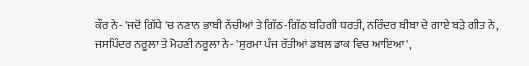ਕੌਰ ਨੇ- 'ਜਦੋਂ ਗਿੱਧੇ 'ਚ ਨਣਾਨ ਭਾਬੀ ਨੱਚੀਆਂ ਤੇ ਗਿੱਠ-ਗਿੱਠ ਬਹਿਗੀ ਧਰਤੀ, ਨਰਿੰਦਰ ਬੀਬਾ ਦੇ ਗਾਏ ਬੜੇ ਗੀਤ ਨੇ, ਜਸਪਿੰਦਰ ਨਰੂਲਾ ਤੇ ਮੋਹਣੀ ਨਰੂਲਾ ਨੇ- 'ਸੁਰਮਾ ਪੰਜ ਰੱਤੀਆਂ ਡਬਲ ਡਾਕ ਵਿਚ ਆਇਆ',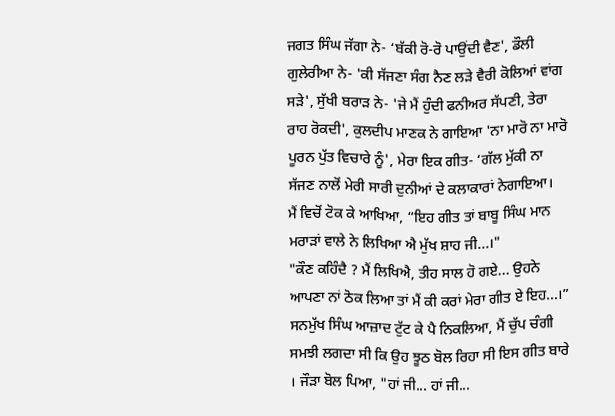ਜਗਤ ਸਿੰਘ ਜੱਗਾ ਨੇ- ‘ਬੱਕੀ ਰੋ-ਰੋ ਪਾਉਂਦੀ ਵੈਣ', ਡੌਲੀ ਗੁਲੇਰੀਆ ਨੇ- 'ਕੀ ਸੱਜਣਾ ਸੰਗ ਨੈਣ ਲੜੇ ਵੈਰੀ ਕੋਲਿਆਂ ਵਾਂਗ ਸੜੇ', ਸੁੱਖੀ ਬਰਾੜ ਨੇ- 'ਜੇ ਮੈਂ ਹੁੰਦੀ ਫਨੀਅਰ ਸੱਪਣੀ, ਤੇਰਾ ਰਾਹ ਰੋਕਦੀ', ਕੁਲਦੀਪ ਮਾਣਕ ਨੇ ਗਾਇਆ 'ਨਾ ਮਾਰੋ ਨਾ ਮਾਰੋ ਪੂਰਨ ਪੁੱਤ ਵਿਚਾਰੇ ਨੂੰ', ਮੇਰਾ ਇਕ ਗੀਤ- ‘ਗੱਲ ਮੁੱਕੀ ਨਾ ਸੱਜਣ ਨਾਲੋਂ ਮੇਰੀ ਸਾਰੀ ਦੁਨੀਆਂ ਦੇ ਕਲਾਕਾਰਾਂ ਨੇਗਾਇਆ।
ਮੈਂ ਵਿਚੋਂ ਟੋਕ ਕੇ ਆਖਿਆ, “ਇਹ ਗੀਤ ਤਾਂ ਬਾਬੂ ਸਿੰਘ ਮਾਨ ਮਰਾੜਾਂ ਵਾਲੇ ਨੇ ਲਿਖਿਆ ਐ ਮੁੱਖ ਸ਼ਾਹ ਜੀ...।"
"ਕੌਣ ਕਹਿੰਦੈ ? ਮੈਂ ਲਿਖਿਐ, ਤੀਹ ਸਾਲ ਹੋ ਗਏ... ਉਹਨੇ ਆਪਣਾ ਨਾਂ ਠੋਕ ਲਿਆ ਤਾਂ ਮੈਂ ਕੀ ਕਰਾਂ ਮੇਰਾ ਗੀਤ ਏ ਇਹ...।” ਸਨਮੁੱਖ ਸਿੰਘ ਆਜ਼ਾਦ ਟੁੱਟ ਕੇ ਪੈ ਨਿਕਲਿਆ, ਮੈਂ ਚੁੱਪ ਚੰਗੀ ਸਮਝੀ ਲਗਦਾ ਸੀ ਕਿ ਉਹ ਝੂਠ ਬੋਲ ਰਿਹਾ ਸੀ ਇਸ ਗੀਤ ਬਾਰੇ । ਜੌੜਾ ਬੋਲ ਪਿਆ, "ਹਾਂ ਜੀ... ਹਾਂ ਜੀ...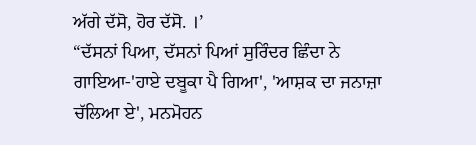ਅੱਗੇ ਦੱਸੋ, ਹੋਰ ਦੱਸੋ. ।’
“ਦੱਸਨਾਂ ਪਿਆ, ਦੱਸਨਾਂ ਪਿਆਂ ਸੁਰਿੰਦਰ ਛਿੰਦਾ ਨੇ ਗਾਇਆ-'ਹਾਏ ਦਬੂਕਾ ਪੈ ਗਿਆ', 'ਆਸ਼ਕ ਦਾ ਜਨਾਜ਼ਾ ਚੱਲਿਆ ਏ', ਮਨਮੋਹਨ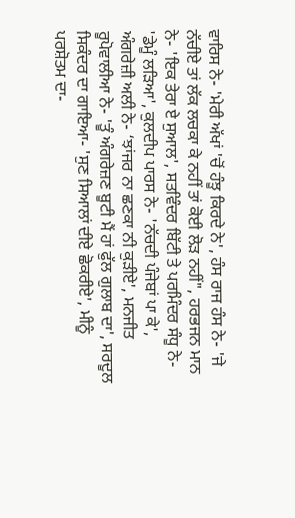ਵਾਰਿਸ ਨੇ- 'ਮੇਰੀ ਅੱਖਾਂ 'ਚੋਂ ਹੰਝੂ ਕਿਰਦੇ ਨੇ', ਹੰਸ ਰਾਜ ਹੰਸ ਨੇ- 'ਜੇ ਨੱਚੀਏ ਤਾਂ ਲੱਕ ਲਚਕਾ ਕੇ ਨਹੀਂ ਤਾਂ ਕੋਈ ਲੋੜ ਨਹੀਂ", ਹਰਭਜਨ ਮਾਨ ਨੇ- 'ਇਕ ਤੇਰਾ ਏ ਸੁਆਲ', ਸਤਵਿੰਦਰ ਬਿੱਟੀ ਤੇ ਪਰਮਿੰਦਰ ਸੰਧੂ ਨੇ- 'ਡੇਮੂੰ ਲੜਿਆ', ਕੁਲਦੀਪ ਪਾਰਸ ਨੇ- 'ਨੱਚਦੀ ਪੰਜੇਬਾਂ ਪਾ ਕੇ', ਅੰਗਰੇਜ਼ੀ ਅਲੀ ਨੇ- ‘ਝਾਂਜਰ ਨਾ ਛਣਕਾ ਨੀ ਕੁੜੀਏ', ਮਨਜੀਤ ਰੂਪੋਵਾਲੀਆ ਨੇ- 'ਤੂੰ ਅੰਗਰੇਜ਼ਣ ਬੂਟੀ ਮੈਂ ਹਾਂ ਫੁੱਲ ਗੁਲਾਬ ਦਾ', ਸਰਦੂਲ ਸਿਕੰਦਰ ਦਾ ਗਾਇਆ- 'ਸੁਣ ਸਿਆਲਾਂ ਦੀਏ ਛੋਕਰੀਏ', ਮੀਨੂੰ ਪਰਸ਼ੋਤਮ ਦਾ-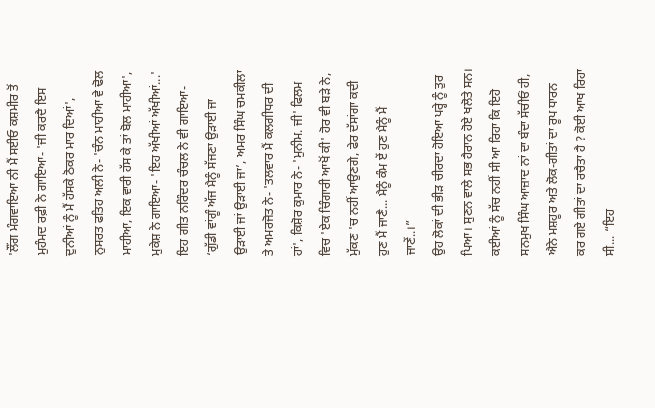'ਲੌਂਗ ਮੰਗਵਾਇਆ ਨੀ ਮੈਂ ਸਈਓ ਕਸ਼ਮੀਰ ਤੋਂ ਮੁਹੰਮਦ ਰਫ਼ੀ ਨੇ ਗਾਇਆ- 'ਜੀ ਕਰਦੈ ਇਸ ਦੁਨੀਆਂ ਨੂੰ ਮੈਂ ਹੱਸਕੇ ਠੋਕਰ ਮਾਰ ਦਿਆਂ', ਨੁਸਰਤ ਫਤਿਹ ਅਲੀ ਨੇ- 'ਚੰਨ ਮਾਹੀਆ ਵੇ ਢੋਲ ਮਾਹੀਆ, ਇਕ ਵਾਰੀ ਹੱਸ ਕੇ ਤਾਂ ਬੋਲ ਮਾਹੀਆ', ਮੁਕੇਸ਼ ਨੇ ਗਾਇਆ- 'ਇਹ ਅੱਖੀਆਂ ਅੱਖੀਆਂ...' ਇਹ ਗੀਤ ਨਰਿੰਦਰ ਚੰਚਲ ਨੇ ਵੀ ਗਾਇਆ- ‘ਗੁੱਡੀ ਵਾਂਗੂੰ ਅੱਜ ਮੈਨੂੰ ਸੱਜਣਾ ਉੜਾਈ ਜਾ ਉੜਾਈ ਜਾਂ ਉੜਾਈ ਜਾ’, ਅਮਰ ਸਿੰਘ ਚਮਕੀਲਾ ਤੇ ਅਮਰਜੋਤ ਨੇ- 'ਤਲਵਾਰ ਮੈਂ ਕਲਗੀਧਰ ਦੀ ਹਾਂ', ਕਿਸ਼ੋਰ ਕੁਮਾਰ ਨੇ- 'ਮੁਨੀਮ. ਜੀ' ਫਿਲਮ ਵਿਚ 'ਏਕ ਚਿੰਗਾਰੀ ਆਖੋਂ ਕੀ' ਹੋਰ ਵੀ ਬੜੇ ਨੇ, ਮੁੱਕਣ 'ਚ ਨਹੀਂ ਆਉਣਗੇ, ਫੇਰ ਦੱਸਾਂਗਾ ਕਦੀ ਹੁਣ ਮੈਂ ਜਾਣੈ... ਮੈਨੂੰ ਕੰਮ ਏਂ ਹੁਣ ਮੈਨੂੰ ਮੈਂ ਜਾਣੇਂ..।”
ਉਹ ਲੋਕਾਂ ਦੀ ਭੀੜ ਚੀਰਦਾ ਹੋਇਆ ਪਰ੍ਹੇ ਨੂੰ ਤੁਰ ਪਿਆ। ਸੁਣਨ ਵਾਲੇ ਸਭ ਹੈਰਾਨ ਹੋਏ ਖਲੋਤੇ ਸਨ। ਕਈਆਂ ਨੂੰ ਸੱਚ ਨਹੀਂ ਸੀ ਆ ਰਿਹਾ ਕਿ ਇਹੋ ਸਨਮੁਖ ਸਿੰਘ ਆਜ਼ਾਦ ਨਾਂ ਦਾ ਬੰਦਾ ਸੱਚੀਓਂ ਹੀ, ਐਨੇ ਮਸ਼ਹੂਰ ਅਤੇ ਲੋਕ-ਗੀਤਾਂ ਦਾ ਰੂਪ ਧਾਰਨ ਕਰ ਗਏ ਗੀਤਾਂ ਦਾ ਰਚੈਤਾ ਹੈ ? ਕੋਈ ਆਖ ਰਿਹਾ ਸੀ... “ਇਹ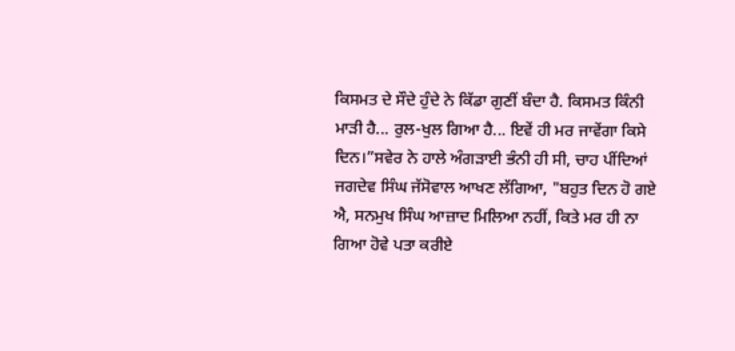ਕਿਸਮਤ ਦੇ ਸੌਦੇ ਹੁੰਦੇ ਨੇ ਕਿੱਡਾ ਗੁਣੀਂ ਬੰਦਾ ਹੈ. ਕਿਸਮਤ ਕਿੰਨੀ ਮਾੜੀ ਹੈ... ਰੁਲ-ਖੁਲ ਗਿਆ ਹੈ... ਇਵੇਂ ਹੀ ਮਰ ਜਾਵੇਂਗਾ ਕਿਸੇ ਦਿਨ।”ਸਵੇਰ ਨੇ ਹਾਲੇ ਅੰਗੜਾਈ ਭੰਨੀ ਹੀ ਸੀ, ਚਾਹ ਪੀਂਦਿਆਂ ਜਗਦੇਵ ਸਿੰਘ ਜੱਸੋਵਾਲ ਆਖਣ ਲੱਗਿਆ, "ਬਹੁਤ ਦਿਨ ਹੋ ਗਏ ਐ, ਸਨਮੁਖ ਸਿੰਘ ਆਜ਼ਾਦ ਮਿਲਿਆ ਨਹੀਂ, ਕਿਤੇ ਮਰ ਹੀ ਨਾ ਗਿਆ ਹੋਵੇ ਪਤਾ ਕਰੀਏ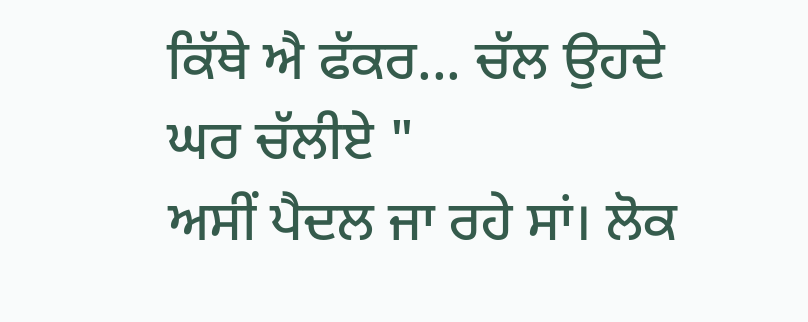ਕਿੱਥੇ ਐ ਫੱਕਰ... ਚੱਲ ਉਹਦੇ ਘਰ ਚੱਲੀਏ "
ਅਸੀਂ ਪੈਦਲ ਜਾ ਰਹੇ ਸਾਂ। ਲੋਕ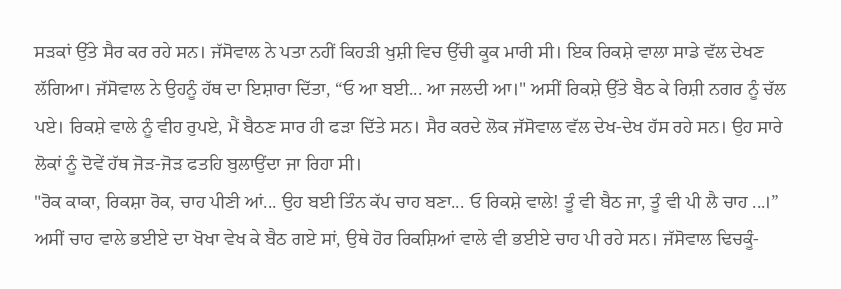ਸੜਕਾਂ ਉੱਤੇ ਸੈਰ ਕਰ ਰਹੇ ਸਨ। ਜੱਸੋਵਾਲ ਨੇ ਪਤਾ ਨਹੀਂ ਕਿਹੜੀ ਖੁਸ਼ੀ ਵਿਚ ਉੱਚੀ ਕੂਕ ਮਾਰੀ ਸੀ। ਇਕ ਰਿਕਸ਼ੇ ਵਾਲਾ ਸਾਡੇ ਵੱਲ ਦੇਖਣ ਲੱਗਿਆ। ਜੱਸੋਵਾਲ ਨੇ ਉਹਨੂੰ ਹੱਥ ਦਾ ਇਸ਼ਾਰਾ ਦਿੱਤਾ, “ਓ ਆ ਬਈ... ਆ ਜਲਦੀ ਆ।" ਅਸੀਂ ਰਿਕਸ਼ੇ ਉੱਤੇ ਬੈਠ ਕੇ ਰਿਸ਼ੀ ਨਗਰ ਨੂੰ ਚੱਲ ਪਏ। ਰਿਕਸ਼ੇ ਵਾਲੇ ਨੂੰ ਵੀਹ ਰੁਪਏ, ਮੈਂ ਬੈਠਣ ਸਾਰ ਹੀ ਫੜਾ ਦਿੱਤੇ ਸਨ। ਸੈਰ ਕਰਦੇ ਲੋਕ ਜੱਸੋਵਾਲ ਵੱਲ ਦੇਖ-ਦੇਖ ਹੱਸ ਰਹੇ ਸਨ। ਉਹ ਸਾਰੇ ਲੋਕਾਂ ਨੂੰ ਦੋਵੇਂ ਹੱਥ ਜੋੜ-ਜੋੜ ਫਤਹਿ ਬੁਲਾਉਂਦਾ ਜਾ ਰਿਹਾ ਸੀ।
"ਰੋਕ ਕਾਕਾ, ਰਿਕਸ਼ਾ ਰੋਕ, ਚਾਹ ਪੀਣੀ ਆਂ... ਉਹ ਬਈ ਤਿੰਨ ਕੱਪ ਚਾਹ ਬਣਾ... ਓ ਰਿਕਸ਼ੇ ਵਾਲੇ! ਤੂੰ ਵੀ ਬੈਠ ਜਾ, ਤੂੰ ਵੀ ਪੀ ਲੈ ਚਾਹ ...।”
ਅਸੀਂ ਚਾਹ ਵਾਲੇ ਭਈਏ ਦਾ ਖੋਖਾ ਵੇਖ ਕੇ ਬੈਠ ਗਏ ਸਾਂ, ਉਥੇ ਹੋਰ ਰਿਕਸ਼ਿਆਂ ਵਾਲੇ ਵੀ ਭਈਏ ਚਾਹ ਪੀ ਰਹੇ ਸਨ। ਜੱਸੋਵਾਲ ਢਿਚਕੂੰ-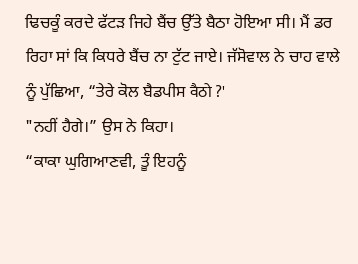ਢਿਚਕੂੰ ਕਰਦੇ ਫੱਟੜ ਜਿਹੇ ਬੈਂਚ ਉੱਤੇ ਬੈਠਾ ਹੋਇਆ ਸੀ। ਮੈਂ ਡਰ ਰਿਹਾ ਸਾਂ ਕਿ ਕਿਧਰੇ ਬੈਂਚ ਨਾ ਟੁੱਟ ਜਾਏ। ਜੱਸੋਵਾਲ ਨੇ ਚਾਹ ਵਾਲੇ ਨੂੰ ਪੁੱਛਿਆ, “ਤੇਰੇ ਕੋਲ ਬੈਡਪੀਸ वैठो ?'
"ਨਹੀਂ ਹੈਗੇ।” ਉਸ ਨੇ ਕਿਹਾ।
“ਕਾਕਾ ਘੁਗਿਆਣਵੀ, ਤੂੰ ਇਹਨੂੰ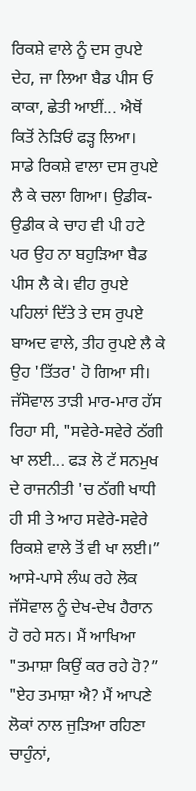ਰਿਕਸ਼ੇ ਵਾਲੇ ਨੂੰ ਦਸ ਰੁਪਏ ਦੇਹ, ਜਾ ਲਿਆ ਬੈਡ ਪੀਸ ਓ ਕਾਕਾ, ਛੇਤੀ ਆਈਂ... ਐਥੋਂ ਕਿਤੋਂ ਨੇੜਿਓਂ ਫੜ੍ਹ ਲਿਆ।
ਸਾਡੇ ਰਿਕਸ਼ੇ ਵਾਲਾ ਦਸ ਰੁਪਏ ਲੈ ਕੇ ਚਲਾ ਗਿਆ। ਉਡੀਕ-ਉਡੀਕ ਕੇ ਚਾਹ ਵੀ ਪੀ ਹਟੇ ਪਰ ਉਹ ਨਾ ਬਹੁੜਿਆ ਬੈਡ ਪੀਸ ਲੈ ਕੇ। ਵੀਹ ਰੁਪਏ ਪਹਿਲਾਂ ਦਿੱਤੇ ਤੇ ਦਸ ਰੁਪਏ ਬਾਅਦ ਵਾਲੇ, ਤੀਹ ਰੁਪਏ ਲੈ ਕੇ ਉਹ 'ਤਿੱਤਰ' ਹੋ ਗਿਆ ਸੀ। ਜੱਸੋਵਾਲ ਤਾੜੀ ਮਾਰ-ਮਾਰ ਹੱਸ ਰਿਹਾ ਸੀ, "ਸਵੇਰੇ-ਸਵੇਰੇ ਠੱਗੀ ਖਾ ਲਈ... ਫੜ ਲੋ ਟੱ ਸਨਮੁਖ ਦੇ ਰਾਜਨੀਤੀ 'ਚ ਠੱਗੀ ਖਾਧੀ ਹੀ ਸੀ ਤੇ ਆਹ ਸਵੇਰੇ-ਸਵੇਰੇ ਰਿਕਸ਼ੇ ਵਾਲੇ ਤੋਂ ਵੀ ਖਾ ਲਈ।”
ਆਸੇ-ਪਾਸੇ ਲੰਘ ਰਹੇ ਲੋਕ ਜੱਸੋਵਾਲ ਨੂੰ ਦੇਖ-ਦੇਖ ਹੈਰਾਨ ਹੋ ਰਹੇ ਸਨ। ਮੈਂ ਆਖਿਆ "ਤਮਾਸ਼ਾ ਕਿਉਂ ਕਰ ਰਹੇ ਹੋ?”
"ਏਹ ਤਮਾਸ਼ਾ ਐ? ਮੈਂ ਆਪਣੇ ਲੋਕਾਂ ਨਾਲ ਜੁੜਿਆ ਰਹਿਣਾ ਚਾਹੁੰਨਾਂ,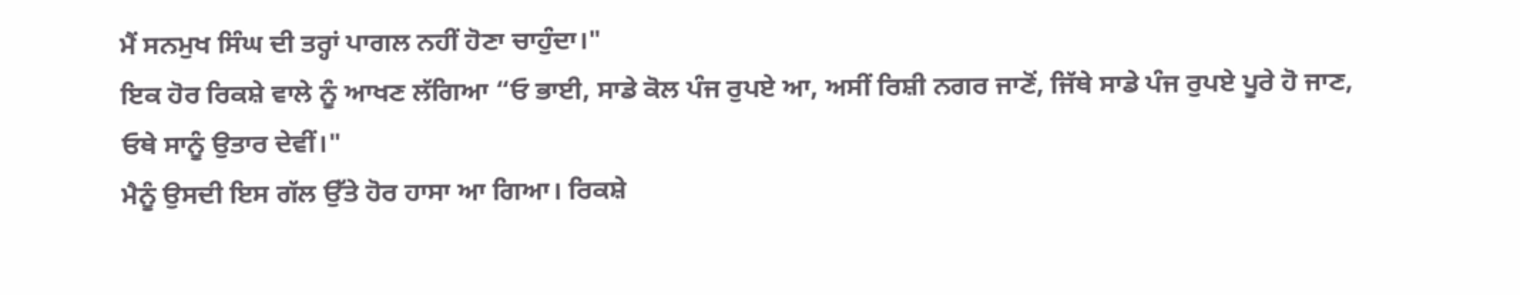ਮੈਂ ਸਨਮੁਖ ਸਿੰਘ ਦੀ ਤਰ੍ਹਾਂ ਪਾਗਲ ਨਹੀਂ ਹੋਣਾ ਚਾਹੁੰਦਾ।"
ਇਕ ਹੋਰ ਰਿਕਸ਼ੇ ਵਾਲੇ ਨੂੰ ਆਖਣ ਲੱਗਿਆ “ਓ ਭਾਈ, ਸਾਡੇ ਕੋਲ ਪੰਜ ਰੁਪਏ ਆ, ਅਸੀਂ ਰਿਸ਼ੀ ਨਗਰ ਜਾਣੋਂ, ਜਿੱਥੇ ਸਾਡੇ ਪੰਜ ਰੁਪਏ ਪੂਰੇ ਹੋ ਜਾਣ,
ਓਥੇ ਸਾਨੂੰ ਉਤਾਰ ਦੇਵੀਂ।"
ਮੈਨੂੰ ਉਸਦੀ ਇਸ ਗੱਲ ਉੱਤੇ ਹੋਰ ਹਾਸਾ ਆ ਗਿਆ। ਰਿਕਸ਼ੇ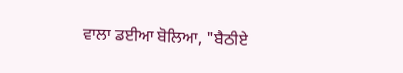ਵਾਲਾ ਡਈਆ ਬੋਲਿਆ, "ਬੈਠੀਏ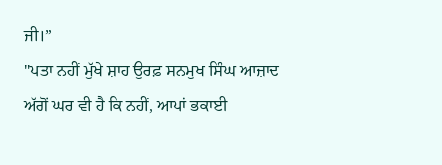ਜੀ।”
"ਪਤਾ ਨਹੀਂ ਮੁੱਖੇ ਸ਼ਾਹ ਉਰਫ਼ ਸਨਮੁਖ ਸਿੰਘ ਆਜ਼ਾਦ ਅੱਗੋਂ ਘਰ ਵੀ ਹੈ ਕਿ ਨਹੀਂ, ਆਪਾਂ ਭਕਾਈ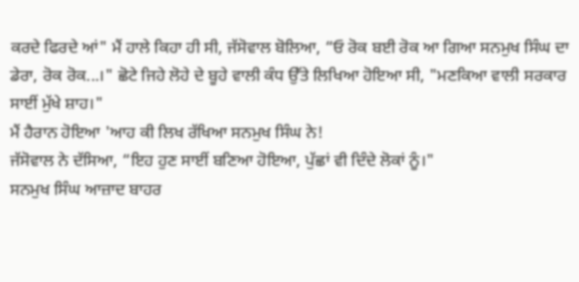ਕਰਦੇ ਫਿਰਦੇ ਆਂ" ਮੈਂ ਹਾਲੇ ਕਿਹਾ ਹੀ ਸੀ, ਜੱਸੋਵਾਲ ਬੋਲਿਆ, “ਓ ਰੋਕ ਬਈ ਰੋਕ ਆ ਗਿਆ ਸਨਮੁਖ ਸਿੰਘ ਦਾ ਡੇਰਾ, ਰੋਕ ਰੋਕ...।" ਛੋਟੇ ਜਿਹੇ ਲੋਹੇ ਦੇ ਬੂਹੇ ਵਾਲੀ ਕੰਧ ਉੱਤੇ ਲਿਖਿਆ ਹੋਇਆ ਸੀ, "ਮਣਕਿਆ ਵਾਲੀ ਸਰਕਾਰ ਸਾਈਂ ਮੁੱਖੇ ਸ਼ਾਹ।"
ਮੈਂ ਹੈਰਾਨ ਹੋਇਆ 'ਆਹ ਕੀ ਲਿਖ ਰੱਖਿਆ ਸਨਮੁਖ ਸਿੰਘ ਨੇ!
ਜੱਸੋਵਾਲ ਨੇ ਦੱਸਿਆ, “ਇਹ ਹੁਣ ਸਾਈਂ ਬਣਿਆ ਹੋਇਆ, ਪੁੱਛਾਂ ਵੀ ਦਿੰਦੇ ਲੋਕਾਂ ਨੂੰ।"
ਸਨਮੁਖ ਸਿੰਘ ਆਜ਼ਾਦ ਬਾਹਰ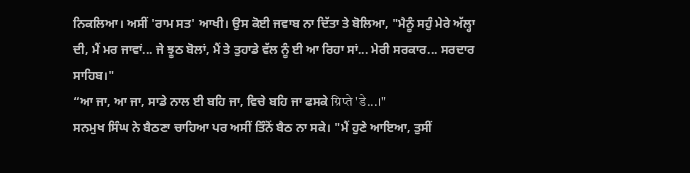ਨਿਕਲਿਆ। ਅਸੀਂ 'ਰਾਮ ਸਤ' ਆਖੀ। ਉਸ ਕੋਈ ਜਵਾਬ ਨਾ ਦਿੱਤਾ ਤੇ ਬੋਲਿਆ, "ਮੈਨੂੰ ਸਹੁੰ ਮੇਰੇ ਅੱਲ੍ਹਾ ਦੀ, ਮੈਂ ਮਰ ਜਾਵਾਂ... ਜੇ ਝੂਠ ਬੋਲਾਂ, ਮੈਂ ਤੇ ਤੁਹਾਡੇ ਵੱਲ ਨੂੰ ਈ ਆ ਰਿਹਾ ਸਾਂ... ਮੇਰੀ ਸਰਕਾਰ... ਸਰਦਾਰ ਸਾਹਿਬ।"
“ਆ ਜਾ, ਆ ਜਾ, ਸਾਡੇ ਨਾਲ ਈ ਬਹਿ ਜਾ, ਵਿਚੇ ਬਹਿ ਜਾ ਫਸਕੇ ग्रिप्ते 'डे...।"
ਸਨਮੁਖ ਸਿੰਘ ਨੇ ਬੈਠਣਾ ਚਾਹਿਆ ਪਰ ਅਸੀਂ ਤਿੰਨੋਂ ਬੈਠ ਨਾ ਸਕੇ। "ਮੈਂ ਹੁਣੇ ਆਇਆ, ਤੁਸੀਂ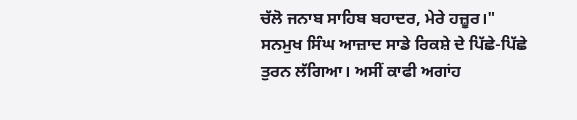ਚੱਲੋ ਜਨਾਬ ਸਾਹਿਬ ਬਹਾਦਰ, ਮੇਰੇ ਹਜ਼ੂਰ।" ਸਨਮੁਖ ਸਿੰਘ ਆਜ਼ਾਦ ਸਾਡੇ ਰਿਕਸ਼ੇ ਦੇ ਪਿੱਛੇ-ਪਿੱਛੇ ਤੁਰਨ ਲੱਗਿਆ। ਅਸੀਂ ਕਾਫੀ ਅਗਾਂਹ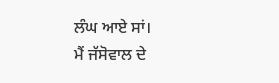ਲੰਘ ਆਏ ਸਾਂ।
ਮੈਂ ਜੱਸੋਵਾਲ ਦੇ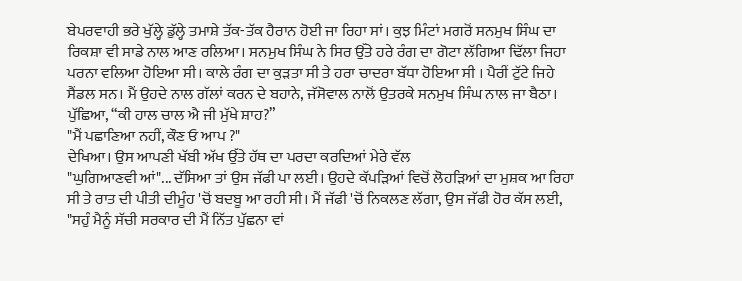ਬੇਪਰਵਾਹੀ ਭਰੇ ਖੁੱਲ੍ਹੇ ਡੁੱਲ੍ਹੇ ਤਮਾਸ਼ੇ ਤੱਕ-ਤੱਕ ਹੈਰਾਨ ਹੋਈ ਜਾ ਰਿਹਾ ਸਾਂ। ਕੁਝ ਮਿੰਟਾਂ ਮਗਰੋਂ ਸਨਮੁਖ ਸਿੰਘ ਦਾ ਰਿਕਸ਼ਾ ਵੀ ਸਾਡੇ ਨਾਲ ਆਣ ਰਲਿਆ। ਸਨਮੁਖ ਸਿੰਘ ਨੇ ਸਿਰ ਉੱਤੇ ਹਰੇ ਰੰਗ ਦਾ ਗੋਟਾ ਲੱਗਿਆ ਢਿੱਲਾ ਜਿਹਾ ਪਰਨਾ ਵਲਿਆ ਹੋਇਆ ਸੀ। ਕਾਲੇ ਰੰਗ ਦਾ ਕੁੜਤਾ ਸੀ ਤੇ ਹਰਾ ਚਾਦਰਾ ਬੱਧਾ ਹੋਇਆ ਸੀ । ਪੈਰੀਂ ਟੁੱਟੇ ਜਿਹੇ ਸੈਂਡਲ ਸਨ। ਮੈਂ ਉਹਦੇ ਨਾਲ ਗੱਲਾਂ ਕਰਨ ਦੇ ਬਹਾਨੇ, ਜੱਸੋਵਾਲ ਨਾਲੋਂ ਉਤਰਕੇ ਸਨਮੁਖ ਸਿੰਘ ਨਾਲ ਜਾ ਬੈਠਾ।
ਪੁੱਛਿਆ, “ਕੀ ਹਾਲ ਚਾਲ ਐ ਜੀ ਮੁੱਖੇ ਸ਼ਾਹ?”
"ਮੈਂ ਪਛਾਣਿਆ ਨਹੀਂ, ਕੌਣ ਓ ਆਪ ?"
ਦੇਖਿਆ। ਉਸ ਆਪਣੀ ਖੱਬੀ ਅੱਖ ਉੱਤੇ ਹੱਥ ਦਾ ਪਰਦਾ ਕਰਦਿਆਂ ਮੇਰੇ ਵੱਲ
"ਘੁਗਿਆਣਵੀ ਆਂ"... ਦੱਸਿਆ ਤਾਂ ਉਸ ਜੱਫੀ ਪਾ ਲਈ। ਉਹਦੇ ਕੱਪੜਿਆਂ ਵਿਚੋਂ ਲੋਹੜਿਆਂ ਦਾ ਮੁਸ਼ਕ ਆ ਰਿਹਾ ਸੀ ਤੇ ਰਾਤ ਦੀ ਪੀਤੀ ਦੀਮੂੰਹ 'ਚੋਂ ਬਦਬੂ ਆ ਰਹੀ ਸੀ। ਮੈਂ ਜੱਫੀ 'ਚੋਂ ਨਿਕਲਣ ਲੱਗਾ, ਉਸ ਜੱਫੀ ਹੋਰ ਕੱਸ ਲਈ, "ਸਹੁੰ ਮੈਨੂੰ ਸੱਚੀ ਸਰਕਾਰ ਦੀ ਮੈਂ ਨਿੱਤ ਪੁੱਛਨਾ ਵਾਂ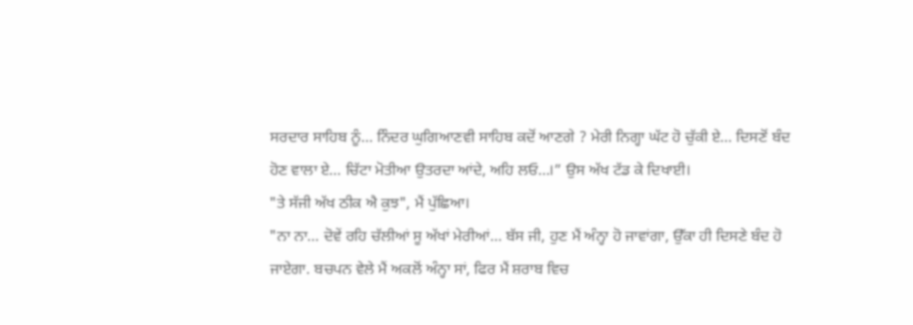ਸਰਦਾਰ ਸਾਹਿਬ ਨੂੰ... ਨਿੰਦਰ ਘੁਗਿਆਣਵੀ ਸਾਹਿਬ ਕਦੋਂ ਆਣਗੇ ? ਮੇਰੀ ਨਿਗ੍ਹਾ ਘੱਟ ਹੋ ਚੁੱਕੀ ਏ... ਦਿਸਣੋਂ ਬੰਦ ਹੋਣ ਵਾਲਾ ਏ... ਚਿੱਟਾ ਮੋਤੀਆ ਉਤਰਦਾ ਆਂਦੇ, ਅਹਿ ਲਓ...।” ਉਸ ਅੱਖ ਟੱਡ ਕੇ ਦਿਖਾਈ।
"ਤੇ ਸੱਜੀ ਅੱਖ ਠੀਕ ਐ ਕੁਝ", ਮੈਂ ਪੁੱਛਿਆ।
"ਨਾ ਨਾ... ਦੋਵੇਂ ਰਹਿ ਚੱਲੀਆਂ ਸੂ ਅੱਖਾਂ ਮੇਰੀਆਂ... ਬੱਸ ਜੀ, ਹੁਣ ਮੈਂ ਅੰਨ੍ਹਾ ਹੋ ਜਾਵਾਂਗਾ, ਉੱਕਾ ਹੀ ਦਿਸਣੇ ਬੰਦ ਹੋ ਜਾਏਗਾ. ਬਚਪਨ ਵੇਲੇ ਮੈਂ ਅਕਲੋਂ ਅੰਨ੍ਹਾ ਸਾਂ, ਫਿਰ ਮੈਂ ਸ਼ਰਾਬ ਵਿਚ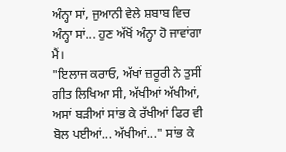ਅੰਨ੍ਹਾ ਸਾਂ, ਜੁਆਨੀ ਵੇਲੇ ਸ਼ਬਾਬ ਵਿਚ ਅੰਨ੍ਹਾ ਸਾਂ... ਹੁਣ ਅੱਖੋਂ ਅੰਨ੍ਹਾ ਹੋ ਜਾਵਾਂਗਾ ਮੈਂ।
"ਇਲਾਜ ਕਰਾਓ, ਅੱਖਾਂ ਜ਼ਰੂਰੀ ਨੇ ਤੁਸੀਂ ਗੀਤ ਲਿਖਿਆ ਸੀ, ਅੱਖੀਆਂ ਅੱਖੀਆਂ, ਅਸਾਂ ਬੜੀਆਂ ਸਾਂਭ ਕੇ ਰੱਖੀਆਂ ਫਿਰ ਵੀ ਬੋਲ ਪਈਆਂ... ਅੱਖੀਆਂ..." ਸਾਂਭ ਕੇ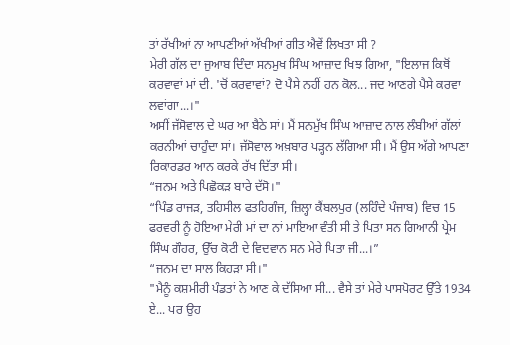ਤਾਂ ਰੱਖੀਆਂ ਨਾ ਆਪਣੀਆਂ ਅੱਖੀਆਂ ਗੀਤ ਐਵੇਂ ਲਿਖਤਾ ਸੀ ?
ਮੇਰੀ ਗੱਲ ਦਾ ਜੁਆਬ ਦਿੰਦਾ ਸਨਮੁਖ ਸਿੰਘ ਆਜ਼ਾਦ ਖਿਝ ਗਿਆ, "ਇਲਾਜ ਕਿਥੋਂ ਕਰਵਾਵਾਂ ਮਾਂ ਦੀ. 'ਚੋਂ ਕਰਵਾਵਾਂ? ਦੋ ਪੈਸੇ ਨਹੀਂ ਹਨ ਕੋਲ... ਜਦ ਆਣਗੇ ਪੈਸੇ ਕਰਵਾ ਲਵਾਂਗਾ...।"
ਅਸੀਂ ਜੱਸੋਵਾਲ ਦੇ ਘਰ ਆ ਬੈਠੇ ਸਾਂ। ਮੈਂ ਸਨਮੁੱਖ ਸਿੰਘ ਆਜ਼ਾਦ ਨਾਲ ਲੰਬੀਆਂ ਗੱਲਾਂ ਕਰਨੀਆਂ ਚਾਹੁੰਦਾ ਸਾਂ। ਜੱਸੋਵਾਲ ਅਖ਼ਬਾਰ ਪੜ੍ਹਨ ਲੱਗਿਆ ਸੀ। ਮੈਂ ਉਸ ਅੱਗੇ ਆਪਣਾ ਰਿਕਾਰਡਰ ਆਨ ਕਰਕੇ ਰੱਖ ਦਿੱਤਾ ਸੀ।
“ਜਨਮ ਅਤੇ ਪਿਛੋਕੜ ਬਾਰੇ ਦੱਸੋ।"
“ਪਿੰਡ ਰਾਜੜ, ਤਹਿਸੀਲ ਫਤਹਿਗੰਜ, ਜ਼ਿਲ੍ਹਾ ਕੈਂਬਲਪੁਰ (ਲਹਿੰਦੇ ਪੰਜਾਬ) ਵਿਚ 15 ਫਰਵਰੀ ਨੂੰ ਹੋਇਆ ਮੇਰੀ ਮਾਂ ਦਾ ਨਾਂ ਮਾਇਆ ਵੰਤੀ ਸੀ ਤੇ ਪਿਤਾ ਸਨ ਗਿਆਨੀ ਪ੍ਰੇਮ ਸਿੰਘ ਗੌਹਰ, ਉੱਚ ਕੋਟੀ ਦੇ ਵਿਦਵਾਨ ਸਨ ਮੇਰੇ ਪਿਤਾ ਜੀ...।”
“ਜਨਮ ਦਾ ਸਾਲ ਕਿਹੜਾ ਸੀ।"
"ਮੈਨੂੰ ਕਸ਼ਮੀਰੀ ਪੰਡਤਾਂ ਨੇ ਆਣ ਕੇ ਦੱਸਿਆ ਸੀ... ਵੈਸੇ ਤਾਂ ਮੇਰੇ ਪਾਸਪੋਰਟ ਉੱਤੇ 1934 ਏ... ਪਰ ਉਹ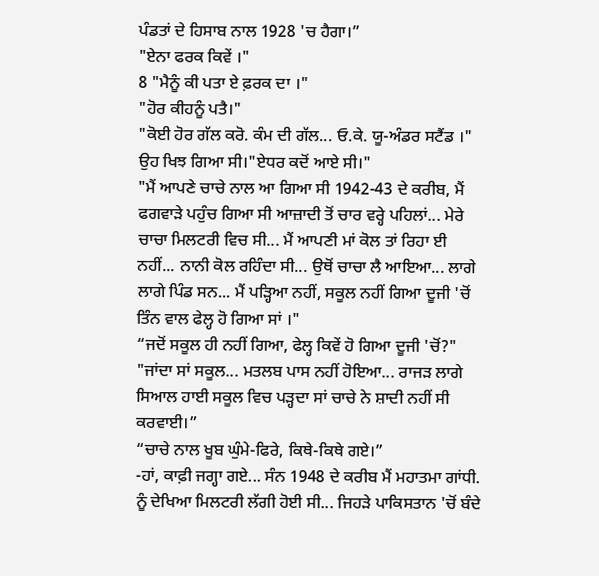ਪੰਡਤਾਂ ਦੇ ਹਿਸਾਬ ਨਾਲ 1928 'ਚ ਹੈਗਾ।”
"ਏਨਾ ਫਰਕ ਕਿਵੇਂ ।"
8 "ਮੈਨੂੰ ਕੀ ਪਤਾ ਏ ਫ਼ਰਕ ਦਾ ।"
"ਹੋਰ ਕੀਹਨੂੰ ਪਤੈ।"
"ਕੋਈ ਹੋਰ ਗੱਲ ਕਰੋ. ਕੰਮ ਦੀ ਗੱਲ... ਓ.ਕੇ. ਯੂ-ਅੰਡਰ ਸਟੈਂਡ ।" ਉਹ ਖਿਝ ਗਿਆ ਸੀ।"ਏਧਰ ਕਦੋਂ ਆਏ ਸੀ।"
"ਮੈਂ ਆਪਣੇ ਚਾਚੇ ਨਾਲ ਆ ਗਿਆ ਸੀ 1942-43 ਦੇ ਕਰੀਬ, ਮੈਂ ਫਗਵਾੜੇ ਪਹੁੰਚ ਗਿਆ ਸੀ ਆਜ਼ਾਦੀ ਤੋਂ ਚਾਰ ਵਰ੍ਹੇ ਪਹਿਲਾਂ... ਮੇਰੇ ਚਾਚਾ ਮਿਲਟਰੀ ਵਿਚ ਸੀ... ਮੈਂ ਆਪਣੀ ਮਾਂ ਕੋਲ ਤਾਂ ਰਿਹਾ ਈ ਨਹੀਂ... ਨਾਨੀ ਕੋਲ ਰਹਿੰਦਾ ਸੀ... ਉਥੋਂ ਚਾਚਾ ਲੈ ਆਇਆ... ਲਾਗੇ ਲਾਗੇ ਪਿੰਡ ਸਨ... ਮੈਂ ਪੜ੍ਹਿਆ ਨਹੀਂ, ਸਕੂਲ ਨਹੀਂ ਗਿਆ ਦੂਜੀ 'ਚੋਂ ਤਿੰਨ ਵਾਲ ਫੇਲ੍ਹ ਹੋ ਗਿਆ ਸਾਂ ।"
“ਜਦੋਂ ਸਕੂਲ ਹੀ ਨਹੀਂ ਗਿਆ, ਫੇਲ੍ਹ ਕਿਵੇਂ ਹੋ ਗਿਆ ਦੂਜੀ 'ਚੋਂ?"
"ਜਾਂਦਾ ਸਾਂ ਸਕੂਲ... ਮਤਲਬ ਪਾਸ ਨਹੀਂ ਹੋਇਆ... ਰਾਜੜ ਲਾਗੇ ਸਿਆਲ ਹਾਈ ਸਕੂਲ ਵਿਚ ਪੜ੍ਹਦਾ ਸਾਂ ਚਾਚੇ ਨੇ ਸ਼ਾਦੀ ਨਹੀਂ ਸੀ ਕਰਵਾਈ।”
“ਚਾਚੇ ਨਾਲ ਖੂਬ ਘੁੰਮੇ-ਫਿਰੇ, ਕਿਥੇ-ਕਿਥੇ ਗਏ।”
-ਹਾਂ, ਕਾਫ਼ੀ ਜਗ੍ਹਾ ਗਏ... ਸੰਨ 1948 ਦੇ ਕਰੀਬ ਮੈਂ ਮਹਾਤਮਾ ਗਾਂਧੀ. ਨੂੰ ਦੇਖਿਆ ਮਿਲਟਰੀ ਲੱਗੀ ਹੋਈ ਸੀ... ਜਿਹੜੇ ਪਾਕਿਸਤਾਨ 'ਚੋਂ ਬੰਦੇ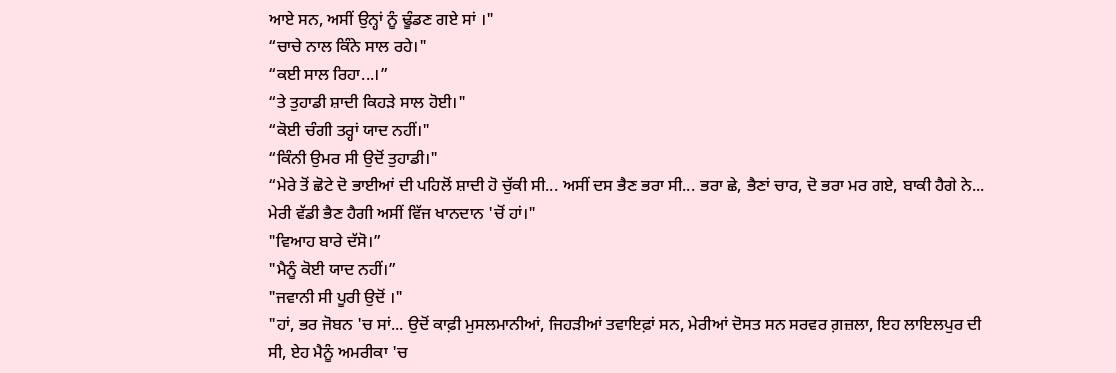ਆਏ ਸਨ, ਅਸੀਂ ਉਨ੍ਹਾਂ ਨੂੰ ਢੂੰਡਣ ਗਏ ਸਾਂ ।"
“ਚਾਚੇ ਨਾਲ ਕਿੰਨੇ ਸਾਲ ਰਹੇ।"
“ਕਈ ਸਾਲ ਰਿਹਾ...।”
“ਤੇ ਤੁਹਾਡੀ ਸ਼ਾਦੀ ਕਿਹੜੇ ਸਾਲ ਹੋਈ।"
“ਕੋਈ ਚੰਗੀ ਤਰ੍ਹਾਂ ਯਾਦ ਨਹੀਂ।"
“ਕਿੰਨੀ ਉਮਰ ਸੀ ਉਦੋਂ ਤੁਹਾਡੀ।"
“ਮੇਰੇ ਤੋਂ ਛੋਟੇ ਦੋ ਭਾਈਆਂ ਦੀ ਪਹਿਲੋਂ ਸ਼ਾਦੀ ਹੋ ਚੁੱਕੀ ਸੀ... ਅਸੀਂ ਦਸ ਭੈਣ ਭਰਾ ਸੀ... ਭਰਾ ਛੇ, ਭੈਣਾਂ ਚਾਰ, ਦੋ ਭਰਾ ਮਰ ਗਏ, ਬਾਕੀ ਹੈਗੇ ਨੇ... ਮੇਰੀ ਵੱਡੀ ਭੈਣ ਹੈਗੀ ਅਸੀਂ ਵਿੱਜ ਖਾਨਦਾਨ 'ਚੋਂ ਹਾਂ।"
"ਵਿਆਹ ਬਾਰੇ ਦੱਸੋ।”
"ਮੈਨੂੰ ਕੋਈ ਯਾਦ ਨਹੀਂ।”
"ਜਵਾਨੀ ਸੀ ਪੂਰੀ ਉਦੋਂ ।"
"ਹਾਂ, ਭਰ ਜੋਬਨ 'ਚ ਸਾਂ... ਉਦੋਂ ਕਾਫ਼ੀ ਮੁਸਲਮਾਨੀਆਂ, ਜਿਹੜੀਆਂ ਤਵਾਇਫ਼ਾਂ ਸਨ, ਮੇਰੀਆਂ ਦੋਸਤ ਸਨ ਸਰਵਰ ਗ਼ਜ਼ਲਾ, ਇਹ ਲਾਇਲਪੁਰ ਦੀ ਸੀ, ਏਹ ਮੈਨੂੰ ਅਮਰੀਕਾ 'ਚ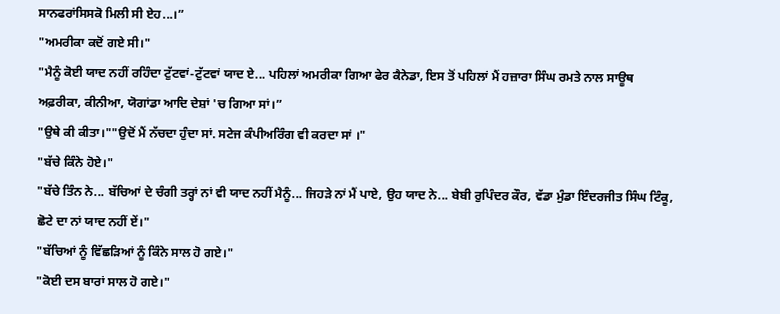ਸਾਨਫਰਾਂਸਿਸਕੋ ਮਿਲੀ ਸੀ ਏਹ...।”
"ਅਮਰੀਕਾ ਕਦੋਂ ਗਏ ਸੀ।"
"ਮੈਨੂੰ ਕੋਈ ਯਾਦ ਨਹੀਂ ਰਹਿੰਦਾ ਟੁੱਟਵਾਂ-ਟੁੱਟਵਾਂ ਯਾਦ ਏ... ਪਹਿਲਾਂ ਅਮਰੀਕਾ ਗਿਆ ਫੇਰ ਕੈਨੇਡਾ, ਇਸ ਤੋਂ ਪਹਿਲਾਂ ਮੈਂ ਹਜ਼ਾਰਾ ਸਿੰਘ ਰਮਤੇ ਨਾਲ ਸਾਊਥ ਅਫ਼ਰੀਕਾ, ਕੀਨੀਆ, ਯੋਗਾਂਡਾ ਆਦਿ ਦੇਸ਼ਾਂ 'ਚ ਗਿਆ ਸਾਂ।”
"ਉਥੇ ਕੀ ਕੀਤਾ।""ਉਦੋਂ ਮੈਂ ਨੱਚਦਾ ਹੁੰਦਾ ਸਾਂ. ਸਟੇਜ ਕੰਪੀਅਰਿੰਗ ਵੀ ਕਰਦਾ ਸਾਂ ।"
"ਬੱਚੇ ਕਿੰਨੇ ਹੋਏ।"
"ਬੱਚੇ ਤਿੰਨ ਨੇ... ਬੱਚਿਆਂ ਦੇ ਚੰਗੀ ਤਰ੍ਹਾਂ ਨਾਂ ਵੀ ਯਾਦ ਨਹੀਂ ਮੈਨੂੰ... ਜਿਹੜੇ ਨਾਂ ਮੈਂ ਪਾਏ, ਉਹ ਯਾਦ ਨੇ... ਬੇਬੀ ਰੁਪਿੰਦਰ ਕੌਰ, ਵੱਡਾ ਮੁੰਡਾ ਇੰਦਰਜੀਤ ਸਿੰਘ ਟਿੰਕੂ, ਛੋਟੇ ਦਾ ਨਾਂ ਯਾਦ ਨਹੀਂ ਏਂ।"
"ਬੱਚਿਆਂ ਨੂੰ ਵਿੱਛੜਿਆਂ ਨੂੰ ਕਿੰਨੇ ਸਾਲ ਹੋ ਗਏ।"
"ਕੋਈ ਦਸ ਬਾਰਾਂ ਸਾਲ ਹੋ ਗਏ।"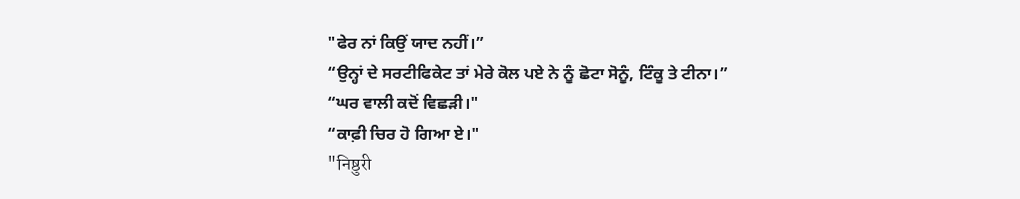"ਫੇਰ ਨਾਂ ਕਿਉਂ ਯਾਦ ਨਹੀਂ।”
“ਉਨ੍ਹਾਂ ਦੇ ਸਰਟੀਫਿਕੇਟ ਤਾਂ ਮੇਰੇ ਕੋਲ ਪਏ ਨੇ ਨੂੰ ਛੋਟਾ ਸੋਨੂੰ, ਟਿੰਕੂ ਤੇ ਟੀਨਾ।”
“ਘਰ ਵਾਲੀ ਕਦੋਂ ਵਿਛੜੀ।"
“ਕਾਫ਼ੀ ਚਿਰ ਹੋ ਗਿਆ ਏ।"
"निष्ठुरी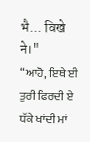भै... विखे ने।"
“ਆਹੋ, ਇਥੇ ਈ ਤੁਰੀ ਫਿਰਦੀ ਏ ਧੱਕੇ ਖਾਂਦੀ ਮਾਂ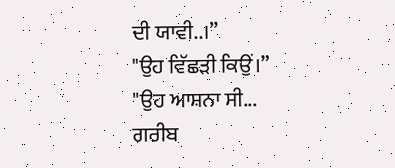ਦੀ ਯਾਵੀ..।”
"ਉਹ ਵਿੱਛੜੀ ਕਿਉਂ।”
"ਉਹ ਆਸ਼ਨਾ ਸੀ... ਗਰੀਬ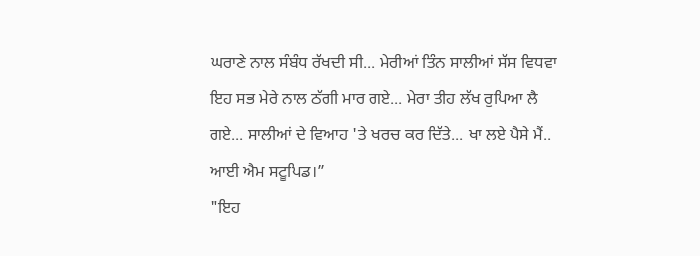ਘਰਾਣੇ ਨਾਲ ਸੰਬੰਧ ਰੱਖਦੀ ਸੀ... ਮੇਰੀਆਂ ਤਿੰਨ ਸਾਲੀਆਂ ਸੱਸ ਵਿਧਵਾ ਇਹ ਸਭ ਮੇਰੇ ਨਾਲ ਠੱਗੀ ਮਾਰ ਗਏ... ਮੇਰਾ ਤੀਹ ਲੱਖ ਰੁਪਿਆ ਲੈ ਗਏ... ਸਾਲੀਆਂ ਦੇ ਵਿਆਹ 'ਤੇ ਖਰਚ ਕਰ ਦਿੱਤੇ... ਖਾ ਲਏ ਪੈਸੇ ਮੈਂ.. ਆਈ ਐਮ ਸਟੂਪਿਡ।”
"ਇਹ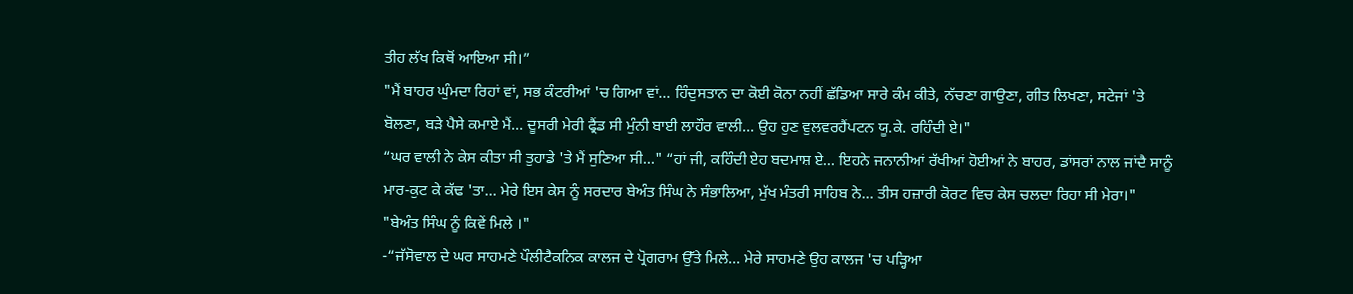ਤੀਹ ਲੱਖ ਕਿਥੋਂ ਆਇਆ ਸੀ।”
"ਮੈਂ ਬਾਹਰ ਘੁੰਮਦਾ ਰਿਹਾਂ ਵਾਂ, ਸਭ ਕੰਟਰੀਆਂ 'ਚ ਗਿਆ ਵਾਂ... ਹਿੰਦੁਸਤਾਨ ਦਾ ਕੋਈ ਕੋਨਾ ਨਹੀਂ ਛੱਡਿਆ ਸਾਰੇ ਕੰਮ ਕੀਤੇ, ਨੱਚਣਾ ਗਾਉਣਾ, ਗੀਤ ਲਿਖਣਾ, ਸਟੇਜਾਂ 'ਤੇ ਬੋਲਣਾ, ਬੜੇ ਪੈਸੇ ਕਮਾਏ ਮੈਂ... ਦੂਸਰੀ ਮੇਰੀ ਫ੍ਰੈਂਡ ਸੀ ਮੁੰਨੀ ਬਾਈ ਲਾਹੌਰ ਵਾਲੀ... ਉਹ ਹੁਣ ਵੁਲਵਰਹੈਂਪਟਨ ਯੂ.ਕੇ. ਰਹਿੰਦੀ ਏ।"
“ਘਰ ਵਾਲੀ ਨੇ ਕੇਸ ਕੀਤਾ ਸੀ ਤੁਹਾਡੇ 'ਤੇ ਮੈਂ ਸੁਣਿਆ ਸੀ..." “ਹਾਂ ਜੀ, ਕਹਿੰਦੀ ਏਹ ਬਦਮਾਸ਼ ਏ... ਇਹਨੇ ਜਨਾਨੀਆਂ ਰੱਖੀਆਂ ਹੋਈਆਂ ਨੇ ਬਾਹਰ, ਡਾਂਸਰਾਂ ਨਾਲ ਜਾਂਦੈ ਸਾਨੂੰ ਮਾਰ-ਕੁਟ ਕੇ ਕੱਢ 'ਤਾ... ਮੇਰੇ ਇਸ ਕੇਸ ਨੂੰ ਸਰਦਾਰ ਬੇਅੰਤ ਸਿੰਘ ਨੇ ਸੰਭਾਲਿਆ, ਮੁੱਖ ਮੰਤਰੀ ਸਾਹਿਬ ਨੇ... ਤੀਸ ਹਜ਼ਾਰੀ ਕੋਰਟ ਵਿਚ ਕੇਸ ਚਲਦਾ ਰਿਹਾ ਸੀ ਮੇਰਾ।"
"ਬੇਅੰਤ ਸਿੰਘ ਨੂੰ ਕਿਵੇਂ ਮਿਲੇ ।"
-“ਜੱਸੋਵਾਲ ਦੇ ਘਰ ਸਾਹਮਣੇ ਪੌਲੀਟੈਕਨਿਕ ਕਾਲਜ ਦੇ ਪ੍ਰੋਗਰਾਮ ਉੱਤੇ ਮਿਲੇ... ਮੇਰੇ ਸਾਹਮਣੇ ਉਹ ਕਾਲਜ 'ਚ ਪੜ੍ਹਿਆ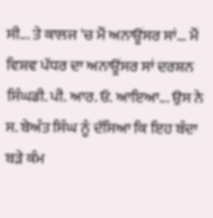ਸੀ... ਤੇ ਕਾਲਜ 'ਚ ਮੈਂ ਅਨਾਊਂਸਰ ਸਾਂ... ਮੈਂ ਵਿਸ਼ਵ ਪੱਧਰ ਦਾ ਅਨਾਊਂਸਰ ਸਾਂ ਦਰਸ਼ਨ ਸਿੰਘਡੀ. ਪੀ. ਆਰ. ਓ. ਆਇਆ... ਉਸ ਨੇ ਸ. ਬੇਅੰਤ ਸਿੰਘ ਨੂੰ ਦੱਸਿਆ ਕਿ ਇਹ ਬੰਦਾ ਬੜੇ ਕੰਮ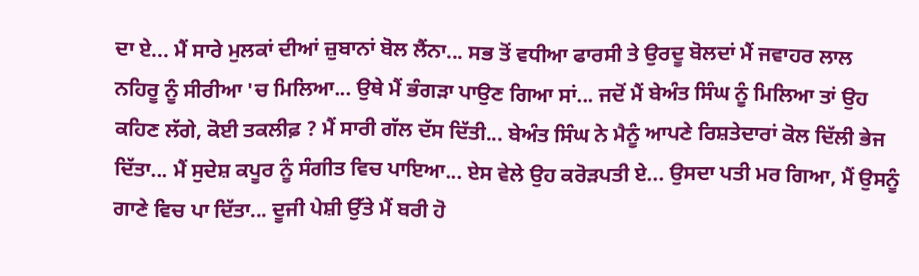ਦਾ ਏ... ਮੈਂ ਸਾਰੇ ਮੁਲਕਾਂ ਦੀਆਂ ਜ਼ੁਬਾਨਾਂ ਬੋਲ ਲੈਂਨਾ... ਸਭ ਤੋਂ ਵਧੀਆ ਫਾਰਸੀ ਤੇ ਉਰਦੂ ਬੋਲਦਾਂ ਮੈਂ ਜਵਾਹਰ ਲਾਲ ਨਹਿਰੂ ਨੂੰ ਸੀਰੀਆ 'ਚ ਮਿਲਿਆ... ਉਥੇ ਮੈਂ ਭੰਗੜਾ ਪਾਉਣ ਗਿਆ ਸਾਂ... ਜਦੋਂ ਮੈਂ ਬੇਅੰਤ ਸਿੰਘ ਨੂੰ ਮਿਲਿਆ ਤਾਂ ਉਹ ਕਹਿਣ ਲੱਗੇ, ਕੋਈ ਤਕਲੀਫ਼ ? ਮੈਂ ਸਾਰੀ ਗੱਲ ਦੱਸ ਦਿੱਤੀ... ਬੇਅੰਤ ਸਿੰਘ ਨੇ ਮੈਨੂੰ ਆਪਣੇ ਰਿਸ਼ਤੇਦਾਰਾਂ ਕੋਲ ਦਿੱਲੀ ਭੇਜ ਦਿੱਤਾ... ਮੈਂ ਸੁਦੇਸ਼ ਕਪੂਰ ਨੂੰ ਸੰਗੀਤ ਵਿਚ ਪਾਇਆ... ਏਸ ਵੇਲੇ ਉਹ ਕਰੋੜਪਤੀ ਏ... ਉਸਦਾ ਪਤੀ ਮਰ ਗਿਆ, ਮੈਂ ਉਸਨੂੰ ਗਾਣੇ ਵਿਚ ਪਾ ਦਿੱਤਾ... ਦੂਜੀ ਪੇਸ਼ੀ ਉੱਤੇ ਮੈਂ ਬਰੀ ਹੋ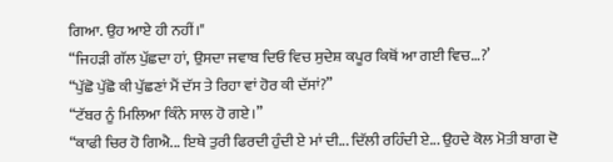ਗਿਆ. ਉਹ ਆਏ ਹੀ ਨਹੀਂ।"
“ਜਿਹੜੀ ਗੱਲ ਪੁੱਛਦਾ ਹਾਂ, ਉਸਦਾ ਜਵਾਬ ਦਿਓ ਵਿਚ ਸੁਦੇਸ਼ ਕਪੂਰ ਕਿਥੋਂ ਆ ਗਈ ਵਿਚ...?’
“ਪੁੱਛੋ ਪੁੱਛੋ ਕੀ ਪੁੱਛਣਾਂ ਮੈਂ ਦੱਸ ਤੇ ਰਿਹਾ ਵਾਂ ਹੋਰ ਕੀ ਦੱਸਾਂ?”
“ਟੱਬਰ ਨੂੰ ਮਿਲਿਆ ਕਿੰਨੇ ਸਾਲ ਹੋ ਗਏ।”
“ਕਾਫੀ ਚਿਰ ਹੋ ਗਿਐ... ਇਥੇ ਤੁਰੀ ਫਿਰਦੀ ਹੁੰਦੀ ਏ ਮਾਂ ਦੀ... ਦਿੱਲੀ ਰਹਿੰਦੀ ਏ... ਉਹਦੇ ਕੋਲ ਮੋਤੀ ਬਾਗ ਦੋ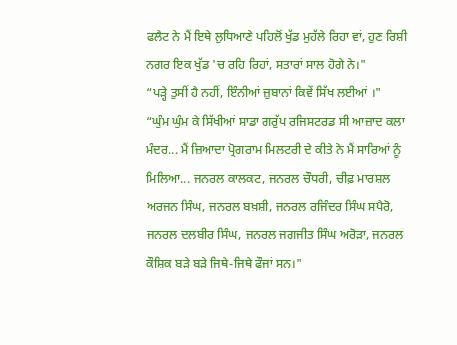ਫਲੈਟ ਨੇ ਮੈਂ ਇਥੇ ਲੁਧਿਆਣੇ ਪਹਿਲੋਂ ਖੁੱਡ ਮੁਹੱਲੇ ਰਿਹਾ ਵਾਂ, ਹੁਣ ਰਿਸ਼ੀ ਨਗਰ ਇਕ ਖੁੱਡ 'ਚ ਰਹਿ ਰਿਹਾਂ, ਸਤਾਰਾਂ ਸਾਲ ਹੋਗੇ ਨੇ।"
“ਪੜ੍ਹੇ ਤੁਸੀਂ ਹੈ ਨਹੀਂ, ਇੰਨੀਆਂ ਜ਼ੁਬਾਨਾਂ ਕਿਵੇਂ ਸਿੱਖ ਲਈਆਂ ।"
“ਘੁੰਮ ਘੁੰਮ ਕੇ ਸਿੱਖੀਆਂ ਸਾਡਾ ਗਰੁੱਪ ਰਜਿਸਟਰਡ ਸੀ ਆਜ਼ਾਦ ਕਲਾ ਮੰਦਰ... ਮੈਂ ਜ਼ਿਆਦਾ ਪ੍ਰੋਗਰਾਮ ਮਿਲਟਰੀ ਦੇ ਕੀਤੇ ਨੇ ਮੈਂ ਸਾਰਿਆਂ ਨੂੰ ਮਿਲਿਆ... ਜਨਰਲ ਕਾਲਕਟ, ਜਨਰਲ ਚੌਧਰੀ, ਚੀਫ਼ ਮਾਰਸ਼ਲ ਅਰਜਨ ਸਿੰਘ, ਜਨਰਲ ਬਖ਼ਸ਼ੀ, ਜਨਰਲ ਰਜਿੰਦਰ ਸਿੰਘ ਸਪੈਰੋ, ਜਨਰਲ ਦਲਬੀਰ ਸਿੰਘ, ਜਨਰਲ ਜਗਜੀਤ ਸਿੰਘ ਅਰੋੜਾ, ਜਨਰਲ ਕੌਸ਼ਿਕ ਬੜੇ ਬੜੇ ਜਿਥੇ-ਜਿਥੇ ਫੌਜਾਂ ਸਨ।"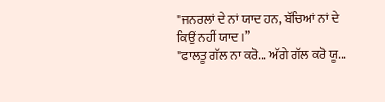"ਜਨਰਲਾਂ ਦੇ ਨਾਂ ਯਾਦ ਹਨ, ਬੱਚਿਆਂ ਨਾਂ ਦੇ ਕਿਉਂ ਨਹੀਂ ਯਾਦ।”
"ਫਾਲਤੂ ਗੱਲ ਨਾ ਕਰੋ... ਅੱਗੇ ਗੱਲ ਕਰੋ ਯੂ...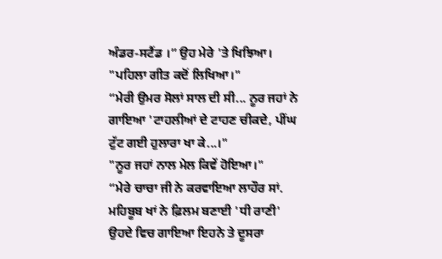ਅੰਡਰ-ਸਟੈਂਡ ।” ਉਹ ਮੇਰੇ 'ਤੇ ਖਿਝਿਆ।
"ਪਹਿਲਾ ਗੀਤ ਕਦੋਂ ਲਿਖਿਆ।"
“ਮੇਰੀ ਉਮਰ ਸੋਲਾਂ ਸਾਲ ਦੀ ਸੀ... ਨੂਰ ਜਹਾਂ ਨੇ ਗਾਇਆ 'ਟਾਹਲੀਆਂ ਦੇ ਟਾਹਣ ਚੀਕਦੇ, ਪੀਂਘ ਟੁੱਟ ਗਈ ਹੁਲਾਰਾ ਖਾ ਕੇ...।"
"ਨੂਰ ਜਹਾਂ ਨਾਲ ਮੇਲ ਕਿਵੇਂ ਹੋਇਆ।"
“ਮੇਰੇ ਚਾਚਾ ਜੀ ਨੇ ਕਰਵਾਇਆ ਲਾਹੌਰ ਸਾਂ. ਮਹਿਬੂਬ ਖਾਂ ਨੇ ਫ਼ਿਲਮ ਬਣਾਈ 'ਧੀ ਰਾਣੀ' ਉਹਦੇ ਵਿਚ ਗਾਇਆ ਇਹਨੇ ਤੇ ਦੂਸਰਾ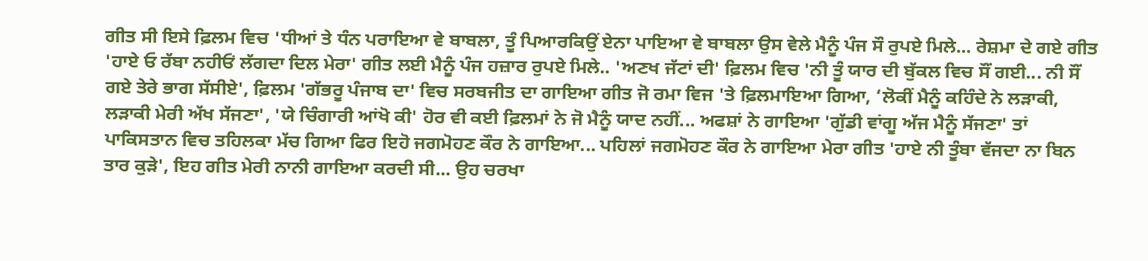ਗੀਤ ਸੀ ਇਸੇ ਫ਼ਿਲਮ ਵਿਚ 'ਧੀਆਂ ਤੇ ਧੰਨ ਪਰਾਇਆ ਵੇ ਬਾਬਲਾ, ਤੂੰ ਪਿਆਰਕਿਉਂ ਏਨਾ ਪਾਇਆ ਵੇ ਬਾਬਲਾ ਉਸ ਵੇਲੇ ਮੈਨੂੰ ਪੰਜ ਸੌ ਰੁਪਏ ਮਿਲੇ... ਰੇਸ਼ਮਾ ਦੇ ਗਏ ਗੀਤ 'ਹਾਏ ਓ ਰੱਬਾ ਨਹੀਓਂ ਲੱਗਦਾ ਦਿਲ ਮੇਰਾ' ਗੀਤ ਲਈ ਮੈਨੂੰ ਪੰਜ ਹਜ਼ਾਰ ਰੁਪਏ ਮਿਲੇ.. 'ਅਣਖ ਜੱਟਾਂ ਦੀ' ਫ਼ਿਲਮ ਵਿਚ 'ਨੀ ਤੂੰ ਯਾਰ ਦੀ ਬੁੱਕਲ ਵਿਚ ਸੌਂ ਗਈ... ਨੀ ਸੌਂ ਗਏ ਤੇਰੇ ਭਾਗ ਸੱਸੀਏ', ਫ਼ਿਲਮ 'ਗੱਭਰੂ ਪੰਜਾਬ ਦਾ' ਵਿਚ ਸਰਬਜੀਤ ਦਾ ਗਾਇਆ ਗੀਤ ਜੋ ਰਮਾ ਵਿਜ 'ਤੇ ਫ਼ਿਲਮਾਇਆ ਗਿਆ, ‘ਲੋਕੀਂ ਮੈਨੂੰ ਕਹਿੰਦੇ ਨੇ ਲੜਾਕੀ, ਲੜਾਕੀ ਮੇਰੀ ਅੱਖ ਸੱਜਣਾ', 'ਯੇ ਚਿੰਗਾਰੀ ਆਂਖੋ ਕੀ' ਹੋਰ ਵੀ ਕਈ ਫ਼ਿਲਮਾਂ ਨੇ ਜੋ ਮੈਨੂੰ ਯਾਦ ਨਹੀਂ... ਅਫਸ਼ਾਂ ਨੇ ਗਾਇਆ 'ਗੁੱਡੀ ਵਾਂਗੂ ਅੱਜ ਮੈਨੂੰ ਸੱਜਣਾ' ਤਾਂ ਪਾਕਿਸਤਾਨ ਵਿਚ ਤਹਿਲਕਾ ਮੱਚ ਗਿਆ ਫਿਰ ਇਹੋ ਜਗਮੋਹਣ ਕੌਰ ਨੇ ਗਾਇਆ... ਪਹਿਲਾਂ ਜਗਮੋਹਣ ਕੌਰ ਨੇ ਗਾਇਆ ਮੇਰਾ ਗੀਤ 'ਹਾਏ ਨੀ ਤੂੰਬਾ ਵੱਜਦਾ ਨਾ ਬਿਨ ਤਾਰ ਕੁੜੇ', ਇਹ ਗੀਤ ਮੇਰੀ ਨਾਨੀ ਗਾਇਆ ਕਰਦੀ ਸੀ... ਉਹ ਚਰਖਾ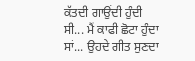ਕੱਤਦੀ ਗਾਉਂਦੀ ਹੁੰਦੀ ਸੀ... ਮੈਂ ਕਾਫੀ ਛੋਟਾ ਹੁੰਦਾ ਸਾਂ... ਉਹਦੇ ਗੀਤ ਸੁਣਦਾ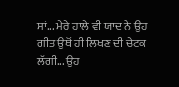ਸਾਂ... ਮੇਰੇ ਹਾਲੇ ਵੀ ਯਾਦ ਨੇ ਉਹ ਗੀਤ ਉਥੋਂ ਹੀ ਲਿਖਣ ਦੀ ਚੇਟਕ ਲੱਗੀ... ਉਹ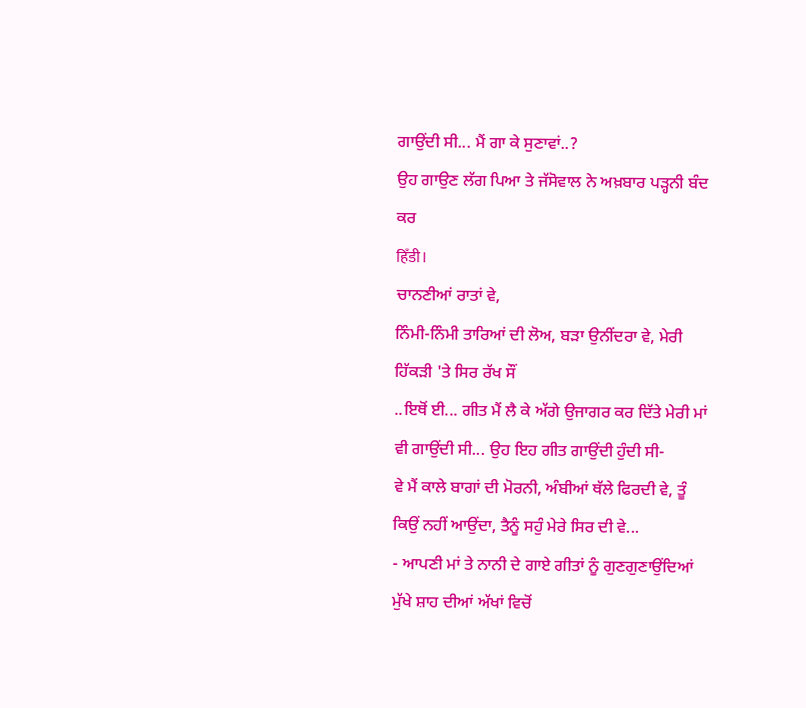ਗਾਉਂਦੀ ਸੀ... ਮੈਂ ਗਾ ਕੇ ਸੁਣਾਵਾਂ..?
ਉਹ ਗਾਉਣ ਲੱਗ ਪਿਆ ਤੇ ਜੱਸੋਵਾਲ ਨੇ ਅਖ਼ਬਾਰ ਪੜ੍ਹਨੀ ਬੰਦ ਕਰ
हिँडी।
ਚਾਨਣੀਆਂ ਰਾਤਾਂ ਵੇ,
ਨਿੰਮੀ-ਨਿੰਮੀ ਤਾਰਿਆਂ ਦੀ ਲੋਅ, ਬੜਾ ਉਨੀਂਦਰਾ ਵੇ, ਮੇਰੀ ਹਿੱਕੜੀ 'ਤੇ ਸਿਰ ਰੱਖ ਸੌਂ
..ਇਥੋਂ ਈ... ਗੀਤ ਮੈਂ ਲੈ ਕੇ ਅੱਗੇ ਉਜਾਗਰ ਕਰ ਦਿੱਤੇ ਮੇਰੀ ਮਾਂ ਵੀ ਗਾਉਂਦੀ ਸੀ... ਉਹ ਇਹ ਗੀਤ ਗਾਉਂਦੀ ਹੁੰਦੀ ਸੀ-
ਵੇ ਮੈਂ ਕਾਲੇ ਬਾਗਾਂ ਦੀ ਮੋਰਨੀ, ਅੰਬੀਆਂ ਥੱਲੇ ਫਿਰਦੀ ਵੇ, ਤੂੰ ਕਿਉਂ ਨਹੀਂ ਆਉਂਦਾ, ਤੈਨੂੰ ਸਹੁੰ ਮੇਰੇ ਸਿਰ ਦੀ ਵੇ...
- ਆਪਣੀ ਮਾਂ ਤੇ ਨਾਨੀ ਦੇ ਗਾਏ ਗੀਤਾਂ ਨੂੰ ਗੁਣਗੁਣਾਉਂਦਿਆਂ ਮੁੱਖੇ ਸ਼ਾਹ ਦੀਆਂ ਅੱਖਾਂ ਵਿਚੋਂ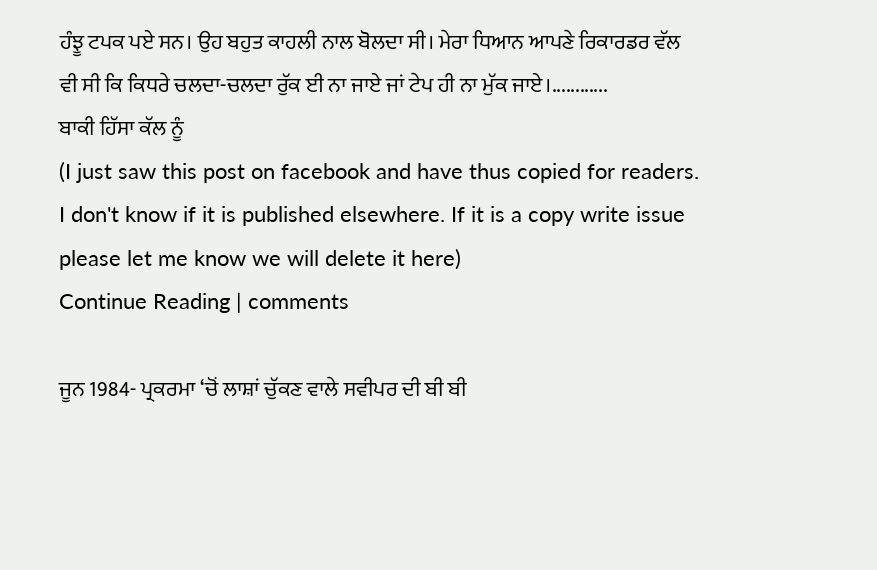ਹੰਝੂ ਟਪਕ ਪਏ ਸਨ। ਉਹ ਬਹੁਤ ਕਾਹਲੀ ਨਾਲ ਬੋਲਦਾ ਸੀ। ਮੇਰਾ ਧਿਆਨ ਆਪਣੇ ਰਿਕਾਰਡਰ ਵੱਲ ਵੀ ਸੀ ਕਿ ਕਿਧਰੇ ਚਲਦਾ-ਚਲਦਾ ਰੁੱਕ ਈ ਨਾ ਜਾਏ ਜਾਂ ਟੇਪ ਹੀ ਨਾ ਮੁੱਕ ਜਾਏ।............
ਬਾਕੀ ਹਿੱਸਾ ਕੱਲ ਨੂੰ
(I just saw this post on facebook and have thus copied for readers. I don't know if it is published elsewhere. If it is a copy write issue please let me know we will delete it here)
Continue Reading | comments

ਜੂਨ 1984- ਪ੍ਰਕਰਮਾ ‘ਚੋਂ ਲਾਸ਼ਾਂ ਚੁੱਕਣ ਵਾਲੇ ਸਵੀਪਰ ਦੀ ਬੀ ਬੀ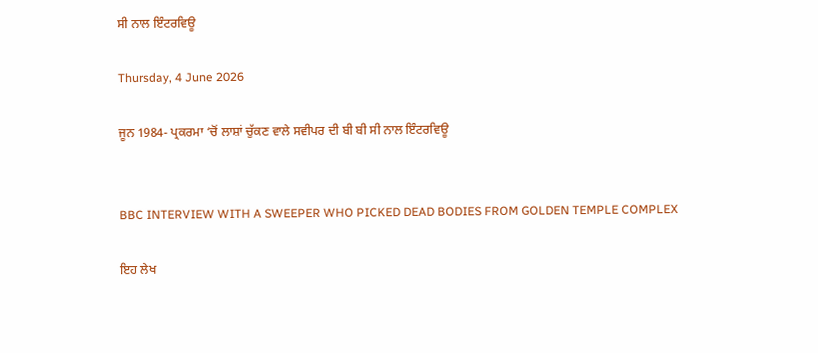ਸੀ ਨਾਲ ਇੰਟਰਵਿਊ

Thursday, 4 June 2026

ਜੂਨ 1984- ਪ੍ਰਕਰਮਾ ‘ਚੋਂ ਲਾਸ਼ਾਂ ਚੁੱਕਣ ਵਾਲੇ ਸਵੀਪਰ ਦੀ ਬੀ ਬੀ ਸੀ ਨਾਲ ਇੰਟਰਵਿਊ


BBC INTERVIEW WITH A SWEEPER WHO PICKED DEAD BODIES FROM GOLDEN TEMPLE COMPLEX

ਇਹ ਲੇਖ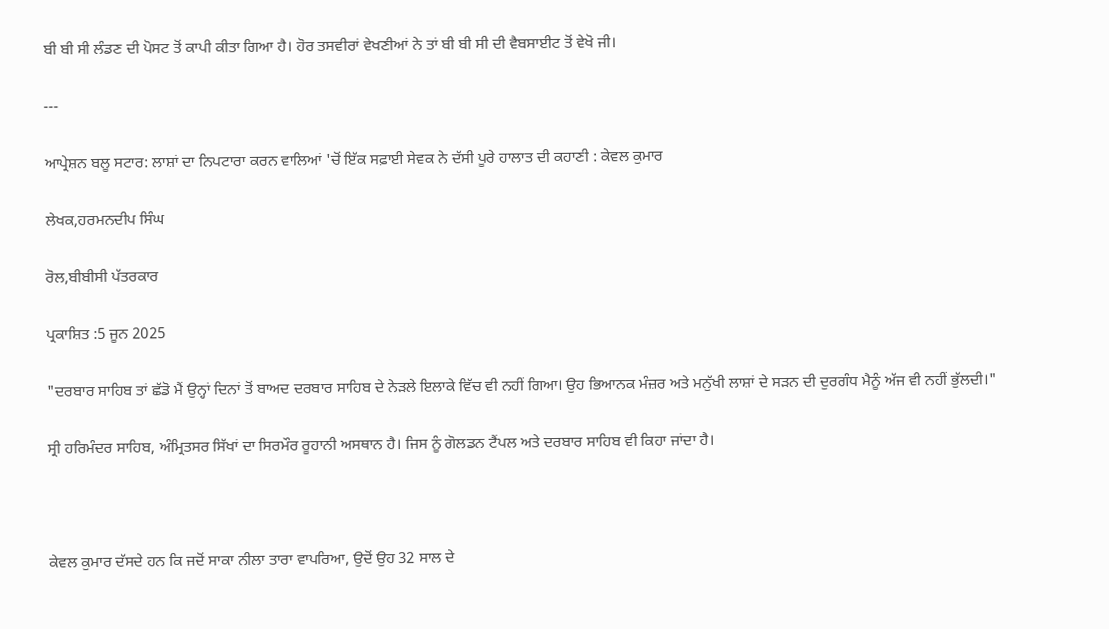ਬੀ ਬੀ ਸੀ ਲੰਡਣ ਦੀ ਪੋਸਟ ਤੋਂ ਕਾਪੀ ਕੀਤਾ ਗਿਆ ਹੈ। ਹੋਰ ਤਸਵੀਰਾਂ ਵੇਖਣੀਆਂ ਨੇ ਤਾਂ ਬੀ ਬੀ ਸੀ ਦੀ ਵੈਬਸਾਈਟ ਤੋਂ ਵੇਖੋ ਜੀ।

---

ਆਪ੍ਰੇਸ਼ਨ ਬਲੂ ਸਟਾਰ: ਲਾਸ਼ਾਂ ਦਾ ਨਿਪਟਾਰਾ ਕਰਨ ਵਾਲਿਆਂ 'ਚੋਂ ਇੱਕ ਸਫ਼ਾਈ ਸੇਵਕ ਨੇ ਦੱਸੀ ਪੂਰੇ ਹਾਲਾਤ ਦੀ ਕਹਾਣੀ : ਕੇਵਲ ਕੁਮਾਰ

ਲੇਖਕ,ਹਰਮਨਦੀਪ ਸਿੰਘ

ਰੋਲ,ਬੀਬੀਸੀ ਪੱਤਰਕਾਰ

ਪ੍ਰਕਾਸ਼ਿਤ :5 ਜੂਨ 2025

"ਦਰਬਾਰ ਸਾਹਿਬ ਤਾਂ ਛੱਡੋ ਮੈਂ ਉਨ੍ਹਾਂ ਦਿਨਾਂ ਤੋਂ ਬਾਅਦ ਦਰਬਾਰ ਸਾਹਿਬ ਦੇ ਨੇੜਲੇ ਇਲਾਕੇ ਵਿੱਚ ਵੀ ਨਹੀਂ ਗਿਆ। ਉਹ ਭਿਆਨਕ ਮੰਜ਼ਰ ਅਤੇ ਮਨੁੱਖੀ ਲਾਸ਼ਾਂ ਦੇ ਸੜਨ ਦੀ ਦੁਰਗੰਧ ਮੈਨੂੰ ਅੱਜ ਵੀ ਨਹੀਂ ਭੁੱਲਦੀ।"

ਸ੍ਰੀ ਹਰਿਮੰਦਰ ਸਾਹਿਬ, ਅੰਮ੍ਰਿਤਸਰ ਸਿੱਖਾਂ ਦਾ ਸਿਰਮੌਰ ਰੂਹਾਨੀ ਅਸਥਾਨ ਹੈ। ਜਿਸ ਨੂੰ ਗੋਲਡਨ ਟੈਂਪਲ ਅਤੇ ਦਰਬਾਰ ਸਾਹਿਬ ਵੀ ਕਿਹਾ ਜਾਂਦਾ ਹੈ।



ਕੇਵਲ ਕੁਮਾਰ ਦੱਸਦੇ ਹਨ ਕਿ ਜਦੋਂ ਸਾਕਾ ਨੀਲਾ ਤਾਰਾ ਵਾਪਰਿਆ, ਉਦੋਂ ਉਹ 32 ਸਾਲ ਦੇ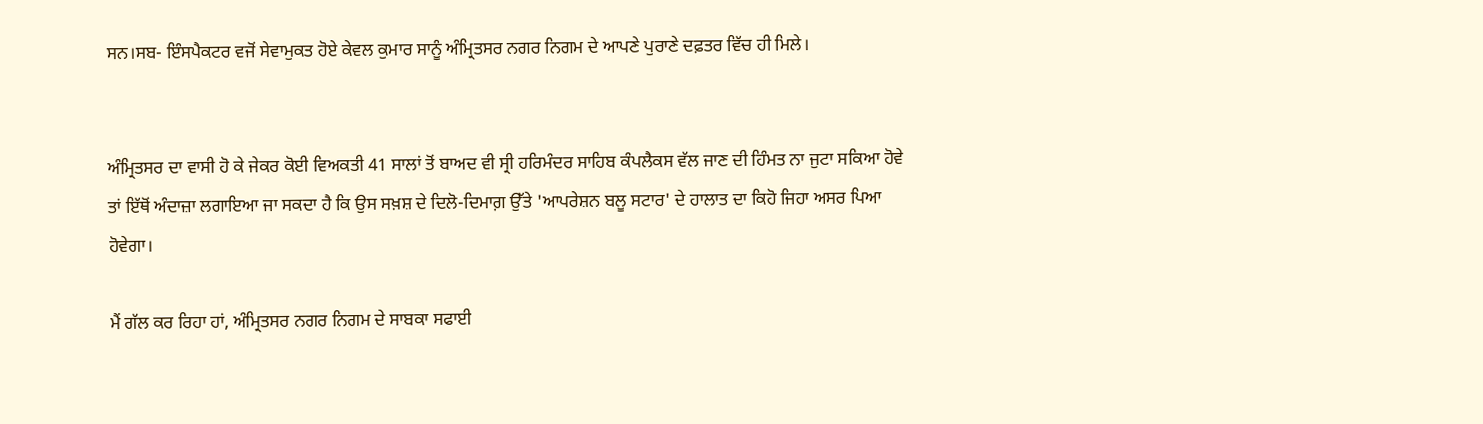ਸਨ।ਸਬ- ਇੰਸਪੈਕਟਰ ਵਜੋਂ ਸੇਵਾਮੁਕਤ ਹੋਏ ਕੇਵਲ ਕੁਮਾਰ ਸਾਨੂੰ ਅੰਮ੍ਰਿਤਸਰ ਨਗਰ ਨਿਗਮ ਦੇ ਆਪਣੇ ਪੁਰਾਣੇ ਦਫ਼ਤਰ ਵਿੱਚ ਹੀ ਮਿਲੇ।


ਅੰਮ੍ਰਿਤਸਰ ਦਾ ਵਾਸੀ ਹੋ ਕੇ ਜੇਕਰ ਕੋਈ ਵਿਅਕਤੀ 41 ਸਾਲਾਂ ਤੋਂ ਬਾਅਦ ਵੀ ਸ੍ਰੀ ਹਰਿਮੰਦਰ ਸਾਹਿਬ ਕੰਪਲੈਕਸ ਵੱਲ ਜਾਣ ਦੀ ਹਿੰਮਤ ਨਾ ਜੁਟਾ ਸਕਿਆ ਹੋਵੇ ਤਾਂ ਇੱਥੋਂ ਅੰਦਾਜ਼ਾ ਲਗਾਇਆ ਜਾ ਸਕਦਾ ਹੈ ਕਿ ਉਸ ਸਖ਼ਸ਼ ਦੇ ਦਿਲੋ-ਦਿਮਾਗ਼ ਉੱਤੇ 'ਆਪਰੇਸ਼ਨ ਬਲੂ ਸਟਾਰ' ਦੇ ਹਾਲਾਤ ਦਾ ਕਿਹੋ ਜਿਹਾ ਅਸਰ ਪਿਆ ਹੋਵੇਗਾ।

ਮੈਂ ਗੱਲ ਕਰ ਰਿਹਾ ਹਾਂ, ਅੰਮ੍ਰਿਤਸਰ ਨਗਰ ਨਿਗਮ ਦੇ ਸਾਬਕਾ ਸਫਾਈ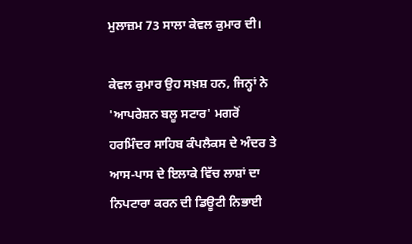ਮੁਲਾਜ਼ਮ 73 ਸਾਲਾ ਕੇਵਲ ਕੁਮਾਰ ਦੀ।

ਕੇਵਲ ਕੁਮਾਰ ਉਹ ਸਖ਼ਸ਼ ਹਨ, ਜਿਨ੍ਹਾਂ ਨੇ 'ਆਪਰੇਸ਼ਨ ਬਲੂ ਸਟਾਰ' ਮਗਰੋਂ ਹਰਮਿੰਦਰ ਸਾਹਿਬ ਕੰਪਲੈਕਸ ਦੇ ਅੰਦਰ ਤੇ ਆਸ-ਪਾਸ ਦੇ ਇਲਾਕੇ ਵਿੱਚ ਲਾਸ਼ਾਂ ਦਾ ਨਿਪਟਾਰਾ ਕਰਨ ਦੀ ਡਿਊਟੀ ਨਿਭਾਈ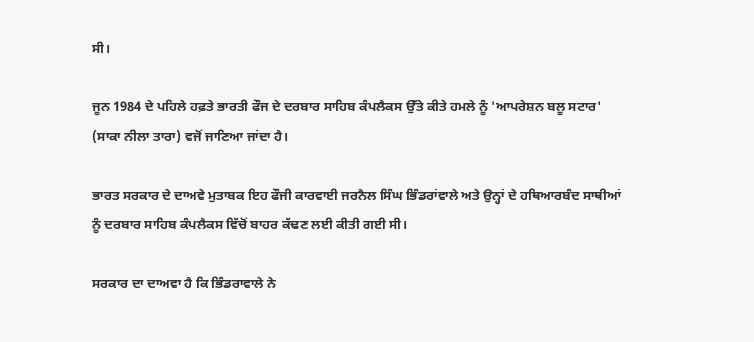ਸੀ।

ਜੂਨ 1984 ਦੇ ਪਹਿਲੇ ਹਫ਼ਤੇ ਭਾਰਤੀ ਫੌਜ ਦੇ ਦਰਬਾਰ ਸਾਹਿਬ ਕੰਪਲੈਕਸ ਉੱਤੇ ਕੀਤੇ ਹਮਲੇ ਨੂੰ 'ਆਪਰੇਸ਼ਨ ਬਲੂ ਸਟਾਰ' (ਸਾਕਾ ਨੀਲਾ ਤਾਰਾ) ਵਜੋਂ ਜਾਣਿਆ ਜਾਂਦਾ ਹੈ।

ਭਾਰਤ ਸਰਕਾਰ ਦੇ ਦਾਅਵੇ ਮੁਤਾਬਕ ਇਹ ਫੌਜੀ ਕਾਰਵਾਈ ਜਰਨੈਲ ਸਿੰਘ ਭਿੰਡਰਾਂਵਾਲੇ ਅਤੇ ਉਨ੍ਹਾਂ ਦੇ ਹਥਿਆਰਬੰਦ ਸਾਥੀਆਂ ਨੂੰ ਦਰਬਾਰ ਸਾਹਿਬ ਕੰਪਲੈਕਸ ਵਿੱਚੋਂ ਬਾਹਰ ਕੱਢਣ ਲਈ ਕੀਤੀ ਗਈ ਸੀ।

ਸਰਕਾਰ ਦਾ ਦਾਅਵਾ ਹੈ ਕਿ ਭਿੰਡਰਾਵਾਲੇ ਨੇ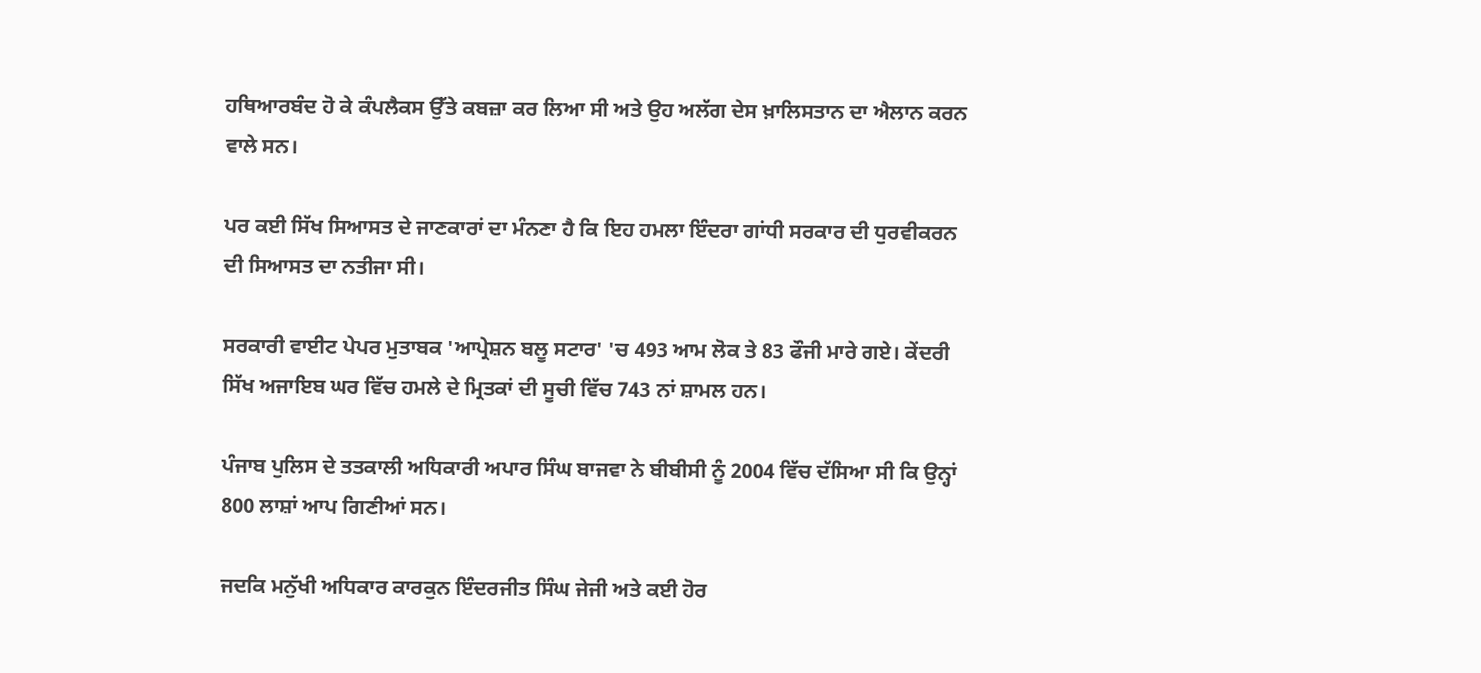ਹਥਿਆਰਬੰਦ ਹੋ ਕੇ ਕੰਪਲੈਕਸ ਉੱਤੇ ਕਬਜ਼ਾ ਕਰ ਲਿਆ ਸੀ ਅਤੇ ਉਹ ਅਲੱਗ ਦੇਸ ਖ਼ਾਲਿਸਤਾਨ ਦਾ ਐਲਾਨ ਕਰਨ ਵਾਲੇ ਸਨ।

ਪਰ ਕਈ ਸਿੱਖ ਸਿਆਸਤ ਦੇ ਜਾਣਕਾਰਾਂ ਦਾ ਮੰਨਣਾ ਹੈ ਕਿ ਇਹ ਹਮਲਾ ਇੰਦਰਾ ਗਾਂਧੀ ਸਰਕਾਰ ਦੀ ਧੁਰਵੀਕਰਨ ਦੀ ਸਿਆਸਤ ਦਾ ਨਤੀਜਾ ਸੀ।

ਸਰਕਾਰੀ ਵਾਈਟ ਪੇਪਰ ਮੁਤਾਬਕ 'ਆਪ੍ਰੇਸ਼ਨ ਬਲੂ ਸਟਾਰ' 'ਚ 493 ਆਮ ਲੋਕ ਤੇ 83 ਫੌਜੀ ਮਾਰੇ ਗਏ। ਕੇਂਦਰੀ ਸਿੱਖ ਅਜਾਇਬ ਘਰ ਵਿੱਚ ਹਮਲੇ ਦੇ ਮ੍ਰਿਤਕਾਂ ਦੀ ਸੂਚੀ ਵਿੱਚ 743 ਨਾਂ ਸ਼ਾਮਲ ਹਨ।

ਪੰਜਾਬ ਪੁਲਿਸ ਦੇ ਤਤਕਾਲੀ ਅਧਿਕਾਰੀ ਅਪਾਰ ਸਿੰਘ ਬਾਜਵਾ ਨੇ ਬੀਬੀਸੀ ਨੂੰ 2004 ਵਿੱਚ ਦੱਸਿਆ ਸੀ ਕਿ ਉਨ੍ਹਾਂ 800 ਲਾਸ਼ਾਂ ਆਪ ਗਿਣੀਆਂ ਸਨ।

ਜਦਕਿ ਮਨੁੱਖੀ ਅਧਿਕਾਰ ਕਾਰਕੁਨ ਇੰਦਰਜੀਤ ਸਿੰਘ ਜੇਜੀ ਅਤੇ ਕਈ ਹੋਰ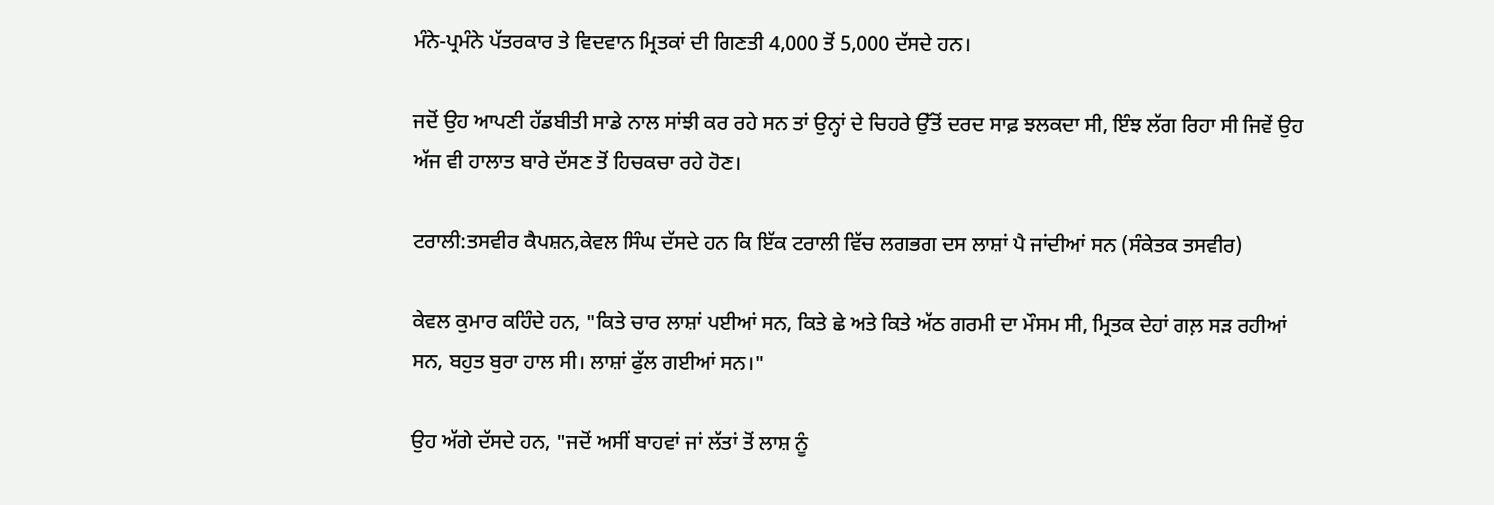ਮੰਨੇ-ਪ੍ਰਮੰਨੇ ਪੱਤਰਕਾਰ ਤੇ ਵਿਦਵਾਨ ਮ੍ਰਿਤਕਾਂ ਦੀ ਗਿਣਤੀ 4,000 ਤੋਂ 5,000 ਦੱਸਦੇ ਹਨ।

ਜਦੋਂ ਉਹ ਆਪਣੀ ਹੱਡਬੀਤੀ ਸਾਡੇ ਨਾਲ ਸਾਂਝੀ ਕਰ ਰਹੇ ਸਨ ਤਾਂ ਉਨ੍ਹਾਂ ਦੇ ਚਿਹਰੇ ਉੱਤੋਂ ਦਰਦ ਸਾਫ਼ ਝਲਕਦਾ ਸੀ, ਇੰਝ ਲੱਗ ਰਿਹਾ ਸੀ ਜਿਵੇਂ ਉਹ ਅੱਜ ਵੀ ਹਾਲਾਤ ਬਾਰੇ ਦੱਸਣ ਤੋਂ ਹਿਚਕਚਾ ਰਹੇ ਹੋਣ।

ਟਰਾਲੀ:ਤਸਵੀਰ ਕੈਪਸ਼ਨ,ਕੇਵਲ ਸਿੰਘ ਦੱਸਦੇ ਹਨ ਕਿ ਇੱਕ ਟਰਾਲੀ ਵਿੱਚ ਲਗਭਗ ਦਸ ਲਾਸ਼ਾਂ ਪੈ ਜਾਂਦੀਆਂ ਸਨ (ਸੰਕੇਤਕ ਤਸਵੀਰ)

ਕੇਵਲ ਕੁਮਾਰ ਕਹਿੰਦੇ ਹਨ, "ਕਿਤੇ ਚਾਰ ਲਾਸ਼ਾਂ ਪਈਆਂ ਸਨ, ਕਿਤੇ ਛੇ ਅਤੇ ਕਿਤੇ ਅੱਠ ਗਰਮੀ ਦਾ ਮੌਸਮ ਸੀ, ਮ੍ਰਿਤਕ ਦੇਹਾਂ ਗਲ਼ ਸੜ ਰਹੀਆਂ ਸਨ, ਬਹੁਤ ਬੁਰਾ ਹਾਲ ਸੀ। ਲਾਸ਼ਾਂ ਫੁੱਲ ਗਈਆਂ ਸਨ।"

ਉਹ ਅੱਗੇ ਦੱਸਦੇ ਹਨ, "ਜਦੋਂ ਅਸੀਂ ਬਾਹਵਾਂ ਜਾਂ ਲੱਤਾਂ ਤੋਂ ਲਾਸ਼ ਨੂੰ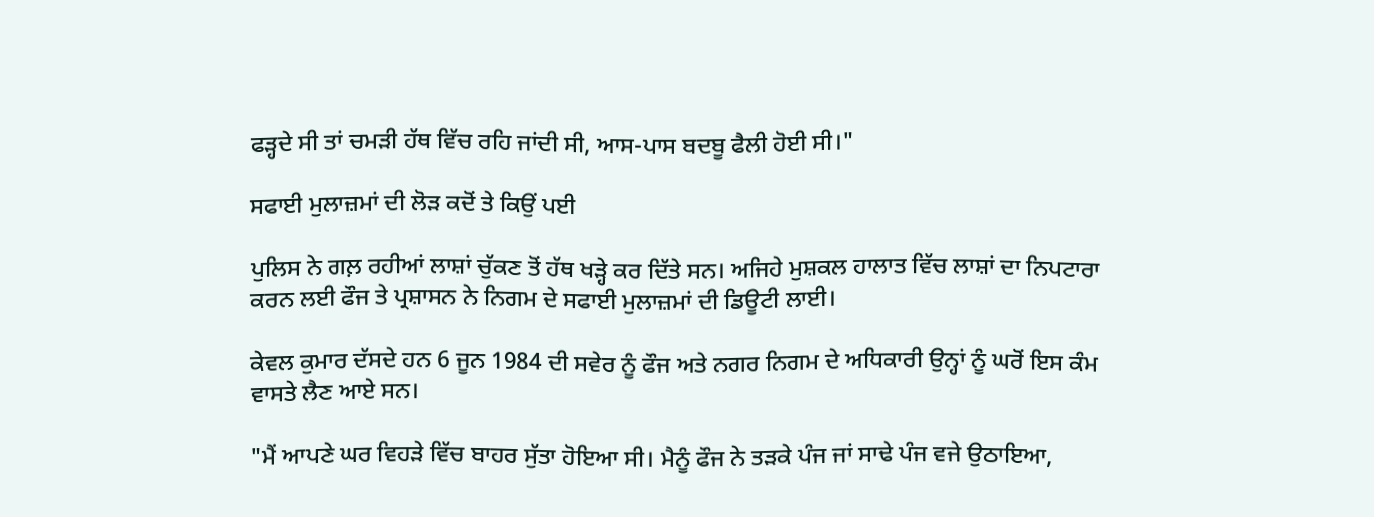ਫੜ੍ਹਦੇ ਸੀ ਤਾਂ ਚਮੜੀ ਹੱਥ ਵਿੱਚ ਰਹਿ ਜਾਂਦੀ ਸੀ, ਆਸ-ਪਾਸ ਬਦਬੂ ਫੈਲੀ ਹੋਈ ਸੀ।"

ਸਫਾਈ ਮੁਲਾਜ਼ਮਾਂ ਦੀ ਲੋੜ ਕਦੋਂ ਤੇ ਕਿਉਂ ਪਈ

ਪੁਲਿਸ ਨੇ ਗਲ਼ ਰਹੀਆਂ ਲਾਸ਼ਾਂ ਚੁੱਕਣ ਤੋਂ ਹੱਥ ਖੜ੍ਹੇ ਕਰ ਦਿੱਤੇ ਸਨ। ਅਜਿਹੇ ਮੁਸ਼ਕਲ ਹਾਲਾਤ ਵਿੱਚ ਲਾਸ਼ਾਂ ਦਾ ਨਿਪਟਾਰਾ ਕਰਨ ਲਈ ਫੌਜ ਤੇ ਪ੍ਰਸ਼ਾਸਨ ਨੇ ਨਿਗਮ ਦੇ ਸਫਾਈ ਮੁਲਾਜ਼ਮਾਂ ਦੀ ਡਿਊਟੀ ਲਾਈ।

ਕੇਵਲ ਕੁਮਾਰ ਦੱਸਦੇ ਹਨ 6 ਜੂਨ 1984 ਦੀ ਸਵੇਰ ਨੂੰ ਫੌਜ ਅਤੇ ਨਗਰ ਨਿਗਮ ਦੇ ਅਧਿਕਾਰੀ ਉਨ੍ਹਾਂ ਨੂੰ ਘਰੋਂ ਇਸ ਕੰਮ ਵਾਸਤੇ ਲੈਣ ਆਏ ਸਨ।

"ਮੈਂ ਆਪਣੇ ਘਰ ਵਿਹੜੇ ਵਿੱਚ ਬਾਹਰ ਸੁੱਤਾ ਹੋਇਆ ਸੀ। ਮੈਨੂੰ ਫੌਜ ਨੇ ਤੜਕੇ ਪੰਜ ਜਾਂ ਸਾਢੇ ਪੰਜ ਵਜੇ ਉਠਾਇਆ,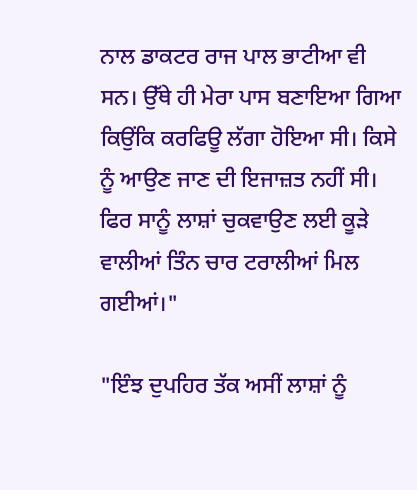ਨਾਲ ਡਾਕਟਰ ਰਾਜ ਪਾਲ ਭਾਟੀਆ ਵੀ ਸਨ। ਉੱਥੇ ਹੀ ਮੇਰਾ ਪਾਸ ਬਣਾਇਆ ਗਿਆ ਕਿਉਂਕਿ ਕਰਫਿਊ ਲੱਗਾ ਹੋਇਆ ਸੀ। ਕਿਸੇ ਨੂੰ ਆਉਣ ਜਾਣ ਦੀ ਇਜਾਜ਼ਤ ਨਹੀਂ ਸੀ। ਫਿਰ ਸਾਨੂੰ ਲਾਸ਼ਾਂ ਚੁਕਵਾਉਣ ਲਈ ਕੂੜੇ ਵਾਲੀਆਂ ਤਿੰਨ ਚਾਰ ਟਰਾਲੀਆਂ ਮਿਲ ਗਈਆਂ।"

"ਇੰਝ ਦੁਪਹਿਰ ਤੱਕ ਅਸੀਂ ਲਾਸ਼ਾਂ ਨੂੰ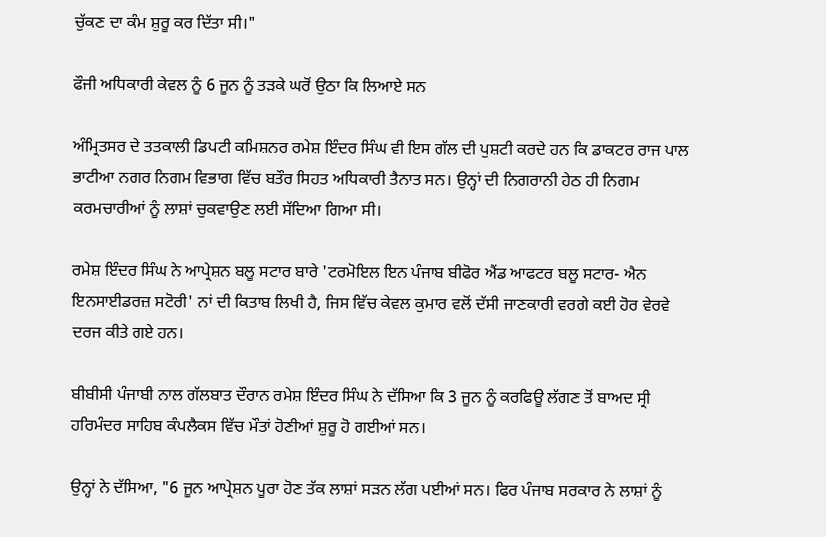ਚੁੱਕਣ ਦਾ ਕੰਮ ਸ਼ੁਰੂ ਕਰ ਦਿੱਤਾ ਸੀ।"

ਫੌਜੀ ਅਧਿਕਾਰੀ ਕੇਵਲ ਨੂੰ 6 ਜੂਨ ਨੂੰ ਤੜਕੇ ਘਰੋਂ ਉਠਾ ਕਿ ਲਿਆਏ ਸਨ

ਅੰਮ੍ਰਿਤਸਰ ਦੇ ਤਤਕਾਲੀ ਡਿਪਟੀ ਕਮਿਸ਼ਨਰ ਰਮੇਸ਼ ਇੰਦਰ ਸਿੰਘ ਵੀ ਇਸ ਗੱਲ ਦੀ ਪੁਸ਼ਟੀ ਕਰਦੇ ਹਨ ਕਿ ਡਾਕਟਰ ਰਾਜ ਪਾਲ ਭਾਟੀਆ ਨਗਰ ਨਿਗਮ ਵਿਭਾਗ ਵਿੱਚ ਬਤੌਰ ਸਿਹਤ ਅਧਿਕਾਰੀ ਤੈਨਾਤ ਸਨ। ਉਨ੍ਹਾਂ ਦੀ ਨਿਗਰਾਨੀ ਹੇਠ ਹੀ ਨਿਗਮ ਕਰਮਚਾਰੀਆਂ ਨੂੰ ਲਾਸ਼ਾਂ ਚੁਕਵਾਉਣ ਲਈ ਸੱਦਿਆ ਗਿਆ ਸੀ।

ਰਮੇਸ਼ ਇੰਦਰ ਸਿੰਘ ਨੇ ਆਪ੍ਰੇਸ਼ਨ ਬਲੂ ਸਟਾਰ ਬਾਰੇ 'ਟਰਮੋਇਲ ਇਨ ਪੰਜਾਬ ਬੀਫੋਰ ਐਂਡ ਆਫਟਰ ਬਲੂ ਸਟਾਰ- ਐਨ ਇਨਸਾਈਡਰਜ਼ ਸਟੋਰੀ' ਨਾਂ ਦੀ ਕਿਤਾਬ ਲਿਖੀ ਹੈ, ਜਿਸ ਵਿੱਚ ਕੇਵਲ ਕੁਮਾਰ ਵਲੋਂ ਦੱਸੀ ਜਾਣਕਾਰੀ ਵਰਗੇ ਕਈ ਹੋਰ ਵੇਰਵੇ ਦਰਜ ਕੀਤੇ ਗਏ ਹਨ।

ਬੀਬੀਸੀ ਪੰਜਾਬੀ ਨਾਲ ਗੱਲਬਾਤ ਦੌਰਾਨ ਰਮੇਸ਼ ਇੰਦਰ ਸਿੰਘ ਨੇ ਦੱਸਿਆ ਕਿ 3 ਜੂਨ ਨੂੰ ਕਰਫਿਊ ਲੱਗਣ ਤੋਂ ਬਾਅਦ ਸ੍ਰੀ ਹਰਿਮੰਦਰ ਸਾਹਿਬ ਕੰਪਲੈਕਸ ਵਿੱਚ ਮੌਤਾਂ ਹੋਣੀਆਂ ਸ਼ੁਰੂ ਹੋ ਗਈਆਂ ਸਨ।

ਉਨ੍ਹਾਂ ਨੇ ਦੱਸਿਆ, "6 ਜੂਨ ਆਪ੍ਰੇਸ਼ਨ ਪੂਰਾ ਹੋਣ ਤੱਕ ਲਾਸ਼ਾਂ ਸੜਨ ਲੱਗ ਪਈਆਂ ਸਨ। ਫਿਰ ਪੰਜਾਬ ਸਰਕਾਰ ਨੇ ਲਾਸ਼ਾਂ ਨੂੰ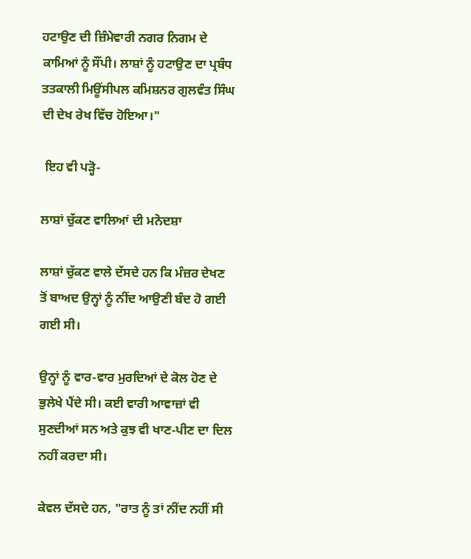ਹਟਾਉਣ ਦੀ ਜ਼ਿੰਮੇਵਾਰੀ ਨਗਰ ਨਿਗਮ ਦੇ ਕਾਮਿਆਂ ਨੂੰ ਸੌਂਪੀ। ਲਾਸ਼ਾਂ ਨੂੰ ਹਟਾਉਣ ਦਾ ਪ੍ਰਬੰਧ ਤਤਕਾਲੀ ਮਿਊਂਸੀਪਲ ਕਮਿਸ਼ਨਰ ਗੁਲਵੰਤ ਸਿੰਘ ਦੀ ਦੇਖ ਰੇਖ ਵਿੱਚ ਹੋਇਆ।"

 ਇਹ ਵੀ ਪੜ੍ਹੋ-

ਲਾਸ਼ਾਂ ਚੁੱਕਣ ਵਾਲਿਆਂ ਦੀ ਮਨੋਦਸ਼ਾ

ਲਾਸ਼ਾਂ ਚੁੱਕਣ ਵਾਲੇ ਦੱਸਦੇ ਹਨ ਕਿ ਮੰਜ਼ਰ ਦੇਖਣ ਤੋਂ ਬਾਅਦ ਉਨ੍ਹਾਂ ਨੂੰ ਨੀਂਦ ਆਉਣੀ ਬੰਦ ਹੋ ਗਈ ਗਈ ਸੀ।

ਉਨ੍ਹਾਂ ਨੂੰ ਵਾਰ-ਵਾਰ ਮੁਰਦਿਆਂ ਦੇ ਕੋਲ ਹੋਣ ਦੇ ਭੁਲੇਖੇ ਪੈਂਦੇ ਸੀ। ਕਈ ਵਾਰੀ ਆਵਾਜ਼ਾਂ ਵੀ ਸੁਣਦੀਆਂ ਸਨ ਅਤੇ ਕੁਝ ਵੀ ਖਾਣ-ਪੀਣ ਦਾ ਦਿਲ ਨਹੀਂ ਕਰਦਾ ਸੀ।

ਕੇਵਲ ਦੱਸਦੇ ਹਨ, "ਰਾਤ ਨੂੰ ਤਾਂ ਨੀਂਦ ਨਹੀਂ ਸੀ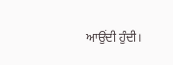ਆਉਂਦੀ ਹੁੰਦੀ।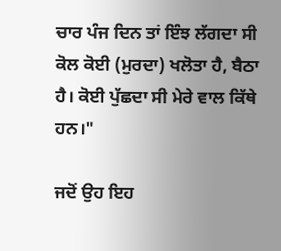ਚਾਰ ਪੰਜ ਦਿਨ ਤਾਂ ਇੰਝ ਲੱਗਦਾ ਸੀ ਕੋਲ ਕੋਈ (ਮੁਰਦਾ) ਖਲੋਤਾ ਹੈ, ਬੈਠਾ ਹੈ। ਕੋਈ ਪੁੱਛਦਾ ਸੀ ਮੇਰੇ ਵਾਲ ਕਿੱਥੇ ਹਨ।"

ਜਦੋਂ ਉਹ ਇਹ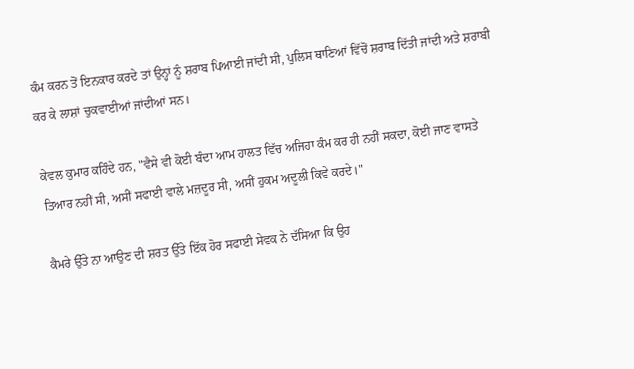ਕੰਮ ਕਰਨ ਤੋਂ ਇਨਕਾਰ ਕਰਦੇ ਤਾਂ ਉਨ੍ਹਾਂ ਨੂੰ ਸ਼ਰਾਬ ਪਿਆਈ ਜਾਂਦੀ ਸੀ, ਪੁਲਿਸ ਥਾਣਿਆਂ ਵਿੱਚੋਂ ਸ਼ਰਾਬ ਦਿੱਤੀ ਜਾਂਦੀ ਅਤੇ ਸ਼ਰਾਬੀ ਕਰ ਕੇ ਲਾਸ਼ਾਂ ਚੁਕਵਾਈਆਂ ਜਾਂਦੀਆਂ ਸਨ।

ਕੇਵਲ ਕੁਮਾਰ ਕਹਿੰਦੇ ਹਨ, "ਵੈਸੇ ਵੀ ਕੋਈ ਬੰਦਾ ਆਮ ਹਾਲਤ ਵਿੱਚ ਅਜਿਹਾ ਕੰਮ ਕਰ ਹੀ ਨਹੀਂ ਸਕਦਾ, ਕੋਈ ਜਾਣ ਵਾਸਤੇ ਤਿਆਰ ਨਹੀਂ ਸੀ, ਅਸੀਂ ਸਫਾਈ ਵਾਲੇ ਮਜ਼ਦੂਰ ਸੀ, ਅਸੀਂ ਹੁਕਮ ਅਦੂਲੀ ਕਿਵੇ ਕਰਦੇ।"

ਕੈਮਰੇ ਉੱਤੇ ਨਾ ਆਉਣ ਦੀ ਸ਼ਰਤ ਉੱਤੇ ਇੱਕ ਹੋਰ ਸਫਾਈ ਸੇਵਕ ਨੇ ਦੱਸਿਆ ਕਿ ਉਹ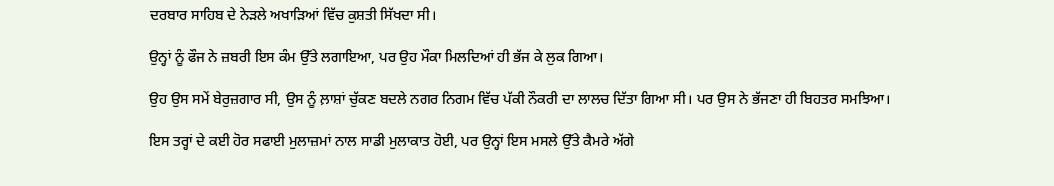ਦਰਬਾਰ ਸਾਹਿਬ ਦੇ ਨੇੜਲੇ ਅਖਾੜਿਆਂ ਵਿੱਚ ਕੁਸ਼ਤੀ ਸਿੱਖਦਾ ਸੀ।

ਉਨ੍ਹਾਂ ਨੂੰ ਫੌਜ ਨੇ ਜ਼ਬਰੀ ਇਸ ਕੰਮ ਉੱਤੇ ਲਗਾਇਆ, ਪਰ ਉਹ ਮੌਕਾ ਮਿਲਦਿਆਂ ਹੀ ਭੱਜ ਕੇ ਲੁਕ ਗਿਆ।

ਉਹ ਉਸ ਸਮੇਂ ਬੇਰੁਜ਼ਗਾਰ ਸੀ, ਉਸ ਨੂੰ ਲ਼ਾਸ਼ਾਂ ਚੁੱਕਣ ਬਦਲੇ ਨਗਰ ਨਿਗਮ ਵਿੱਚ ਪੱਕੀ ਨੌਕਰੀ ਦਾ ਲਾਲਚ ਦਿੱਤਾ ਗਿਆ ਸੀ। ਪਰ ਉਸ ਨੇ ਭੱਜਣਾ ਹੀ ਬਿਹਤਰ ਸਮਝਿਆ।

ਇਸ ਤਰ੍ਹਾਂ ਦੇ ਕਈ ਹੋਰ ਸਫਾਈ ਮੁਲਾਜ਼ਮਾਂ ਨਾਲ ਸਾਡੀ ਮੁਲਾਕਾਤ ਹੋਈ, ਪਰ ਉਨ੍ਹਾਂ ਇਸ ਮਸਲੇ ਉੱਤੇ ਕੈਮਰੇ ਅੱਗੇ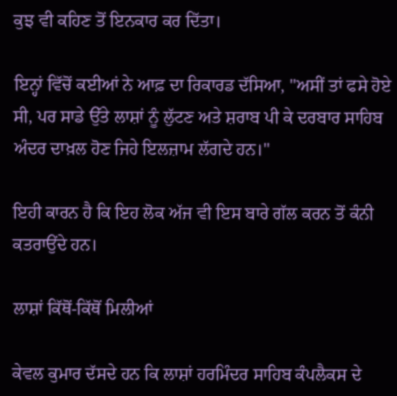ਕੁਝ ਵੀ ਕਹਿਣ ਤੋਂ ਇਨਕਾਰ ਕਰ ਦਿੱਤਾ।

ਇਨ੍ਹਾਂ ਵਿੱਚੋਂ ਕਈਆਂ ਨੇ ਆਫ਼ ਦਾ ਰਿਕਾਰਡ ਦੱਸਿਆ, "ਅਸੀਂ ਤਾਂ ਫਸੇ ਹੋਏ ਸੀ, ਪਰ ਸਾਡੇ ਉੱਤੇ ਲਾਸ਼ਾਂ ਨੂੰ ਲੁੱਟਣ ਅਤੇ ਸ਼ਰਾਬ ਪੀ ਕੇ ਦਰਬਾਰ ਸਾਹਿਬ ਅੰਦਰ ਦਾਖ਼ਲ ਹੋਣ ਜਿਹੇ ਇਲਜ਼ਾਮ ਲੱਗਦੇ ਹਨ।"

ਇਹੀ ਕਾਰਨ ਹੈ ਕਿ ਇਹ ਲੋਕ ਅੱਜ ਵੀ ਇਸ ਬਾਰੇ ਗੱਲ ਕਰਨ ਤੋਂ ਕੰਨੀ ਕਤਰਾਉਂਦੇ ਹਨ।

ਲਾਸ਼ਾਂ ਕਿੱਥੋਂ-ਕਿੱਥੋਂ ਮਿਲੀਆਂ

ਕੇਵਲ ਕੁਮਾਰ ਦੱਸਦੇ ਹਨ ਕਿ ਲਾਸ਼ਾਂ ਹਰਮਿੰਦਰ ਸਾਹਿਬ ਕੰਪਲੈਕਸ ਦੇ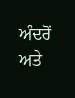ਅੰਦਰੋਂ ਅਤੇ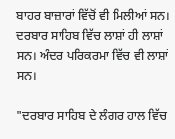ਬਾਹਰ ਬਾਜ਼ਾਰਾਂ ਵਿੱਚੋਂ ਵੀ ਮਿਲੀਆਂ ਸਨ। ਦਰਬਾਰ ਸਾਹਿਬ ਵਿੱਚ ਲਾਸ਼ਾਂ ਹੀ ਲਾਸ਼ਾਂ ਸਨ। ਅੰਦਰ ਪਰਿਕਰਮਾ ਵਿੱਚ ਵੀ ਲਾਸ਼ਾਂ ਸਨ।

"ਦਰਬਾਰ ਸਾਹਿਬ ਦੇ ਲੰਗਰ ਹਾਲ ਵਿੱਚ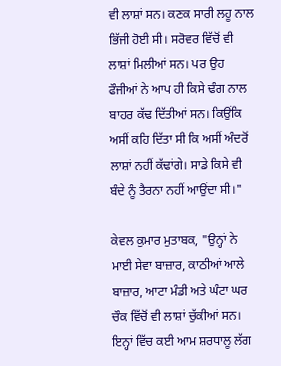ਵੀ ਲਾਸ਼ਾਂ ਸਨ। ਕਣਕ ਸਾਰੀ ਲਹੂ ਨਾਲ ਭਿੱਜੀ ਹੋਈ ਸੀ। ਸਰੋਵਰ ਵਿੱਚੋਂ ਵੀ ਲਾਸ਼ਾਂ ਮਿਲੀਆਂ ਸਨ। ਪਰ ਉਹ ਫੌਜੀਆਂ ਨੇ ਆਪ ਹੀ ਕਿਸੇ ਢੰਗ ਨਾਲ ਬਾਹਰ ਕੱਢ ਦਿੱਤੀਆਂ ਸਨ। ਕਿਉਂਕਿ ਅਸੀਂ ਕਹਿ ਦਿੱਤਾ ਸੀ ਕਿ ਅਸੀਂ ਅੰਦਰੋਂ ਲਾਸ਼ਾਂ ਨਹੀਂ ਕੱਢਾਂਗੇ। ਸਾਡੇ ਕਿਸੇ ਵੀ ਬੰਦੇ ਨੂੰ ਤੈਰਨਾ ਨਹੀਂ ਆਉਂਦਾ ਸੀ।"

ਕੇਵਲ ਕੁਮਾਰ ਮੁਤਾਬਕ, "ਉਨ੍ਹਾਂ ਨੇ ਮਾਈ ਸੇਵਾ ਬਾਜ਼ਾਰ, ਕਾਠੀਆਂ ਆਲੇ ਬਾਜ਼ਾਰ, ਆਟਾ ਮੰਡੀ ਅਤੇ ਘੰਟਾ ਘਰ ਚੌਕ ਵਿੱਚੋਂ ਵੀ ਲਾਸ਼ਾਂ ਚੁੱਕੀਆਂ ਸਨ। ਇਨ੍ਹਾਂ ਵਿੱਚ ਕਈ ਆਮ ਸ਼ਰਧਾਲੂ ਲੱਗ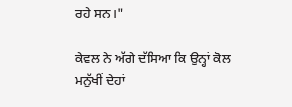ਰਹੇ ਸਨ।"

ਕੇਵਲ ਨੇ ਅੱਗੇ ਦੱਸਿਆ ਕਿ ਉਨ੍ਹਾਂ ਕੋਲ ਮਨੁੱਖੀਂ ਦੇਹਾਂ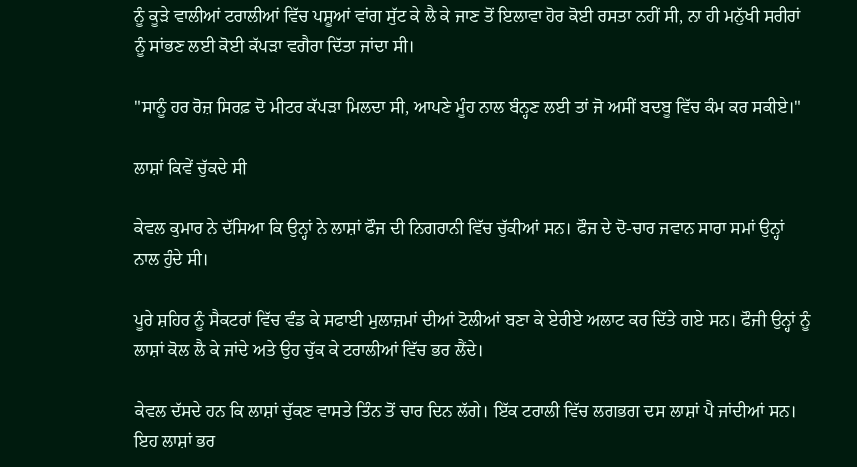ਨੂੰ ਕੂੜੇ ਵਾਲੀਆਂ ਟਰਾਲੀਆਂ ਵਿੱਚ ਪਸ਼ੂਆਂ ਵਾਂਗ ਸੁੱਟ ਕੇ ਲੈ ਕੇ ਜਾਣ ਤੋਂ ਇਲਾਵਾ ਹੋਰ ਕੋਈ ਰਸਤਾ ਨਹੀਂ ਸੀ, ਨਾ ਹੀ ਮਨੁੱਖੀ ਸਰੀਰਾਂ ਨੂੰ ਸਾਂਭਣ ਲਈ ਕੋਈ ਕੱਪੜਾ ਵਗੈਰਾ ਦਿੱਤਾ ਜਾਂਦਾ ਸੀ।

"ਸਾਨੂੰ ਹਰ ਰੋਜ਼ ਸਿਰਫ਼ ਦੋ ਮੀਟਰ ਕੱਪੜਾ ਮਿਲਦਾ ਸੀ, ਆਪਣੇ ਮੂੰਹ ਨਾਲ ਬੰਨ੍ਹਣ ਲਈ ਤਾਂ ਜੋ ਅਸੀਂ ਬਦਬੂ ਵਿੱਚ ਕੰਮ ਕਰ ਸਕੀਏ।"

ਲਾਸ਼ਾਂ ਕਿਵੇਂ ਚੁੱਕਦੇ ਸੀ

ਕੇਵਲ ਕੁਮਾਰ ਨੇ ਦੱਸਿਆ ਕਿ ਉਨ੍ਹਾਂ ਨੇ ਲਾਸ਼ਾਂ ਫੌਜ ਦੀ ਨਿਗਰਾਨੀ ਵਿੱਚ ਚੁੱਕੀਆਂ ਸਨ। ਫੌਜ ਦੇ ਦੋ-ਚਾਰ ਜਵਾਨ ਸਾਰਾ ਸਮਾਂ ਉਨ੍ਹਾਂ ਨਾਲ ਹੁੰਦੇ ਸੀ।

ਪੂਰੇ ਸ਼ਹਿਰ ਨੂੰ ਸੈਕਟਰਾਂ ਵਿੱਚ ਵੰਡ ਕੇ ਸਫਾਈ ਮੁਲਾਜ਼ਮਾਂ ਦੀਆਂ ਟੋਲੀਆਂ ਬਣਾ ਕੇ ਏਰੀਏ ਅਲਾਟ ਕਰ ਦਿੱਤੇ ਗਏ ਸਨ। ਫੌਜੀ ਉਨ੍ਹਾਂ ਨੂੰ ਲਾਸ਼ਾਂ ਕੋਲ ਲੈ ਕੇ ਜਾਂਦੇ ਅਤੇ ਉਹ ਚੁੱਕ ਕੇ ਟਰਾਲੀਆਂ ਵਿੱਚ ਭਰ ਲੈਂਦੇ।

ਕੇਵਲ ਦੱਸਦੇ ਹਨ ਕਿ ਲਾਸ਼ਾਂ ਚੁੱਕਣ ਵਾਸਤੇ ਤਿੰਨ ਤੋਂ ਚਾਰ ਦਿਨ ਲੱਗੇ। ਇੱਕ ਟਰਾਲੀ ਵਿੱਚ ਲਗਭਗ ਦਸ ਲਾਸ਼ਾਂ ਪੈ ਜਾਂਦੀਆਂ ਸਨ। ਇਹ ਲਾਸ਼ਾਂ ਭਰ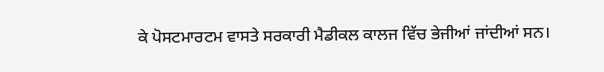ਕੇ ਪੋਸਟਮਾਰਟਮ ਵਾਸਤੇ ਸਰਕਾਰੀ ਮੈਡੀਕਲ ਕਾਲਜ ਵਿੱਚ ਭੇਜੀਆਂ ਜਾਂਦੀਆਂ ਸਨ।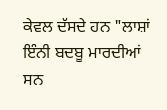ਕੇਵਲ ਦੱਸਦੇ ਹਨ "ਲਾਸ਼ਾਂ ਇੰਨੀ ਬਦਬੂ ਮਾਰਦੀਆਂ ਸਨ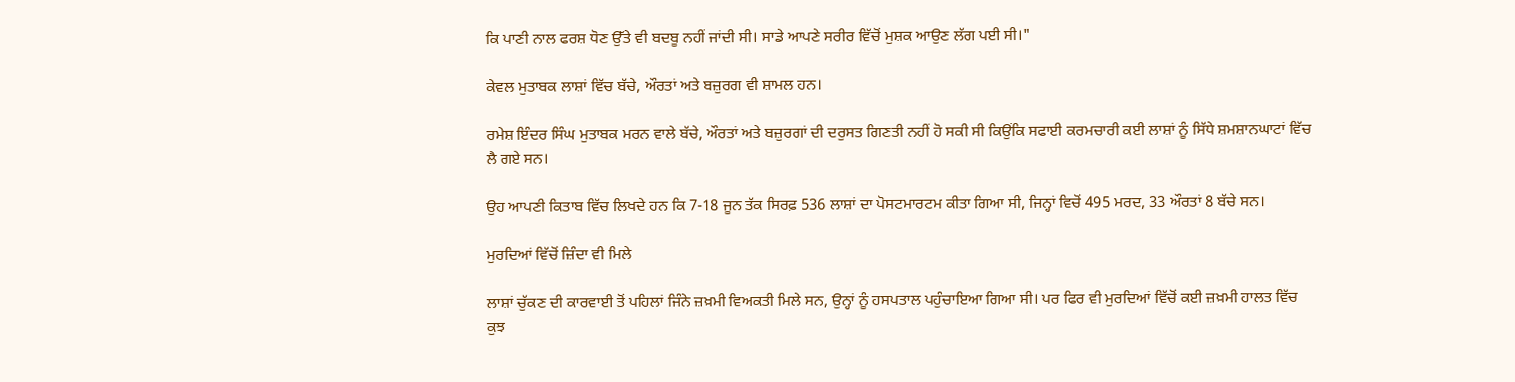ਕਿ ਪਾਣੀ ਨਾਲ ਫਰਸ਼ ਧੋਣ ਉੱਤੇ ਵੀ ਬਦਬੂ ਨਹੀਂ ਜਾਂਦੀ ਸੀ। ਸਾਡੇ ਆਪਣੇ ਸਰੀਰ ਵਿੱਚੋਂ ਮੁਸ਼ਕ ਆਉਣ ਲੱਗ ਪਈ ਸੀ।"

ਕੇਵਲ ਮੁਤਾਬਕ ਲਾਸ਼ਾਂ ਵਿੱਚ ਬੱਚੇ, ਔਰਤਾਂ ਅਤੇ ਬਜ਼ੁਰਗ ਵੀ ਸ਼ਾਮਲ ਹਨ।

ਰਮੇਸ਼ ਇੰਦਰ ਸਿੰਘ ਮੁਤਾਬਕ ਮਰਨ ਵਾਲੇ ਬੱਚੇ, ਔਰਤਾਂ ਅਤੇ ਬਜ਼ੁਰਗਾਂ ਦੀ ਦਰੁਸਤ ਗਿਣਤੀ ਨਹੀਂ ਹੋ ਸਕੀ ਸੀ ਕਿਉਂਕਿ ਸਫਾਈ ਕਰਮਚਾਰੀ ਕਈ ਲਾਸ਼ਾਂ ਨੂੰ ਸਿੱਧੇ ਸ਼ਮਸ਼ਾਨਘਾਟਾਂ ਵਿੱਚ ਲੈ ਗਏ ਸਨ।

ਉਹ ਆਪਣੀ ਕਿਤਾਬ ਵਿੱਚ ਲਿਖਦੇ ਹਨ ਕਿ 7-18 ਜੂਨ ਤੱਕ ਸਿਰਫ਼ 536 ਲਾਸ਼ਾਂ ਦਾ ਪੋਸਟਮਾਰਟਮ ਕੀਤਾ ਗਿਆ ਸੀ, ਜਿਨ੍ਹਾਂ ਵਿਚੋਂ 495 ਮਰਦ, 33 ਔਰਤਾਂ 8 ਬੱਚੇ ਸਨ।

ਮੁਰਦਿਆਂ ਵਿੱਚੋਂ ਜ਼ਿੰਦਾ ਵੀ ਮਿਲੇ

ਲਾਸ਼ਾਂ ਚੁੱਕਣ ਦੀ ਕਾਰਵਾਈ ਤੋਂ ਪਹਿਲਾਂ ਜਿੰਨੇ ਜ਼ਖ਼ਮੀ ਵਿਅਕਤੀ ਮਿਲੇ ਸਨ, ਉਨ੍ਹਾਂ ਨੂੰ ਹਸਪਤਾਲ ਪਹੁੰਚਾਇਆ ਗਿਆ ਸੀ। ਪਰ ਫਿਰ ਵੀ ਮੁਰਦਿਆਂ ਵਿੱਚੋਂ ਕਈ ਜ਼ਖ਼ਮੀ ਹਾਲਤ ਵਿੱਚ ਕੁਝ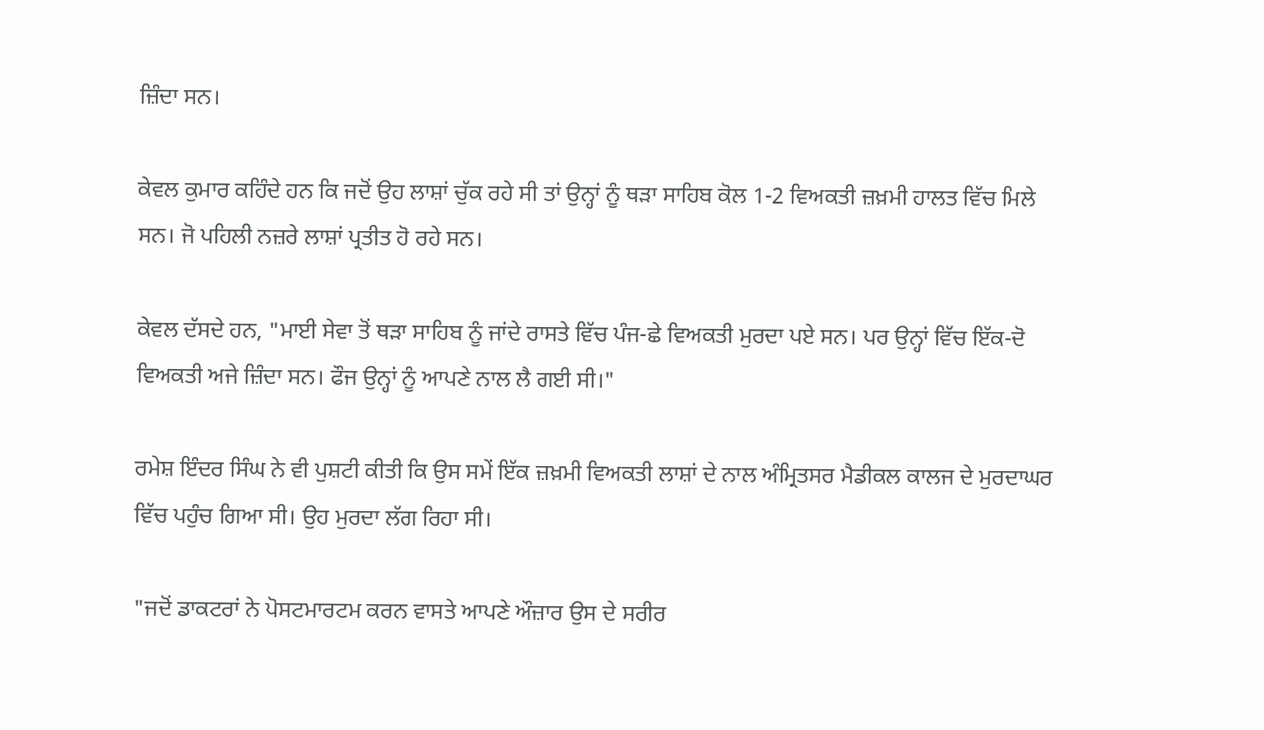ਜ਼ਿੰਦਾ ਸਨ।

ਕੇਵਲ ਕੁਮਾਰ ਕਹਿੰਦੇ ਹਨ ਕਿ ਜਦੋਂ ਉਹ ਲਾਸ਼ਾਂ ਚੁੱਕ ਰਹੇ ਸੀ ਤਾਂ ਉਨ੍ਹਾਂ ਨੂੰ ਥੜਾ ਸਾਹਿਬ ਕੋਲ 1-2 ਵਿਅਕਤੀ ਜ਼ਖ਼ਮੀ ਹਾਲਤ ਵਿੱਚ ਮਿਲੇ ਸਨ। ਜੋ ਪਹਿਲੀ ਨਜ਼ਰੇ ਲਾਸ਼ਾਂ ਪ੍ਰਤੀਤ ਹੋ ਰਹੇ ਸਨ।

ਕੇਵਲ ਦੱਸਦੇ ਹਨ, "ਮਾਈ ਸੇਵਾ ਤੋਂ ਥੜਾ ਸਾਹਿਬ ਨੂੰ ਜਾਂਦੇ ਰਾਸਤੇ ਵਿੱਚ ਪੰਜ-ਛੇ ਵਿਅਕਤੀ ਮੁਰਦਾ ਪਏ ਸਨ। ਪਰ ਉਨ੍ਹਾਂ ਵਿੱਚ ਇੱਕ-ਦੋ ਵਿਅਕਤੀ ਅਜੇ ਜ਼ਿੰਦਾ ਸਨ। ਫੌਜ ਉਨ੍ਹਾਂ ਨੂੰ ਆਪਣੇ ਨਾਲ ਲੈ ਗਈ ਸੀ।"

ਰਮੇਸ਼ ਇੰਦਰ ਸਿੰਘ ਨੇ ਵੀ ਪੁਸ਼ਟੀ ਕੀਤੀ ਕਿ ਉਸ ਸਮੇਂ ਇੱਕ ਜ਼ਖ਼ਮੀ ਵਿਅਕਤੀ ਲਾਸ਼ਾਂ ਦੇ ਨਾਲ ਅੰਮ੍ਰਿਤਸਰ ਮੈਡੀਕਲ ਕਾਲਜ ਦੇ ਮੁਰਦਾਘਰ ਵਿੱਚ ਪਹੁੰਚ ਗਿਆ ਸੀ। ਉਹ ਮੁਰਦਾ ਲੱਗ ਰਿਹਾ ਸੀ।

"ਜਦੋਂ ਡਾਕਟਰਾਂ ਨੇ ਪੋਸਟਮਾਰਟਮ ਕਰਨ ਵਾਸਤੇ ਆਪਣੇ ਔਜ਼ਾਰ ਉਸ ਦੇ ਸਰੀਰ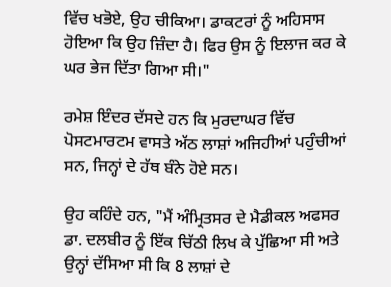ਵਿੱਚ ਖਭੋਏ, ਉਹ ਚੀਕਿਆ। ਡਾਕਟਰਾਂ ਨੂੰ ਅਹਿਸਾਸ ਹੋਇਆ ਕਿ ਉਹ ਜ਼ਿੰਦਾ ਹੈ। ਫਿਰ ਉਸ ਨੂੰ ਇਲਾਜ ਕਰ ਕੇ ਘਰ ਭੇਜ ਦਿੱਤਾ ਗਿਆ ਸੀ।"

ਰਮੇਸ਼ ਇੰਦਰ ਦੱਸਦੇ ਹਨ ਕਿ ਮੁਰਦਾਘਰ ਵਿੱਚ ਪੋਸਟਮਾਰਟਮ ਵਾਸਤੇ ਅੱਠ ਲਾਸ਼ਾਂ ਅਜਿਹੀਆਂ ਪਹੁੰਚੀਆਂ ਸਨ, ਜਿਨ੍ਹਾਂ ਦੇ ਹੱਥ ਬੰਨੇ ਹੋਏ ਸਨ।

ਉਹ ਕਹਿੰਦੇ ਹਨ, "ਮੈਂ ਅੰਮ੍ਰਿਤਸਰ ਦੇ ਮੈਡੀਕਲ ਅਫਸਰ ਡਾ. ਦਲਬੀਰ ਨੂੰ ਇੱਕ ਚਿੱਠੀ ਲਿਖ ਕੇ ਪੁੱਛਿਆ ਸੀ ਅਤੇ ਉਨ੍ਹਾਂ ਦੱਸਿਆ ਸੀ ਕਿ 8 ਲਾਸ਼ਾਂ ਦੇ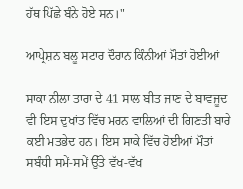ਹੱਥ ਪਿੱਛੇ ਬੰਨੇ ਹੋਏ ਸਨ।"

ਆਪ੍ਰੇਸ਼ਨ ਬਲੂ ਸਟਾਰ ਦੌਰਾਨ ਕਿੰਨੀਆਂ ਮੌਤਾਂ ਹੋਈਆਂ

ਸਾਕਾ ਨੀਲਾ ਤਾਰਾ ਦੇ 41 ਸਾਲ ਬੀਤ ਜਾਣ ਦੇ ਬਾਵਜੂਦ ਵੀ ਇਸ ਦੁਖਾਂਤ ਵਿੱਚ ਮਰਨ ਵਾਲਿਆਂ ਦੀ ਗਿਣਤੀ ਬਾਰੇ ਕਈ ਮਤਭੇਦ ਹਨ। ਇਸ ਸਾਕੇ ਵਿੱਚ ਹੋਈਆਂ ਮੌਤਾਂ ਸਬੰਧੀ ਸਮੇਂ-ਸਮੇਂ ਉੱਤੇ ਵੱਖ-ਵੱਖ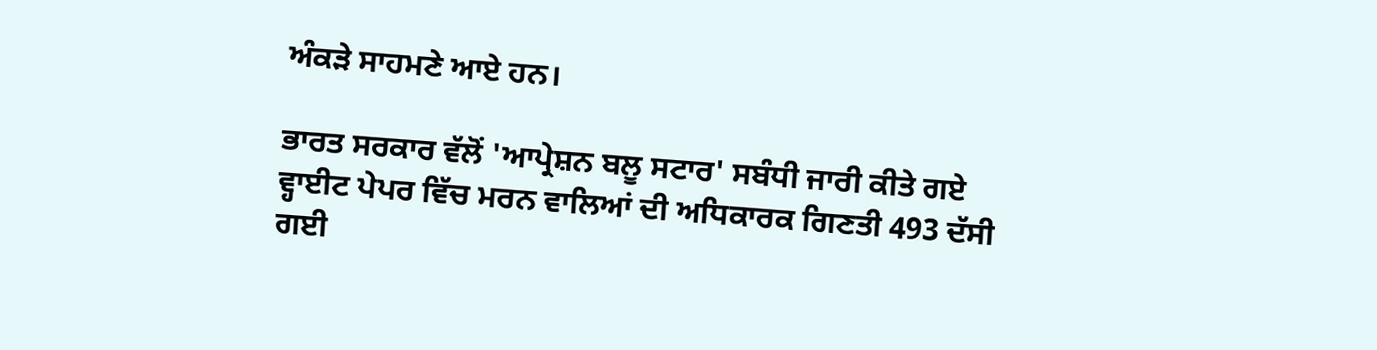ਅੰਕੜੇ ਸਾਹਮਣੇ ਆਏ ਹਨ।

ਭਾਰਤ ਸਰਕਾਰ ਵੱਲੋਂ 'ਆਪ੍ਰੇਸ਼ਨ ਬਲੂ ਸਟਾਰ' ਸਬੰਧੀ ਜਾਰੀ ਕੀਤੇ ਗਏ ਵ੍ਹਾਈਟ ਪੇਪਰ ਵਿੱਚ ਮਰਨ ਵਾਲਿਆਂ ਦੀ ਅਧਿਕਾਰਕ ਗਿਣਤੀ 493 ਦੱਸੀ ਗਈ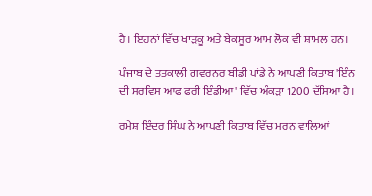ਹੈ। ਇਹਨਾਂ ਵਿੱਚ ਖਾੜਕੂ ਅਤੇ ਬੇਕਸੂਰ ਆਮ ਲੋਕ ਵੀ ਸ਼ਾਮਲ ਹਨ।

ਪੰਜਾਬ ਦੇ ਤਤਕਾਲੀ ਗਵਰਨਰ ਬੀਡੀ ਪਾਂਡੇ ਨੇ ਆਪਣੀ ਕਿਤਾਬ 'ਇੰਨ ਦੀ ਸਰਵਿਸ ਆਫ ਫਰੀ ਇੰਡੀਆ' ਵਿੱਚ ਅੰਕੜਾ 1200 ਦੱਸਿਆ ਹੈ।

ਰਮੇਸ਼ ਇੰਦਰ ਸਿੰਘ ਨੇ ਆਪਣੀ ਕਿਤਾਬ ਵਿੱਚ ਮਰਨ ਵਾਲਿਆਂ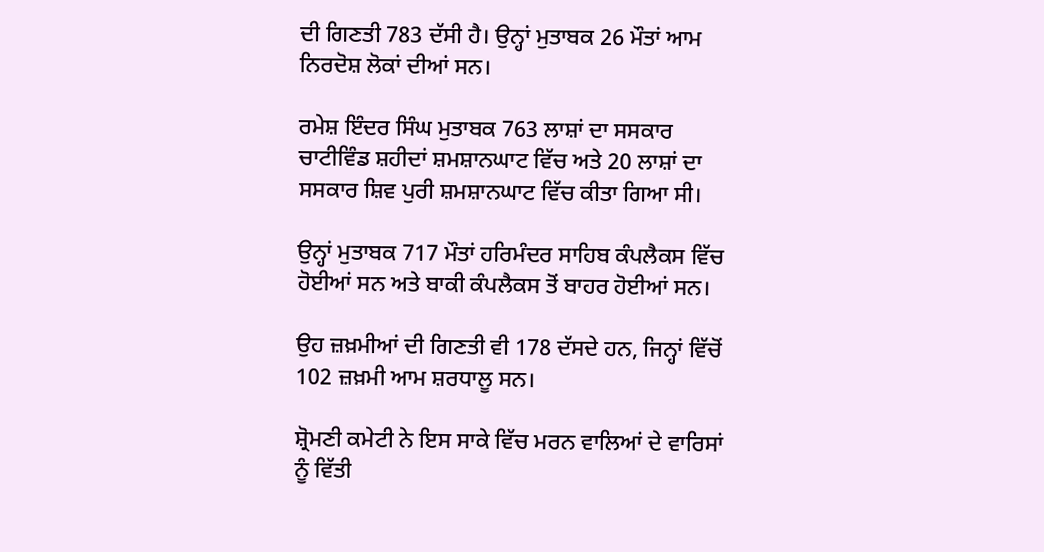ਦੀ ਗਿਣਤੀ 783 ਦੱਸੀ ਹੈ। ਉਨ੍ਹਾਂ ਮੁਤਾਬਕ 26 ਮੌਤਾਂ ਆਮ ਨਿਰਦੋਸ਼ ਲੋਕਾਂ ਦੀਆਂ ਸਨ।

ਰਮੇਸ਼ ਇੰਦਰ ਸਿੰਘ ਮੁਤਾਬਕ 763 ਲਾਸ਼ਾਂ ਦਾ ਸਸਕਾਰ ਚਾਟੀਵਿੰਡ ਸ਼ਹੀਦਾਂ ਸ਼ਮਸ਼ਾਨਘਾਟ ਵਿੱਚ ਅਤੇ 20 ਲਾਸ਼ਾਂ ਦਾ ਸਸਕਾਰ ਸ਼ਿਵ ਪੁਰੀ ਸ਼ਮਸ਼ਾਨਘਾਟ ਵਿੱਚ ਕੀਤਾ ਗਿਆ ਸੀ।

ਉਨ੍ਹਾਂ ਮੁਤਾਬਕ 717 ਮੌਤਾਂ ਹਰਿਮੰਦਰ ਸਾਹਿਬ ਕੰਪਲੈਕਸ ਵਿੱਚ ਹੋਈਆਂ ਸਨ ਅਤੇ ਬਾਕੀ ਕੰਪਲੈਕਸ ਤੋਂ ਬਾਹਰ ਹੋਈਆਂ ਸਨ।

ਉਹ ਜ਼ਖ਼ਮੀਆਂ ਦੀ ਗਿਣਤੀ ਵੀ 178 ਦੱਸਦੇ ਹਨ, ਜਿਨ੍ਹਾਂ ਵਿੱਚੋਂ 102 ਜ਼ਖ਼ਮੀ ਆਮ ਸ਼ਰਧਾਲੂ ਸਨ।

ਸ਼੍ਰੋਮਣੀ ਕਮੇਟੀ ਨੇ ਇਸ ਸਾਕੇ ਵਿੱਚ ਮਰਨ ਵਾਲਿਆਂ ਦੇ ਵਾਰਿਸਾਂ ਨੂੰ ਵਿੱਤੀ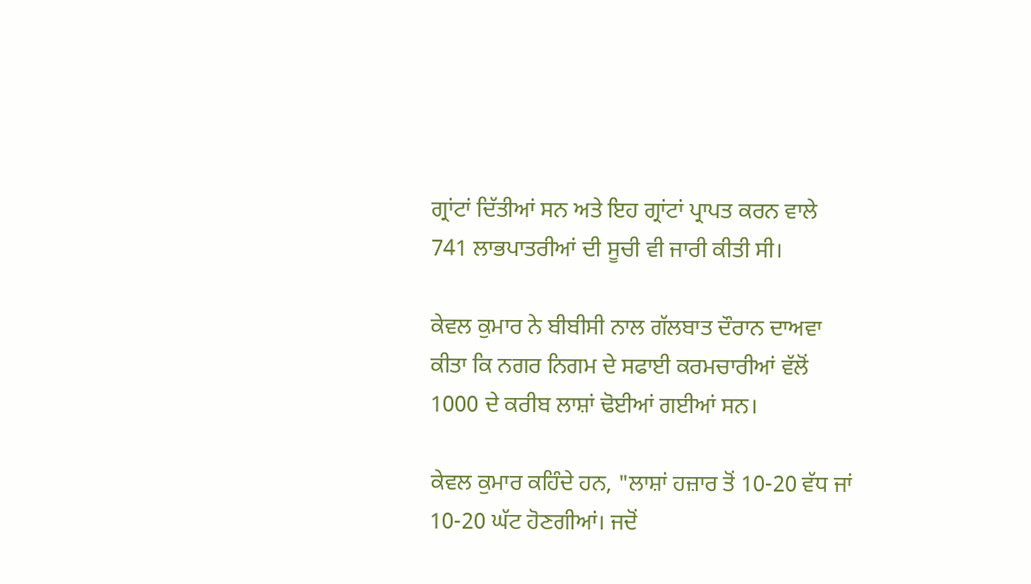ਗ੍ਰਾਂਟਾਂ ਦਿੱਤੀਆਂ ਸਨ ਅਤੇ ਇਹ ਗ੍ਰਾਂਟਾਂ ਪ੍ਰਾਪਤ ਕਰਨ ਵਾਲੇ 741 ਲਾਭਪਾਤਰੀਆਂ ਦੀ ਸੂਚੀ ਵੀ ਜਾਰੀ ਕੀਤੀ ਸੀ।

ਕੇਵਲ ਕੁਮਾਰ ਨੇ ਬੀਬੀਸੀ ਨਾਲ ਗੱਲਬਾਤ ਦੌਰਾਨ ਦਾਅਵਾ ਕੀਤਾ ਕਿ ਨਗਰ ਨਿਗਮ ਦੇ ਸਫਾਈ ਕਰਮਚਾਰੀਆਂ ਵੱਲੋਂ 1000 ਦੇ ਕਰੀਬ ਲਾਸ਼ਾਂ ਢੋਈਆਂ ਗਈਆਂ ਸਨ।

ਕੇਵਲ ਕੁਮਾਰ ਕਹਿੰਦੇ ਹਨ, "ਲਾਸ਼ਾਂ ਹਜ਼ਾਰ ਤੋਂ 10-20 ਵੱਧ ਜਾਂ 10-20 ਘੱਟ ਹੋਣਗੀਆਂ। ਜਦੋਂ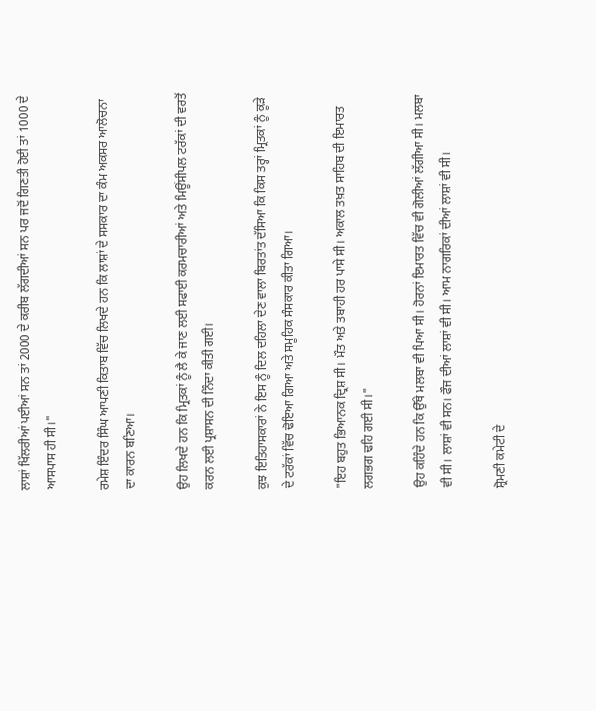ਲਾਸ਼ਾਂ ਖਿੱਲਰੀਆਂ ਪਈਆਂ ਸਨ ਤਾਂ 2000 ਦੇ ਕਰੀਬ ਲੱਗਦੀਆਂ ਸਨ ਪਰ ਜਦੋਂ ਗਿਣਤੀ ਹੋਈ ਤਾਂ 1000 ਦੇ ਆਸਪਾਸ ਹੀ ਸੀ।"

ਰਮੇਸ਼ ਇੰਦਰ ਸਿੰਘ ਆਪਣੀ ਕਿਤਾਬ ਵਿੱਚ ਲਿਖਦੇ ਹਨ ਕਿ ਲਾਸ਼ਾਂ ਦੇ ਸਸਕਾਰ ਦਾ ਕੰਮ ਅਕਸਰ ਆਲੋਚਨਾ ਦਾ ਕਾਰਨ ਬਣਿਆ।

ਉਹ ਲਿਖਦੇ ਹਨ ਕਿ ਮ੍ਰਿਤਕਾਂ ਨੂੰ ਲੈ ਕੇ ਜਾਣ ਲਈ ਸਫਾਈ ਕਰਮਚਾਰੀਆਂ ਅਤੇ ਮਿਊਂਸੀਪਲ ਟਰੱਕਾਂ ਦੀ ਵਰਤੋਂ ਕਰਨ ਲਈ ਪ੍ਰਸ਼ਾਸਨ ਦੀ ਨਿੰਦਾ ਕੀਤੀ ਗਈ।

ਕੁਝ ਇਤਿਹਾਸਕਾਰਾਂ ਨੇ ਇਸ ਨੂੰ ਦਿਲ ਦਹਿਲਾ ਦੇਣ ਵਾਲਾ ਬਿਰਤਾਂਤ ਦੱਸਿਆ ਕਿ ਕਿਸ ਤਰ੍ਹਾਂ ਮ੍ਰਿਤਕਾਂ ਨੂੰ ਕੂੜੇ ਦੇ ਟਰੱਕਾਂ ਵਿੱਚ ਢੋਇਆ ਗਿਆ ਅਤੇ ਸਮੂਹਿਕ ਸੰਸਕਾਰ ਕੀਤਾ ਗਿਆ।

"ਇਹ ਬਹੁਤ ਭਿਆਨਕ ਦ੍ਰਿਸ਼ ਸੀ। ਮੌਤ ਅਤੇ ਤਬਾਹੀ ਹਰ ਪਾਸੇ ਸੀ। ਅਕਾਲ ਤਖ਼ਤ ਸਾਹਿਬ ਦੀ ਇਮਾਰਤ ਲਗਭਗ ਢਹਿ ਗਈ ਸੀ।"

ਉਹ ਕਹਿੰਦੇ ਹਨ ਕਿ ਉੱਥੇ ਮਲਬਾ ਵੀ ਪਿਆ ਸੀ। ਹੋਰਨਾਂ ਇਮਾਰਤ ਵਿੱਚ ਵੀ ਗੋਲੀਆਂ ਲੱਗੀਆ ਸੀ। ਮਲਬਾ ਵੀ ਸੀ। ਲਾਸ਼ਾਂ ਵੀ ਸਨ। ਫੌਜ ਦੀਆਂ ਲਾਸ਼ਾਂ ਵੀ ਸੀ। ਆਮ ਨਾਗਰਿਕਾਂ ਦੀਆਂ ਲਾਸ਼ਾਂ ਵੀ ਸੀ।

ਸ਼੍ਰੋਮਣੀ ਕਮੇਟੀ ਦੇ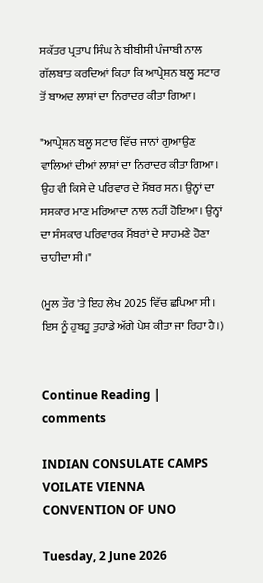ਸਕੱਤਰ ਪ੍ਰਤਾਪ ਸਿੰਘ ਨੇ ਬੀਬੀਸੀ ਪੰਜਾਬੀ ਨਾਲ ਗੱਲਬਾਤ ਕਰਦਿਆਂ ਕਿਹਾ ਕਿ ਆਪ੍ਰੇਸ਼ਨ ਬਲੂ ਸਟਾਰ ਤੋਂ ਬਾਅਦ ਲਾਸ਼ਾਂ ਦਾ ਨਿਰਾਦਰ ਕੀਤਾ ਗਿਆ।

"ਆਪ੍ਰੇਸ਼ਨ ਬਲੂ ਸਟਾਰ ਵਿੱਚ ਜਾਨਾਂ ਗੁਆਉਣ ਵਾਲਿਆਂ ਦੀਆਂ ਲਾਸ਼ਾਂ ਦਾ ਨਿਰਾਦਰ ਕੀਤਾ ਗਿਆ। ਉਹ ਵੀ ਕਿਸੇ ਦੇ ਪਰਿਵਾਰ ਦੇ ਮੈਂਬਰ ਸਨ। ਉਨ੍ਹਾਂ ਦਾ ਸਸਕਾਰ ਮਾਣ ਮਰਿਆਦਾ ਨਾਲ ਨਹੀਂ ਹੋਇਆ। ਉਨ੍ਹਾਂ ਦਾ ਸੰਸਕਾਰ ਪਰਿਵਾਰਕ ਮੈਂਬਰਾਂ ਦੇ ਸਾਹਮਣੇ ਹੋਣਾ ਚਾਹੀਦਾ ਸੀ।"

(ਮੂਲ ਤੌਰ 'ਤੇ ਇਹ ਲੇਖ 2025 ਵਿੱਚ ਛਪਿਆ ਸੀ। ਇਸ ਨੂੰ ਹੁਬਹੂ ਤੁਹਾਡੇ ਅੱਗੇ ਪੇਸ਼ ਕੀਤਾ ਜਾ ਰਿਹਾ ਹੈ।)


Continue Reading | comments

INDIAN CONSULATE CAMPS VOILATE VIENNA CONVENTION OF UNO

Tuesday, 2 June 2026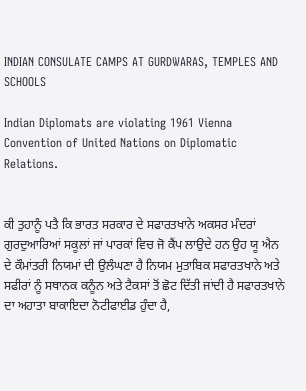INDIAN CONSULATE CAMPS AT GURDWARAS, TEMPLES AND SCHOOLS

Indian Diplomats are violating 1961 Vienna Convention of United Nations on Diplomatic Relations.


ਕੀ ਤੁਹਾਨੂੰ ਪਤੈ ਕਿ ਭਾਰਤ ਸਰਕਾਰ ਦੇ ਸਫਾਰਤਖਾਨੇ ਅਕਸਰ ਮੰਦਰਾਂ ਗੁਰਦੁਆਰਿਆਂ ਸਕੂਲਾਂ ਜਾਂ ਪਾਰਕਾਂ ਵਿਚ ਜੋ ਕੈਂਪ ਲਾਉਦੇ ਹਨ ਉਹ ਯੂ ਐਨ ਦੇ ਕੌਮਾਂਤਰੀ ਨਿਯਮਾਂ ਦੀ ਉਲੰਘਣਾ ਹੈ ਨਿਯਮ ਮੁਤਾਬਿਕ ਸਫਾਰਤਖਾਨੇ ਅਤੇ  ਸਫੀਰਾਂ ਨੂੰ ਸਥਾਨਕ ਕਨੂੰਨ ਅਤੇ ਟੈਕਸਾਂ ਤੋਂ ਛੋਟ ਦਿੱਤੀ ਜਾਂਦੀ ਹੈ ਸਫਾਰਤਖਾਨੇ ਦਾ ਅਹਾਤਾ ਬਾਕਾਇਦਾ ਨੋਟੀਫਾਈਡ ਹੁੰਦਾ ਹੈ,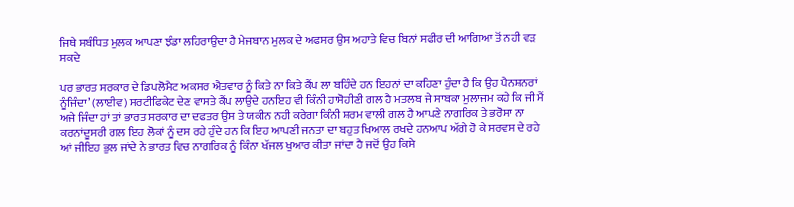ਜਿਥੇ ਸਬੰਧਿਤ ਮੁਲਕ ਆਪਣਾ ਝੰਡਾ ਲਹਿਰਾਉਦਾ ਹੈ ਮੇਜਬਾਨ ਮੁਲਕ ਦੇ ਅਫਸਰ ਉਸ ਅਹਾਤੇ ਵਿਚ ਬਿਨਾਂ ਸਫੀਰ ਦੀ ਆਗਿਆ ਤੋਂ ਨਹੀ ਵੜ ਸਕਦੇ

ਪਰ ਭਾਰਤ ਸਰਕਾਰ ਦੇ ਡਿਪਲੋਮੈਟ ਅਕਸਰ ਐਤਵਾਰ ਨੂੰ ਕਿਤੇ ਨਾ ਕਿਤੇ ਕੈਂਪ ਲਾ ਬਹਿੰਦੇ ਹਨ ਇਹਨਾਂ ਦਾ ਕਹਿਣਾ ਹੁੰਦਾ ਹੈ ਕਿ ਉਹ ਪੈਨਸ਼ਨਰਾਂ ਨੂੰਜਿੰਦਾ’ (ਲਾਈਵ) ਸਰਟੀਫਿਕੇਟ ਦੇਣ ਵਾਸਤੇ ਕੈਂਪ ਲਾਉਦੇ ਹਨਇਹ ਵੀ ਕਿੰਨੀ ਹਾਸੋਹੀਣੀ ਗਲ ਹੈ ਮਤਲਬ ਜੇ ਸਾਬਕਾ ਮੁਲਾਜਮ ਕਹੇ ਕਿ ਜੀ ਮੈਂ ਅਜੇ ਜਿੰਦਾ ਹਾਂ ਤਾਂ ਭਾਰਤ ਸਰਕਾਰ ਦਾ ਦਫਤਰ ਉਸ ਤੇ ਯਕੀਨ ਨਹੀ ਕਰੇਗਾ ਕਿੰਨੀ ਸ਼ਰਮ ਵਾਲੀ ਗਲ ਹੈ ਆਪਣੇ ਨਾਗਰਿਕ ਤੇ ਭਰੋਸਾ ਨਾ ਕਰਨਾਂਦੂਸਰੀ ਗਲ ਇਹ ਲੋਕਾਂ ਨੂੰ ਦਸ ਰਹੇ ਹੁੰਦੇ ਹਨ ਕਿ ਇਹ ਆਪਣੀ ਜਨਤਾ ਦਾ ਬਹੁਤ ਖਿਆਲ ਰਖਦੇ ਹਨਆਪ ਅੱਗੇ ਹੋ ਕੇ ਸਰਵਸ ਦੇ ਰਹੇ ਆਂ ਜੀਇਹ ਭੁਲ ਜਾਂਦੇ ਨੇ ਭਾਰਤ ਵਿਚ ਨਾਗਰਿਕ ਨੂੰ ਕਿੰਨਾ ਖੱਜਲ ਖੁਆਰ ਕੀਤਾ ਜਾਂਦਾ ਹੈ ਜਦੋਂ ਉਹ ਕਿਸੇ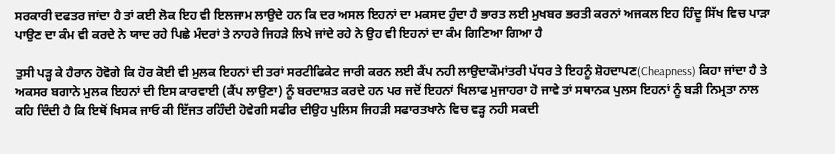ਸਰਕਾਰੀ ਦਫਤਰ ਜਾਂਦਾ ਹੈ ਤਾਂ ਕਈ ਲੋਕ ਇਹ ਵੀ ਇਲਜਾਮ ਲਾਉਦੇ ਹਨ ਕਿ ਦਰ ਅਸਲ ਇਹਨਾਂ ਦਾ ਮਕਸਦ ਹੁੰਦਾ ਹੈ ਭਾਰਤ ਲਈ ਮੁਖਬਰ ਭਰਤੀ ਕਰਨਾਂ ਅਜਕਲ ਇਹ ਹਿੰਦੂ ਸਿੱਖ ਵਿਚ ਪਾੜਾ ਪਾਉਣ ਦਾ ਕੰਮ ਵੀ ਕਰਦੇ ਨੇ ਯਾਦ ਰਹੇ ਪਿਛੇ ਮੰਦਰਾਂ ਤੇ ਨਾਹਰੇ ਜਿਹੜੇ ਲਿਖੇ ਜਾਂਦੇ ਰਹੇ ਨੇ ਉਹ ਵੀ ਇਹਨਾਂ ਦਾ ਕੰਮ ਗਿਣਿਆ ਗਿਆ ਹੈ

ਤੁਸੀ ਪੜ੍ਹ ਕੇ ਹੈਰਾਨ ਹੋਵੋਗੇ ਕਿ ਹੋਰ ਕੋਈ ਵੀ ਮੁਲਕ ਇਹਨਾਂ ਦੀ ਤਰਾਂ ਸਰਟੀਫਿਕੇਟ ਜਾਰੀ ਕਰਨ ਲਈ ਕੈਂਪ ਨਹੀ ਲਾਉਦਾਕੌਮਾਂਤਰੀ ਪੱਧਰ ਤੇ ਇਹਨੂੰ ਸ਼ੋਹਦਾਪਣ(Cheapness) ਕਿਹਾ ਜਾਂਦਾ ਹੈ ਤੇ ਅਕਸਰ ਬਗਾਨੇ ਮੁਲਕ ਇਹਨਾਂ ਦੀ ਇਸ ਕਾਰਵਾਈ (ਕੈਂਪ ਲਾਉਣਾ) ਨੂੰ ਬਰਦਾਸ਼ਤ ਕਰਦੇ ਹਨ ਪਰ ਜਦੋਂ ਇਹਨਾਂ ਖਿਲਾਫ ਮੁਜਾਹਰਾ ਹੋ ਜਾਵੇ ਤਾਂ ਸਥਾਨਕ ਪੁਲਸ ਇਹਨਾਂ ਨੂੰ ਬੜੀ ਨਿਮ੍ਰਤਾ ਨਾਲ ਕਹਿ ਦਿੰਦੀ ਹੈ ਕਿ ਇਥੋਂ ਖਿਸਕ ਜਾਓ ਕੀ ਇੱਜਤ ਰਹਿੰਦੀ ਹੋਵੇਗੀ ਸਫੀਰ ਦੀਉਹ ਪੁਲਿਸ ਜਿਹੜੀ ਸਫਾਰਤਖਾਨੇ ਵਿਚ ਵੜ੍ਹ ਨਹੀ ਸਕਦੀ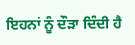ਇਹਨਾਂ ਨੂੰ ਦੌੜਾ ਦਿੰਦੀ ਹੈ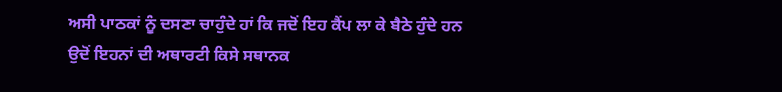ਅਸੀ ਪਾਠਕਾਂ ਨੂੰ ਦਸਣਾ ਚਾਹੁੰਦੇ ਹਾਂ ਕਿ ਜਦੋਂ ਇਹ ਕੈਂਪ ਲਾ ਕੇ ਬੈਠੇ ਹੁੰਦੇ ਹਨ ਉਦੋਂ ਇਹਨਾਂ ਦੀ ਅਥਾਰਟੀ ਕਿਸੇ ਸਥਾਨਕ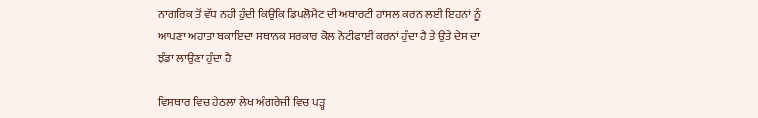ਨਾਗਰਿਕ ਤੋਂ ਵੱਧ ਨਹੀ ਹੁੰਦੀ ਕਿਉਕਿ ਡਿਪਲੋਮੈਟ ਦੀ ਅਥਾਰਟੀ ਹਾਸਲ ਕਰਨ ਲਈ ਇਹਨਾਂ ਨੂੰ ਆਪਣਾ ਅਹਾਤਾ ਬਕਾਇਦਾ ਸਥਾਨਕ ਸਰਕਾਰ ਕੋਲ ਨੋਟੀਫਾਈ ਕਰਨਾਂ ਹੁੰਦਾ ਹੈ ਤੇ ਉਤੇ ਦੇਸ ਦਾ ਝੰਡਾ ਲਾਉਣਾ ਹੁੰਦਾ ਹੈ

ਵਿਸਥਾਰ ਵਿਚ ਹੇਠਲਾ ਲੇਖ ਅੰਗਰੇਜੀ ਵਿਚ ਪੜ੍ਹ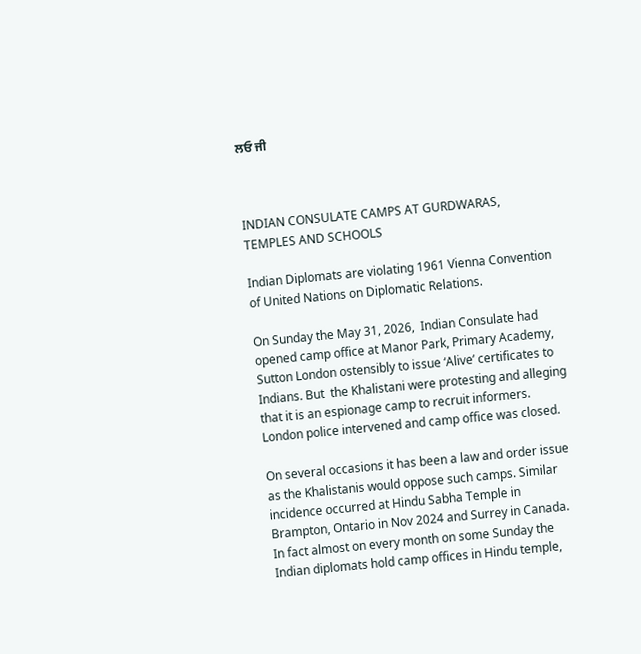ਲਓ ਜੀ



INDIAN CONSULATE CAMPS AT GURDWARAS, TEMPLES AND SCHOOLS

Indian Diplomats are violating 1961 Vienna Convention of United Nations on Diplomatic Relations.

On Sunday the May 31, 2026,  Indian Consulate had opened camp office at Manor Park, Primary Academy, Sutton London ostensibly to issue ‘Alive’ certificates to Indians. But  the Khalistani were protesting and alleging that it is an espionage camp to recruit informers. London police intervened and camp office was closed.

On several occasions it has been a law and order issue as the Khalistanis would oppose such camps. Similar incidence occurred at Hindu Sabha Temple in Brampton, Ontario in Nov 2024 and Surrey in Canada. In fact almost on every month on some Sunday the Indian diplomats hold camp offices in Hindu temple,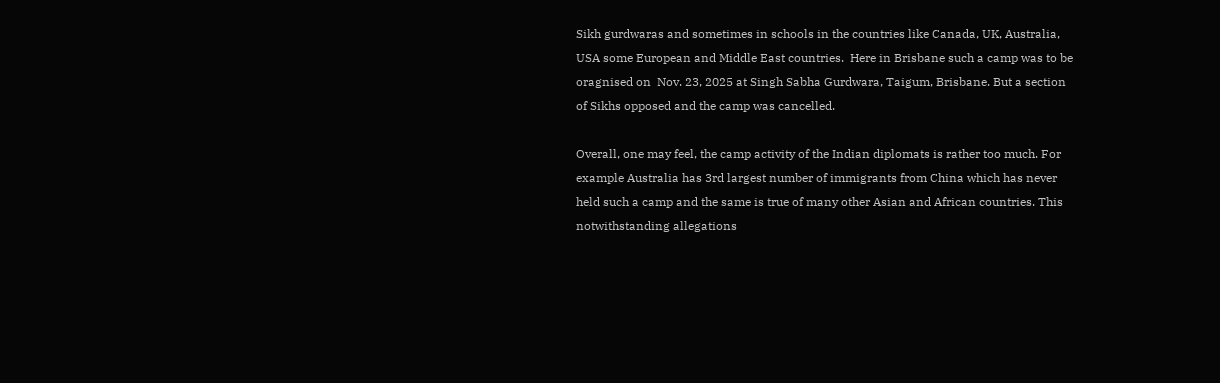Sikh gurdwaras and sometimes in schools in the countries like Canada, UK, Australia, USA some European and Middle East countries.  Here in Brisbane such a camp was to be oragnised on  Nov. 23, 2025 at Singh Sabha Gurdwara, Taigum, Brisbane. But a section of Sikhs opposed and the camp was cancelled.

Overall, one may feel, the camp activity of the Indian diplomats is rather too much. For example Australia has 3rd largest number of immigrants from China which has never held such a camp and the same is true of many other Asian and African countries. This notwithstanding allegations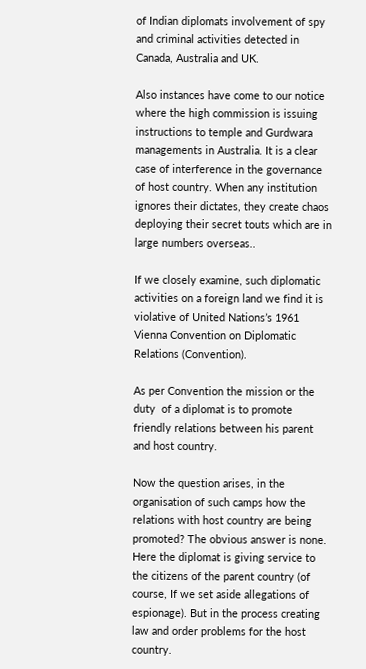of Indian diplomats involvement of spy and criminal activities detected in Canada, Australia and UK.

Also instances have come to our notice where the high commission is issuing instructions to temple and Gurdwara managements in Australia. It is a clear case of interference in the governance of host country. When any institution ignores their dictates, they create chaos  deploying their secret touts which are in large numbers overseas..

If we closely examine, such diplomatic activities on a foreign land we find it is violative of United Nations’s 1961 Vienna Convention on Diplomatic Relations (Convention).

As per Convention the mission or the duty  of a diplomat is to promote friendly relations between his parent and host country.

Now the question arises, in the organisation of such camps how the relations with host country are being promoted? The obvious answer is none. Here the diplomat is giving service to the citizens of the parent country (of course, If we set aside allegations of espionage). But in the process creating law and order problems for the host country.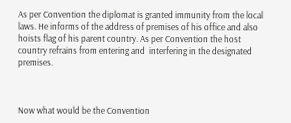As per Convention the diplomat is granted immunity from the local laws. He informs of the address of premises of his office and also hoists flag of his parent country. As per Convention the host country refrains from entering and  interfering in the designated premises.



Now what would be the Convention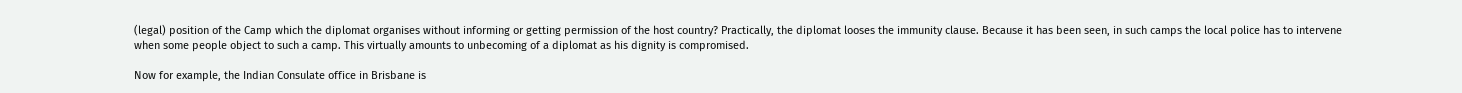(legal) position of the Camp which the diplomat organises without informing or getting permission of the host country? Practically, the diplomat looses the immunity clause. Because it has been seen, in such camps the local police has to intervene when some people object to such a camp. This virtually amounts to unbecoming of a diplomat as his dignity is compromised.

Now for example, the Indian Consulate office in Brisbane is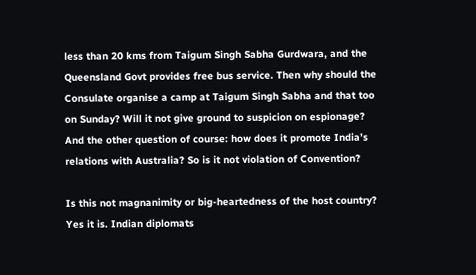less than 20 kms from Taigum Singh Sabha Gurdwara, and the Queensland Govt provides free bus service. Then why should the Consulate organise a camp at Taigum Singh Sabha and that too on Sunday? Will it not give ground to suspicion on espionage? And the other question of course: how does it promote India’s relations with Australia? So is it not violation of Convention?

Is this not magnanimity or big-heartedness of the host country? Yes it is. Indian diplomats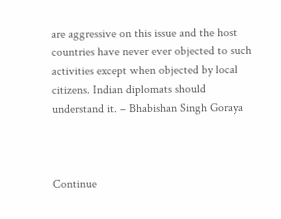are aggressive on this issue and the host countries have never ever objected to such activities except when objected by local citizens. Indian diplomats should understand it. – Bhabishan Singh Goraya



Continue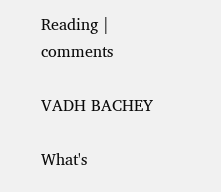Reading | comments

VADH BACHEY

What's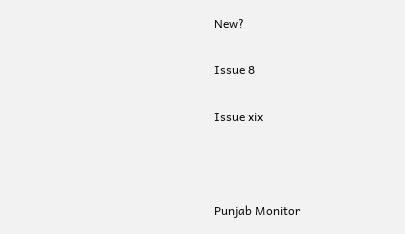New?

Issue 8

Issue xix



Punjab Monitor